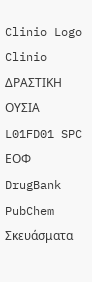Clinio Logo
Clinio
ΔΡΑΣΤΙΚΗ ΟΥΣΙΑ L01FD01 SPC ΕΟΦ DrugBank PubChem Σκευάσματα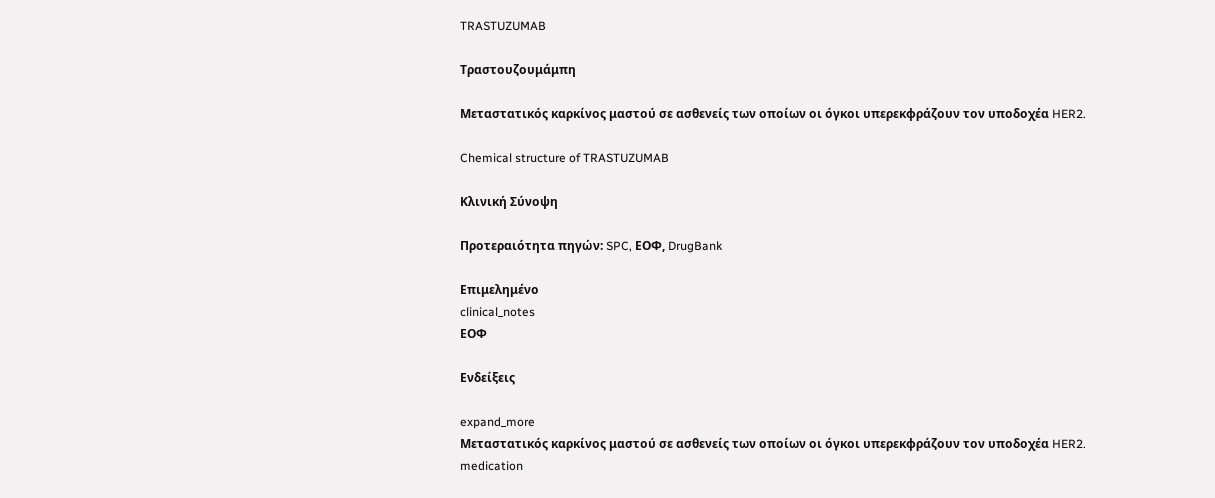TRASTUZUMAB

Τραστουζουμάμπη

Mεταστατικός καρκίνος μαστού σε ασθενείς των οποίων οι όγκοι υπερεκφράζουν τον υποδοχέα HER2.

Chemical structure of TRASTUZUMAB

Κλινική Σύνοψη

Προτεραιότητα πηγών: SPC, ΕΟΦ, DrugBank

Επιμελημένο
clinical_notes
ΕΟΦ

Ενδείξεις

expand_more
Mεταστατικός καρκίνος μαστού σε ασθενείς των οποίων οι όγκοι υπερεκφράζουν τον υποδοχέα HER2.
medication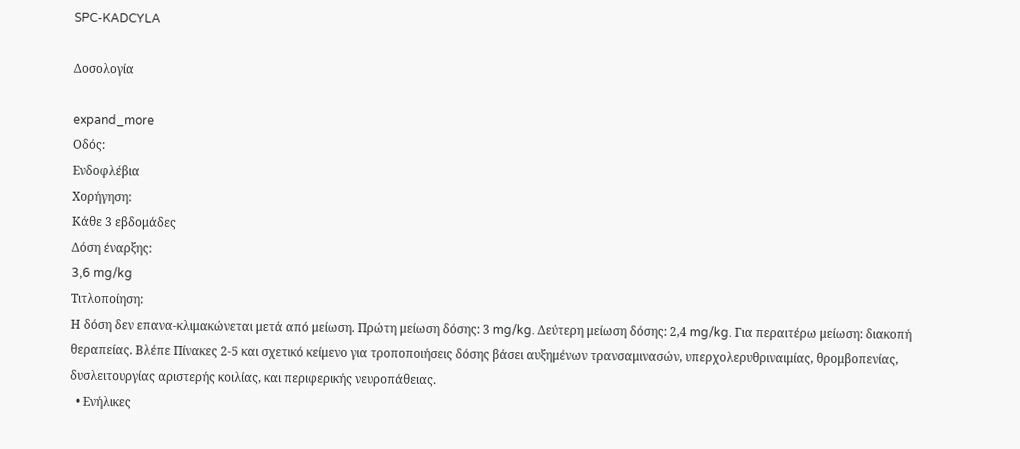SPC-KADCYLA

Δοσολογία

expand_more
Οδός:
Ενδοφλέβια
Χορήγηση:
Κάθε 3 εβδομάδες
Δόση έναρξης:
3,6 mg/kg
Τιτλοποίηση:
Η δόση δεν επανα-κλιμακώνεται μετά από μείωση. Πρώτη μείωση δόσης: 3 mg/kg. Δεύτερη μείωση δόσης: 2,4 mg/kg. Για περαιτέρω μείωση: διακοπή θεραπείας. Βλέπε Πίνακες 2-5 και σχετικό κείμενο για τροποποιήσεις δόσης βάσει αυξημένων τρανσαμινασών, υπερχολερυθριναιμίας, θρομβοπενίας, δυσλειτουργίας αριστερής κοιλίας, και περιφερικής νευροπάθειας.
  • Ενήλικες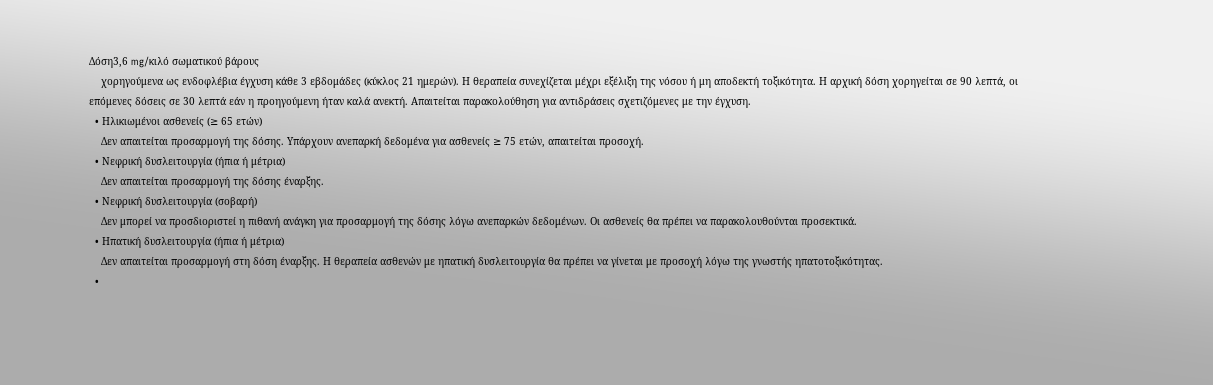Δόση3,6 mg/κιλό σωματικού βάρους
    χορηγούμενα ως ενδοφλέβια έγχυση κάθε 3 εβδομάδες (κύκλος 21 ημερών). Η θεραπεία συνεχίζεται μέχρι εξέλιξη της νόσου ή μη αποδεκτή τοξικότητα. Η αρχική δόση χορηγείται σε 90 λεπτά, οι επόμενες δόσεις σε 30 λεπτά εάν η προηγούμενη ήταν καλά ανεκτή. Απαιτείται παρακολούθηση για αντιδράσεις σχετιζόμενες με την έγχυση.
  • Ηλικιωμένοι ασθενείς (≥ 65 ετών)
    Δεν απαιτείται προσαρμογή της δόσης. Υπάρχουν ανεπαρκή δεδομένα για ασθενείς ≥ 75 ετών, απαιτείται προσοχή.
  • Νεφρική δυσλειτουργία (ήπια ή μέτρια)
    Δεν απαιτείται προσαρμογή της δόσης έναρξης.
  • Νεφρική δυσλειτουργία (σοβαρή)
    Δεν μπορεί να προσδιοριστεί η πιθανή ανάγκη για προσαρμογή της δόσης λόγω ανεπαρκών δεδομένων. Οι ασθενείς θα πρέπει να παρακολουθούνται προσεκτικά.
  • Ηπατική δυσλειτουργία (ήπια ή μέτρια)
    Δεν απαιτείται προσαρμογή στη δόση έναρξης. Η θεραπεία ασθενών με ηπατική δυσλειτουργία θα πρέπει να γίνεται με προσοχή λόγω της γνωστής ηπατοτοξικότητας.
  •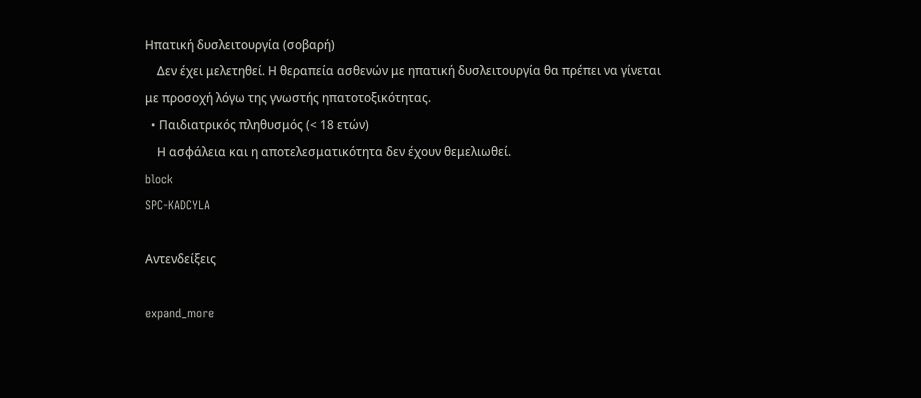Ηπατική δυσλειτουργία (σοβαρή)
    Δεν έχει μελετηθεί. Η θεραπεία ασθενών με ηπατική δυσλειτουργία θα πρέπει να γίνεται με προσοχή λόγω της γνωστής ηπατοτοξικότητας.
  • Παιδιατρικός πληθυσμός (< 18 ετών)
    Η ασφάλεια και η αποτελεσματικότητα δεν έχουν θεμελιωθεί.
block
SPC-KADCYLA

Αντενδείξεις

expand_more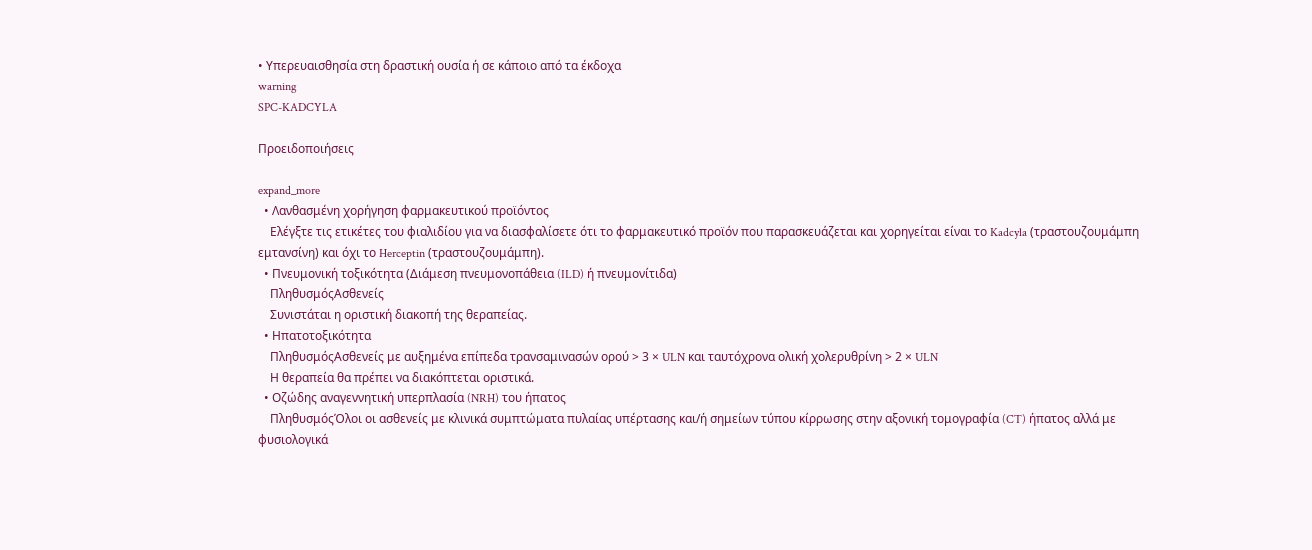• Υπερευαισθησία στη δραστική ουσία ή σε κάποιο από τα έκδοχα
warning
SPC-KADCYLA

Προειδοποιήσεις

expand_more
  • Λανθασμένη χορήγηση φαρμακευτικού προϊόντος
    Ελέγξτε τις ετικέτες του φιαλιδίου για να διασφαλίσετε ότι το φαρμακευτικό προϊόν που παρασκευάζεται και χορηγείται είναι το Kadcyla (τραστουζουμάμπη εμτανσίνη) και όχι το Herceptin (τραστουζουμάμπη).
  • Πνευμονική τοξικότητα (Διάμεση πνευμονοπάθεια (ILD) ή πνευμονίτιδα)
    ΠληθυσμόςΑσθενείς
    Συνιστάται η οριστική διακοπή της θεραπείας.
  • Ηπατοτοξικότητα
    ΠληθυσμόςΑσθενείς με αυξημένα επίπεδα τρανσαμινασών ορού > 3 × ULN και ταυτόχρονα ολική χολερυθρίνη > 2 × ULN
    Η θεραπεία θα πρέπει να διακόπτεται οριστικά.
  • Οζώδης αναγεννητική υπερπλασία (NRH) του ήπατος
    ΠληθυσμόςΌλοι οι ασθενείς με κλινικά συμπτώματα πυλαίας υπέρτασης και/ή σημείων τύπου κίρρωσης στην αξονική τομογραφία (CT) ήπατος αλλά με φυσιολογικά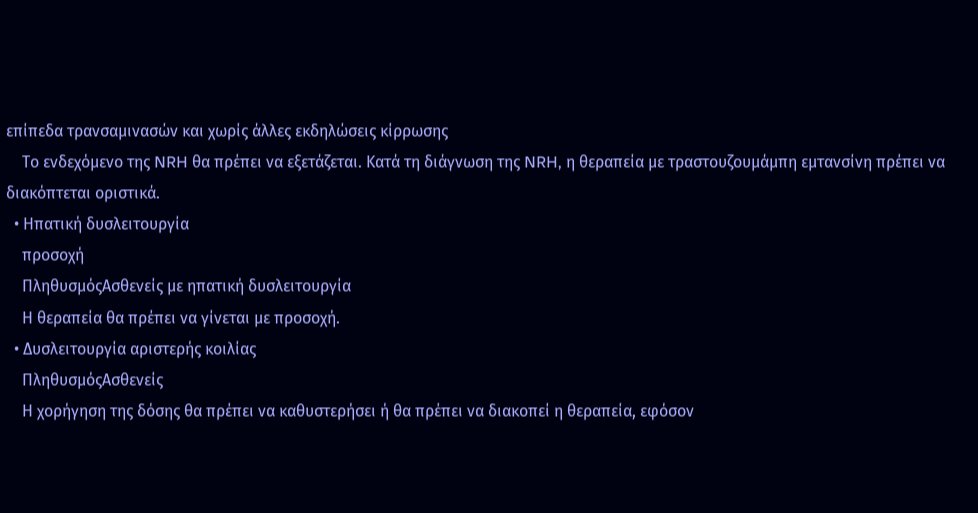επίπεδα τρανσαμινασών και χωρίς άλλες εκδηλώσεις κίρρωσης
    Το ενδεχόμενο της NRH θα πρέπει να εξετάζεται. Κατά τη διάγνωση της NRH, η θεραπεία με τραστουζουμάμπη εμτανσίνη πρέπει να διακόπτεται οριστικά.
  • Ηπατική δυσλειτουργία
    προσοχή
    ΠληθυσμόςΑσθενείς με ηπατική δυσλειτουργία
    Η θεραπεία θα πρέπει να γίνεται με προσοχή.
  • Δυσλειτουργία αριστερής κοιλίας
    ΠληθυσμόςΑσθενείς
    Η χορήγηση της δόσης θα πρέπει να καθυστερήσει ή θα πρέπει να διακοπεί η θεραπεία, εφόσον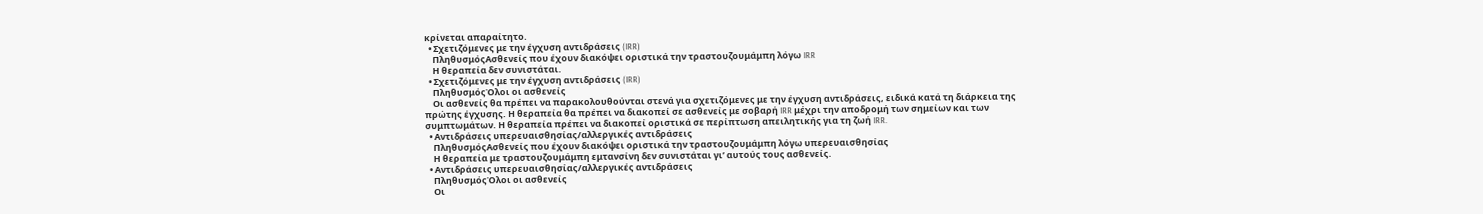κρίνεται απαραίτητο.
  • Σχετιζόμενες με την έγχυση αντιδράσεις (IRR)
    ΠληθυσμόςΑσθενείς που έχουν διακόψει οριστικά την τραστουζουμάμπη λόγω IRR
    Η θεραπεία δεν συνιστάται.
  • Σχετιζόμενες με την έγχυση αντιδράσεις (IRR)
    ΠληθυσμόςΌλοι οι ασθενείς
    Οι ασθενείς θα πρέπει να παρακολουθούνται στενά για σχετιζόμενες με την έγχυση αντιδράσεις, ειδικά κατά τη διάρκεια της πρώτης έγχυσης. Η θεραπεία θα πρέπει να διακοπεί σε ασθενείς με σοβαρή IRR μέχρι την αποδρομή των σημείων και των συμπτωμάτων. Η θεραπεία πρέπει να διακοπεί οριστικά σε περίπτωση απειλητικής για τη ζωή IRR.
  • Αντιδράσεις υπερευαισθησίας/αλλεργικές αντιδράσεις
    ΠληθυσμόςΑσθενείς που έχουν διακόψει οριστικά την τραστουζουμάμπη λόγω υπερευαισθησίας
    Η θεραπεία με τραστουζουμάμπη εμτανσίνη δεν συνιστάται γι’ αυτούς τους ασθενείς.
  • Αντιδράσεις υπερευαισθησίας/αλλεργικές αντιδράσεις
    ΠληθυσμόςΌλοι οι ασθενείς
    Οι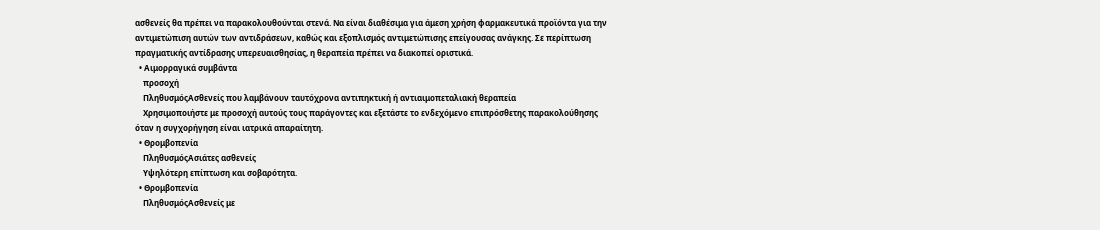ασθενείς θα πρέπει να παρακολουθούνται στενά. Να είναι διαθέσιμα για άμεση χρήση φαρμακευτικά προϊόντα για την αντιμετώπιση αυτών των αντιδράσεων, καθώς και εξοπλισμός αντιμετώπισης επείγουσας ανάγκης. Σε περίπτωση πραγματικής αντίδρασης υπερευαισθησίας, η θεραπεία πρέπει να διακοπεί οριστικά.
  • Αιμορραγικά συμβάντα
    προσοχή
    ΠληθυσμόςΑσθενείς που λαμβάνουν ταυτόχρονα αντιπηκτική ή αντιαιμοπεταλιακή θεραπεία
    Χρησιμοποιήστε με προσοχή αυτούς τους παράγοντες και εξετάστε το ενδεχόμενο επιπρόσθετης παρακολούθησης όταν η συγχορήγηση είναι ιατρικά απαραίτητη.
  • Θρομβοπενία
    ΠληθυσμόςΑσιάτες ασθενείς
    Υψηλότερη επίπτωση και σοβαρότητα.
  • Θρομβοπενία
    ΠληθυσμόςΑσθενείς με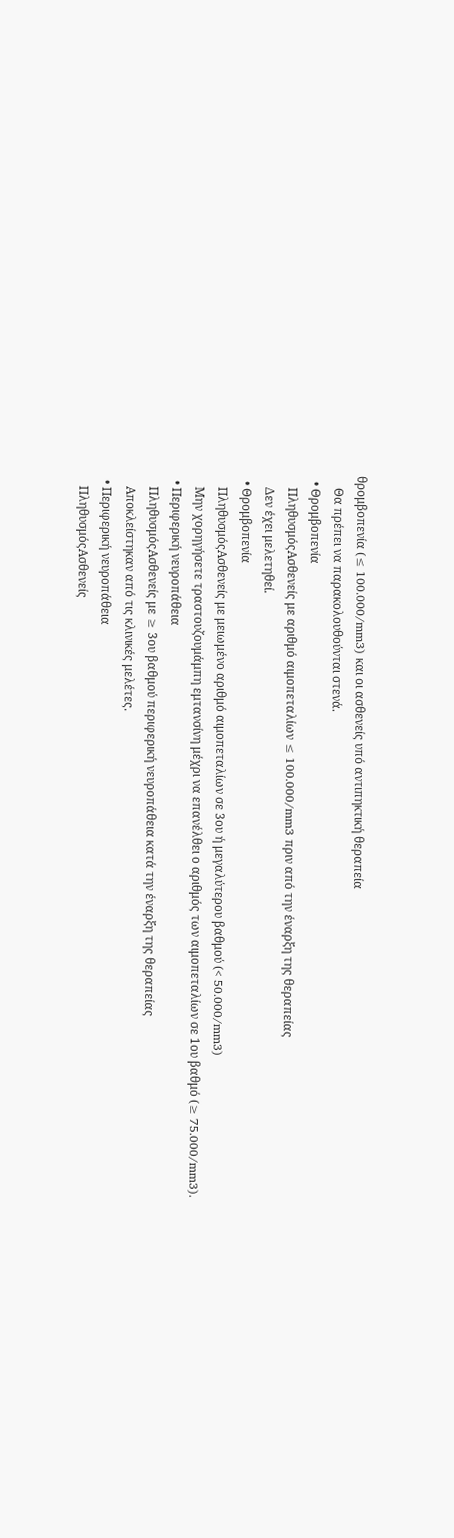θρομβοπενία (≤ 100.000/mm3) και οι ασθενείς υπό αντιπηκτική θεραπεία
    Θα πρέπει να παρακολουθούνται στενά.
  • Θρομβοπενία
    ΠληθυσμόςΑσθενείς με αριθμό αιμοπεταλίων ≤ 100.000/mm3 πριν από την έναρξη της θεραπείας
    Δεν έχει μελετηθεί.
  • Θρομβοπενία
    ΠληθυσμόςΑσθενείς με μειωμένο αριθμό αιμοπεταλίων σε 3ου ή μεγαλύτερου βαθμού (< 50.000/mm3)
    Μην χορηγήσετε τραστουζουμάμπη εμτανσίνη μέχρι να επανέλθει ο αριθμός των αιμοπεταλίων σε 1ου βαθμό (≥ 75.000/mm3).
  • Περιφερική νευροπάθεια
    ΠληθυσμόςΑσθενείς με ≥ 3ου βαθμού περιφερική νευροπάθεια κατά την έναρξη της θεραπείας
    Αποκλείστηκαν από τις κλινικές μελέτες.
  • Περιφερική νευροπάθεια
    ΠληθυσμόςΑσθενείς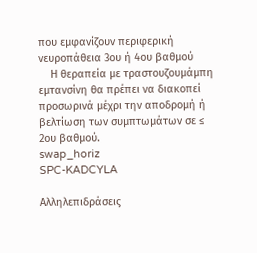που εμφανίζουν περιφερική νευροπάθεια 3ου ή 4ου βαθμού
    Η θεραπεία με τραστουζουμάμπη εμτανσίνη θα πρέπει να διακοπεί προσωρινά μέχρι την αποδρομή ή βελτίωση των συμπτωμάτων σε ≤ 2ου βαθμού.
swap_horiz
SPC-KADCYLA

Αλληλεπιδράσεις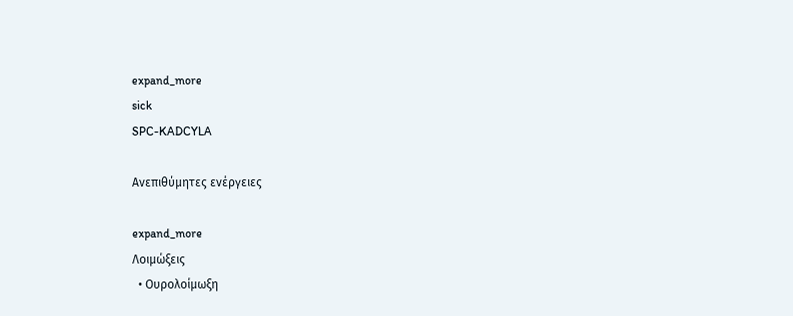expand_more
sick
SPC-KADCYLA

Ανεπιθύμητες ενέργειες

expand_more
Λοιμώξεις
  • Ουρολοίμωξη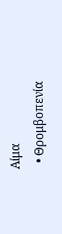Αίμα
  • Θρομβοπενία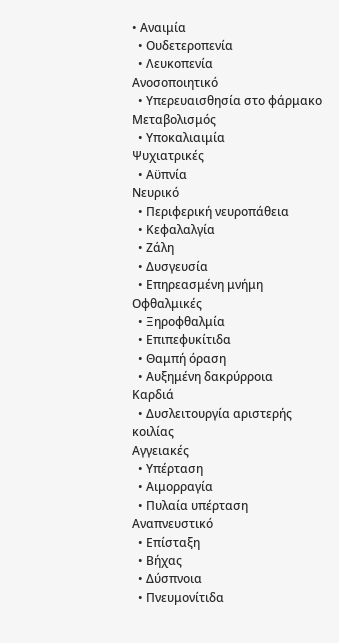• Αναιμία
  • Ουδετεροπενία
  • Λευκοπενία
Ανοσοποιητικό
  • Υπερευαισθησία στο φάρμακο
Μεταβολισμός
  • Υποκαλιαιμία
Ψυχιατρικές
  • Αϋπνία
Νευρικό
  • Περιφερική νευροπάθεια
  • Κεφαλαλγία
  • Ζάλη
  • Δυσγευσία
  • Επηρεασμένη μνήμη
Οφθαλμικές
  • Ξηροφθαλμία
  • Επιπεφυκίτιδα
  • Θαμπή όραση
  • Αυξημένη δακρύρροια
Καρδιά
  • Δυσλειτουργία αριστερής κοιλίας
Αγγειακές
  • Υπέρταση
  • Αιμορραγία
  • Πυλαία υπέρταση
Αναπνευστικό
  • Επίσταξη
  • Βήχας
  • Δύσπνοια
  • Πνευμονίτιδα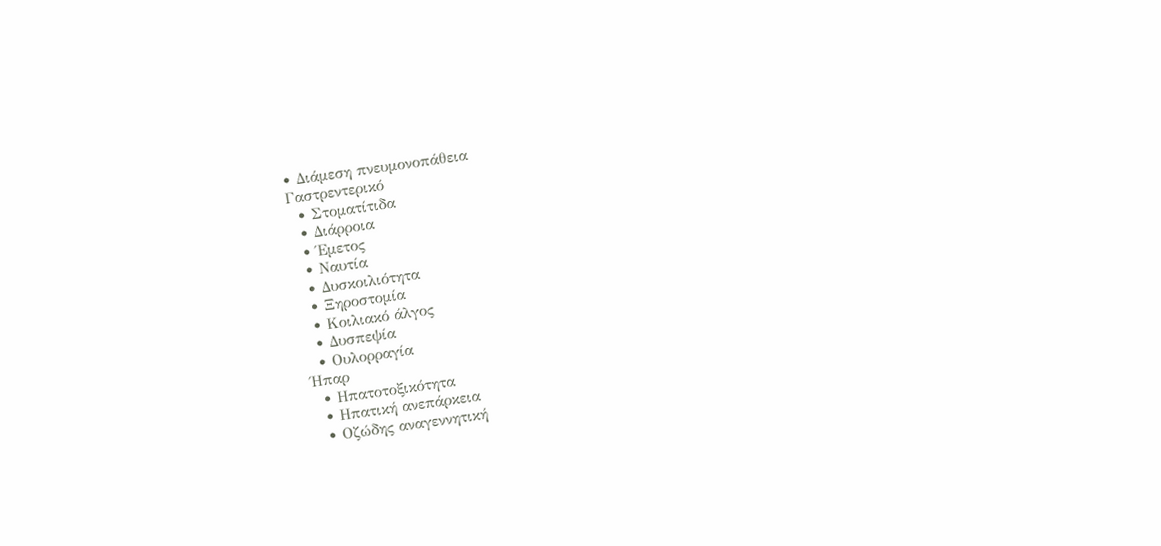• Διάμεση πνευμονοπάθεια
Γαστρεντερικό
  • Στοματίτιδα
  • Διάρροια
  • Έμετος
  • Ναυτία
  • Δυσκοιλιότητα
  • Ξηροστομία
  • Κοιλιακό άλγος
  • Δυσπεψία
  • Ουλορραγία
Ήπαρ
  • Ηπατοτοξικότητα
  • Ηπατική ανεπάρκεια
  • Οζώδης αναγεννητική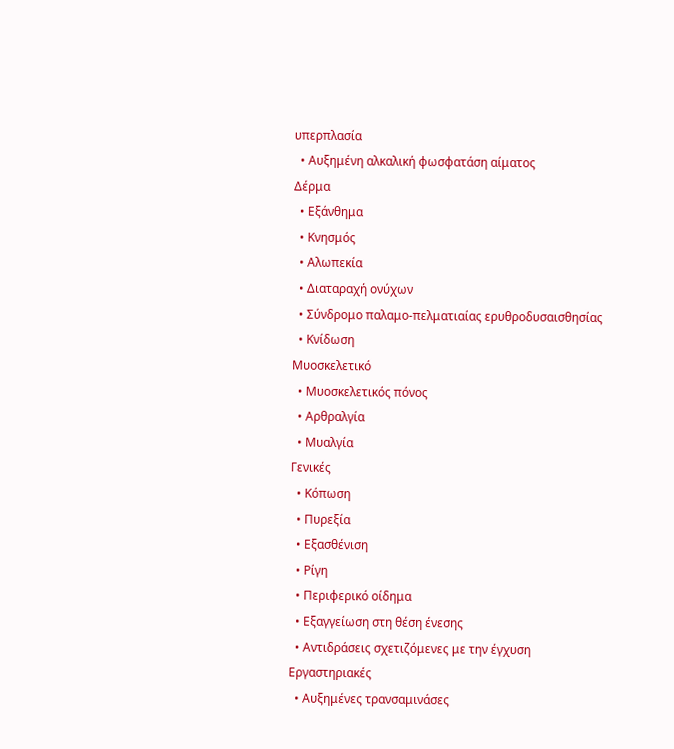υπερπλασία
  • Αυξημένη αλκαλική φωσφατάση αίματος
Δέρμα
  • Εξάνθημα
  • Κνησμός
  • Αλωπεκία
  • Διαταραχή ονύχων
  • Σύνδρομο παλαμο-πελματιαίας ερυθροδυσαισθησίας
  • Κνίδωση
Μυοσκελετικό
  • Μυοσκελετικός πόνος
  • Αρθραλγία
  • Μυαλγία
Γενικές
  • Κόπωση
  • Πυρεξία
  • Εξασθένιση
  • Ρίγη
  • Περιφερικό οίδημα
  • Εξαγγείωση στη θέση ένεσης
  • Αντιδράσεις σχετιζόμενες με την έγχυση
Εργαστηριακές
  • Αυξημένες τρανσαμινάσες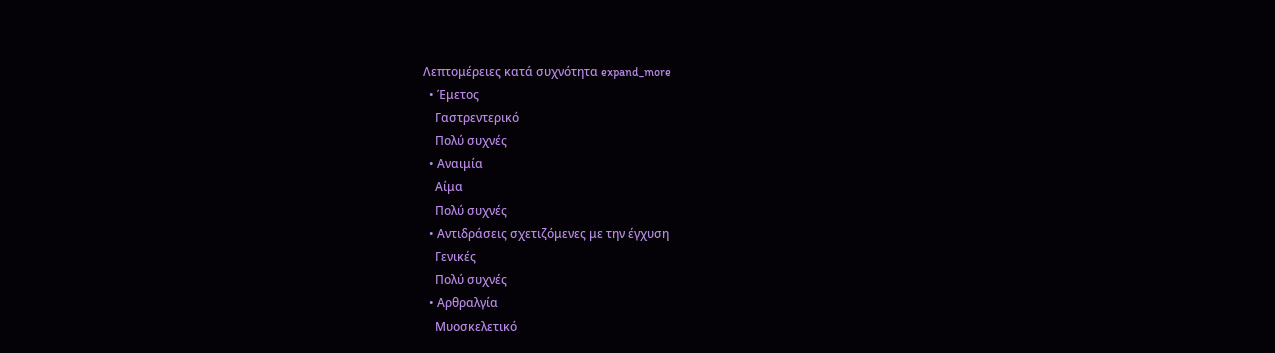Λεπτομέρειες κατά συχνότητα expand_more
  • Έμετος
    Γαστρεντερικό
    Πολύ συχνές
  • Αναιμία
    Αίμα
    Πολύ συχνές
  • Αντιδράσεις σχετιζόμενες με την έγχυση
    Γενικές
    Πολύ συχνές
  • Αρθραλγία
    Μυοσκελετικό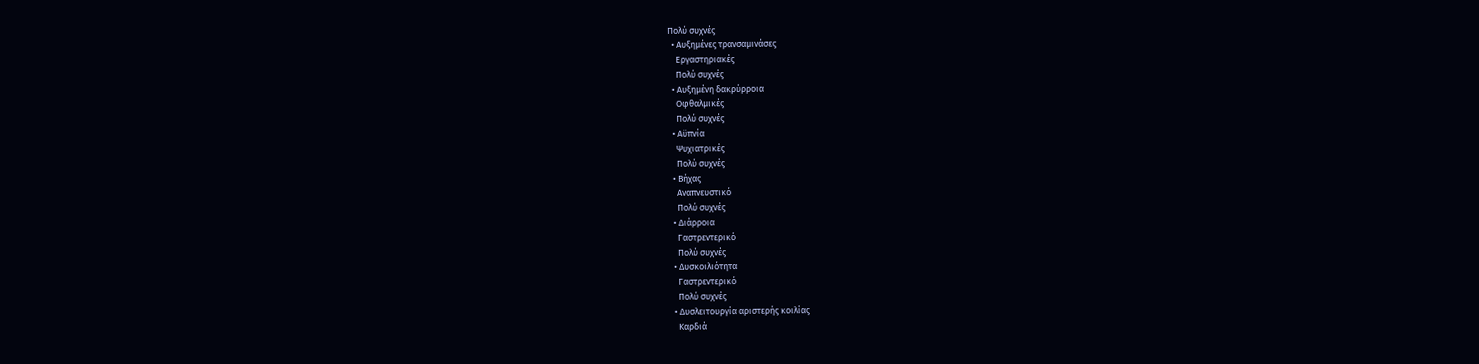Πολύ συχνές
  • Αυξημένες τρανσαμινάσες
    Εργαστηριακές
    Πολύ συχνές
  • Αυξημένη δακρύρροια
    Οφθαλμικές
    Πολύ συχνές
  • Αϋπνία
    Ψυχιατρικές
    Πολύ συχνές
  • Βήχας
    Αναπνευστικό
    Πολύ συχνές
  • Διάρροια
    Γαστρεντερικό
    Πολύ συχνές
  • Δυσκοιλιότητα
    Γαστρεντερικό
    Πολύ συχνές
  • Δυσλειτουργία αριστερής κοιλίας
    Καρδιά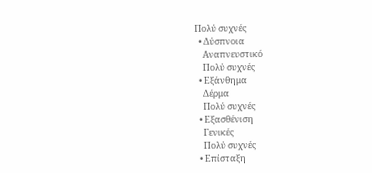Πολύ συχνές
  • Δύσπνοια
    Αναπνευστικό
    Πολύ συχνές
  • Εξάνθημα
    Δέρμα
    Πολύ συχνές
  • Εξασθένιση
    Γενικές
    Πολύ συχνές
  • Επίσταξη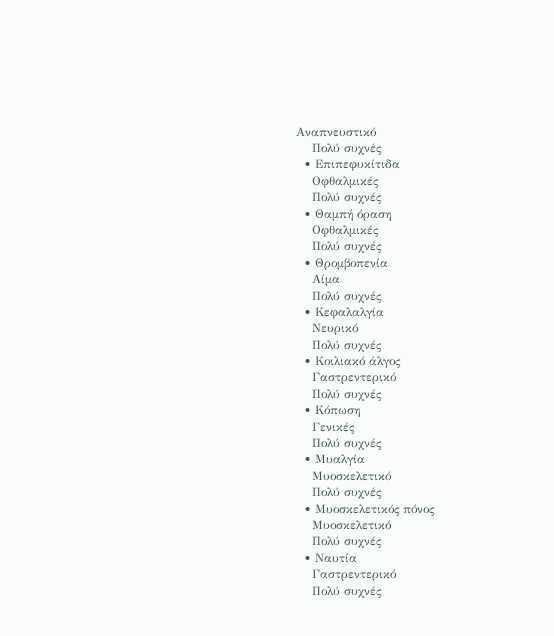Αναπνευστικό
    Πολύ συχνές
  • Επιπεφυκίτιδα
    Οφθαλμικές
    Πολύ συχνές
  • Θαμπή όραση
    Οφθαλμικές
    Πολύ συχνές
  • Θρομβοπενία
    Αίμα
    Πολύ συχνές
  • Κεφαλαλγία
    Νευρικό
    Πολύ συχνές
  • Κοιλιακό άλγος
    Γαστρεντερικό
    Πολύ συχνές
  • Κόπωση
    Γενικές
    Πολύ συχνές
  • Μυαλγία
    Μυοσκελετικό
    Πολύ συχνές
  • Μυοσκελετικός πόνος
    Μυοσκελετικό
    Πολύ συχνές
  • Ναυτία
    Γαστρεντερικό
    Πολύ συχνές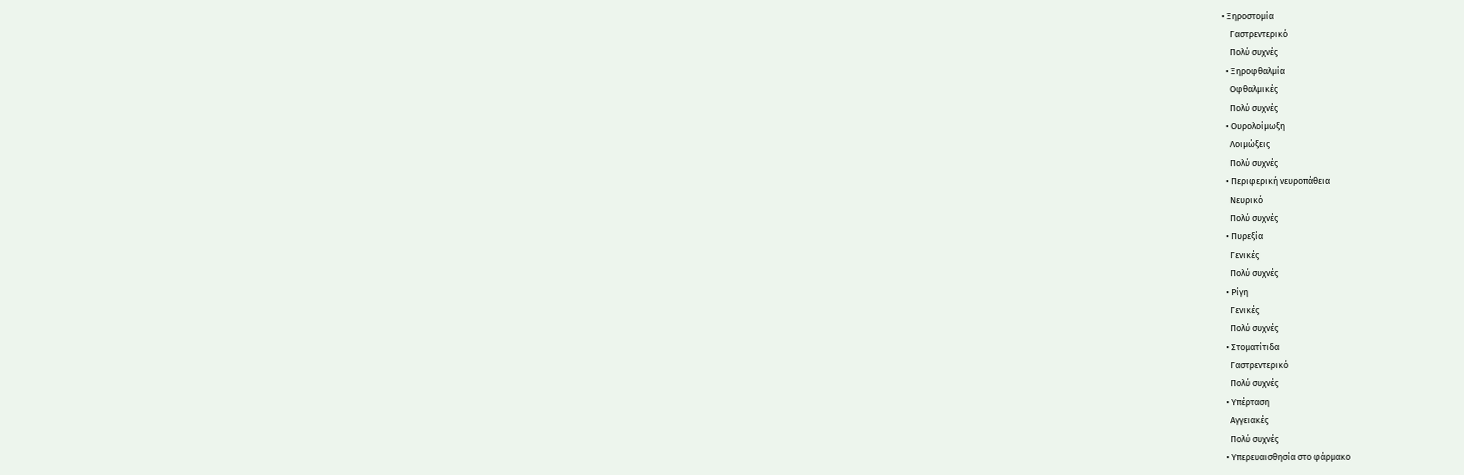• Ξηροστομία
    Γαστρεντερικό
    Πολύ συχνές
  • Ξηροφθαλμία
    Οφθαλμικές
    Πολύ συχνές
  • Ουρολοίμωξη
    Λοιμώξεις
    Πολύ συχνές
  • Περιφερική νευροπάθεια
    Νευρικό
    Πολύ συχνές
  • Πυρεξία
    Γενικές
    Πολύ συχνές
  • Ρίγη
    Γενικές
    Πολύ συχνές
  • Στοματίτιδα
    Γαστρεντερικό
    Πολύ συχνές
  • Υπέρταση
    Αγγειακές
    Πολύ συχνές
  • Υπερευαισθησία στο φάρμακο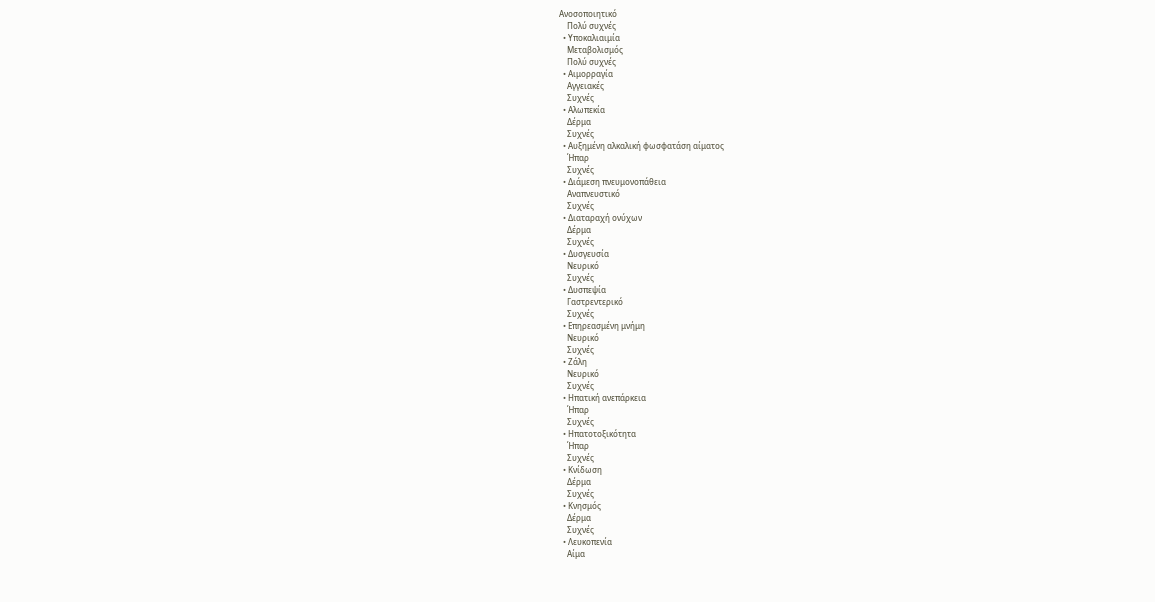Ανοσοποιητικό
    Πολύ συχνές
  • Υποκαλιαιμία
    Μεταβολισμός
    Πολύ συχνές
  • Αιμορραγία
    Αγγειακές
    Συχνές
  • Αλωπεκία
    Δέρμα
    Συχνές
  • Αυξημένη αλκαλική φωσφατάση αίματος
    Ήπαρ
    Συχνές
  • Διάμεση πνευμονοπάθεια
    Αναπνευστικό
    Συχνές
  • Διαταραχή ονύχων
    Δέρμα
    Συχνές
  • Δυσγευσία
    Νευρικό
    Συχνές
  • Δυσπεψία
    Γαστρεντερικό
    Συχνές
  • Επηρεασμένη μνήμη
    Νευρικό
    Συχνές
  • Ζάλη
    Νευρικό
    Συχνές
  • Ηπατική ανεπάρκεια
    Ήπαρ
    Συχνές
  • Ηπατοτοξικότητα
    Ήπαρ
    Συχνές
  • Κνίδωση
    Δέρμα
    Συχνές
  • Κνησμός
    Δέρμα
    Συχνές
  • Λευκοπενία
    Αίμα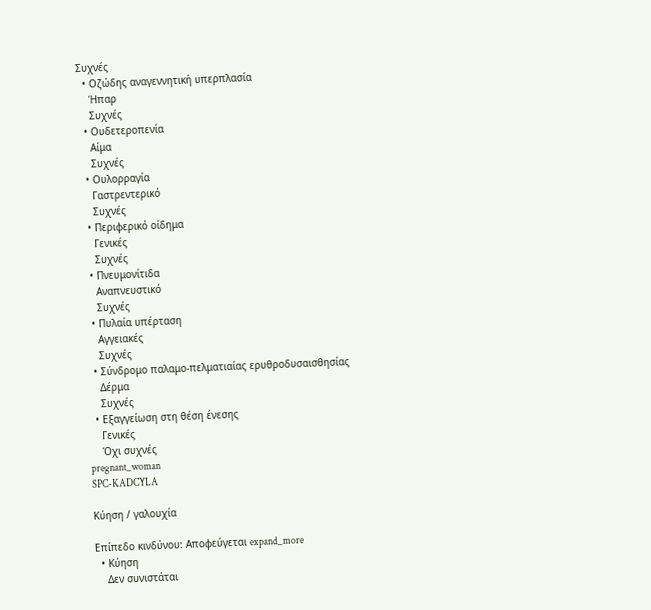Συχνές
  • Οζώδης αναγεννητική υπερπλασία
    Ήπαρ
    Συχνές
  • Ουδετεροπενία
    Αίμα
    Συχνές
  • Ουλορραγία
    Γαστρεντερικό
    Συχνές
  • Περιφερικό οίδημα
    Γενικές
    Συχνές
  • Πνευμονίτιδα
    Αναπνευστικό
    Συχνές
  • Πυλαία υπέρταση
    Αγγειακές
    Συχνές
  • Σύνδρομο παλαμο-πελματιαίας ερυθροδυσαισθησίας
    Δέρμα
    Συχνές
  • Εξαγγείωση στη θέση ένεσης
    Γενικές
    Όχι συχνές
pregnant_woman
SPC-KADCYLA

Κύηση / γαλουχία

Επίπεδο κινδύνου: Αποφεύγεται expand_more
  • Κύηση
    Δεν συνιστάται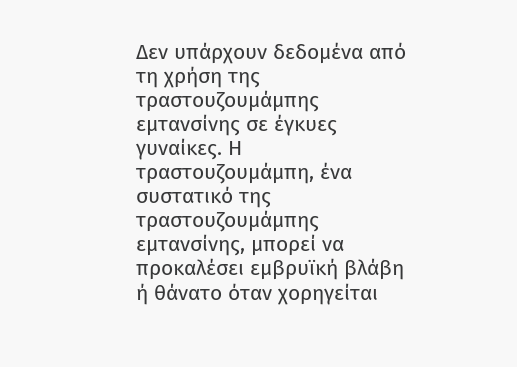Δεν υπάρχουν δεδομένα από τη χρήση της τραστουζουμάμπης εμτανσίνης σε έγκυες γυναίκες. Η τραστουζουμάμπη, ένα συστατικό της τραστουζουμάμπης εμτανσίνης, μπορεί να προκαλέσει εμβρυϊκή βλάβη ή θάνατο όταν χορηγείται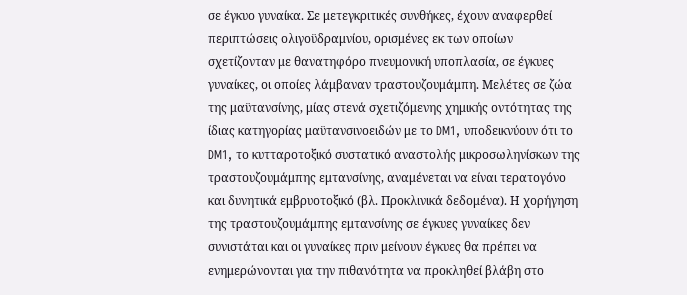σε έγκυο γυναίκα. Σε μετεγκριτικές συνθήκες, έχουν αναφερθεί περιπτώσεις ολιγοϋδραμνίου, ορισμένες εκ των οποίων σχετίζονταν με θανατηφόρο πνευμονική υποπλασία, σε έγκυες γυναίκες, οι οποίες λάμβαναν τραστουζουμάμπη. Μελέτες σε ζώα της μαϋτανσίνης, μίας στενά σχετιζόμενης χημικής οντότητας της ίδιας κατηγορίας μαϋτανσινοειδών με το DM1, υποδεικνύουν ότι το DM1, το κυτταροτοξικό συστατικό αναστολής μικροσωληνίσκων της τραστουζουμάμπης εμτανσίνης, αναμένεται να είναι τερατογόνο και δυνητικά εμβρυοτοξικό (βλ. Προκλινικά δεδομένα). Η χορήγηση της τραστουζουμάμπης εμτανσίνης σε έγκυες γυναίκες δεν συνιστάται και οι γυναίκες πριν μείνουν έγκυες θα πρέπει να ενημερώνονται για την πιθανότητα να προκληθεί βλάβη στο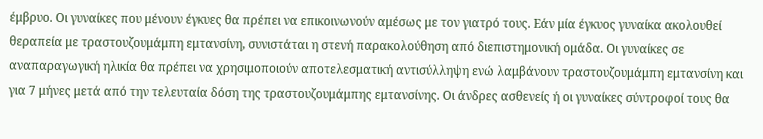έμβρυο. Οι γυναίκες που μένουν έγκυες θα πρέπει να επικοινωνούν αμέσως με τον γιατρό τους. Εάν μία έγκυος γυναίκα ακολουθεί θεραπεία με τραστουζουμάμπη εμτανσίνη, συνιστάται η στενή παρακολούθηση από διεπιστημονική ομάδα. Οι γυναίκες σε αναπαραγωγική ηλικία θα πρέπει να χρησιμοποιούν αποτελεσματική αντισύλληψη ενώ λαμβάνουν τραστουζουμάμπη εμτανσίνη και για 7 μήνες μετά από την τελευταία δόση της τραστουζουμάμπης εμτανσίνης. Οι άνδρες ασθενείς ή οι γυναίκες σύντροφοί τους θα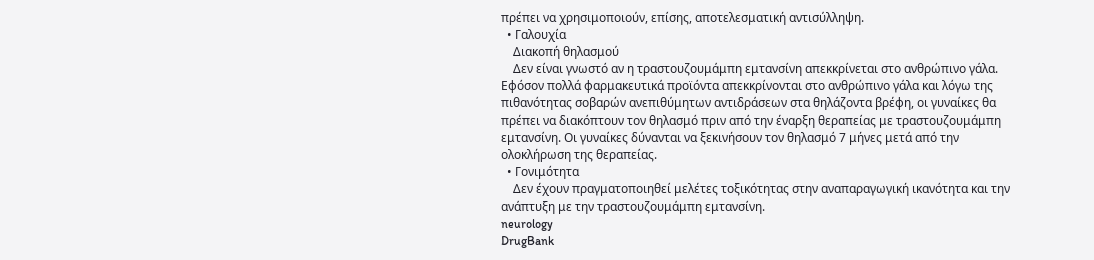πρέπει να χρησιμοποιούν, επίσης, αποτελεσματική αντισύλληψη.
  • Γαλουχία
    Διακοπή θηλασμού
    Δεν είναι γνωστό αν η τραστουζουμάμπη εμτανσίνη απεκκρίνεται στο ανθρώπινο γάλα. Εφόσον πολλά φαρμακευτικά προϊόντα απεκκρίνονται στο ανθρώπινο γάλα και λόγω της πιθανότητας σοβαρών ανεπιθύμητων αντιδράσεων στα θηλάζοντα βρέφη, οι γυναίκες θα πρέπει να διακόπτουν τον θηλασμό πριν από την έναρξη θεραπείας με τραστουζουμάμπη εμτανσίνη. Οι γυναίκες δύνανται να ξεκινήσουν τον θηλασμό 7 μήνες μετά από την ολοκλήρωση της θεραπείας.
  • Γονιμότητα
    Δεν έχουν πραγματοποιηθεί μελέτες τοξικότητας στην αναπαραγωγική ικανότητα και την ανάπτυξη με την τραστουζουμάμπη εμτανσίνη.
neurology
DrugBank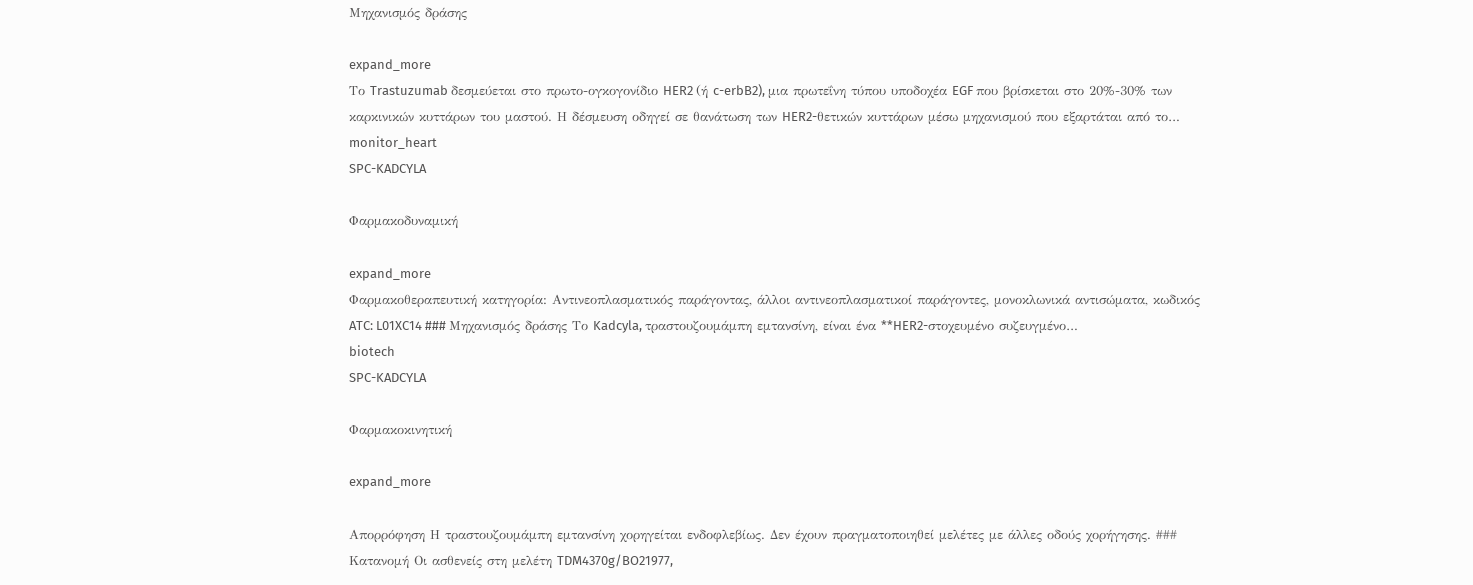Μηχανισμός δράσης

expand_more
Το Trastuzumab δεσμεύεται στο πρωτο-ογκογονίδιο HER2 (ή c-erbB2), μια πρωτεΐνη τύπου υποδοχέα EGF που βρίσκεται στο 20%-30% των καρκινικών κυττάρων του μαστού. Η δέσμευση οδηγεί σε θανάτωση των HER2-θετικών κυττάρων μέσω μηχανισμού που εξαρτάται από το…
monitor_heart
SPC-KADCYLA

Φαρμακοδυναμική

expand_more
Φαρμακοθεραπευτική κατηγορία: Αντινεοπλασματικός παράγοντας, άλλοι αντινεοπλασματικοί παράγοντες, μονοκλωνικά αντισώματα, κωδικός ATC: L01XC14 ### Μηχανισμός δράσης Το Kadcyla, τραστουζουμάμπη εμτανσίνη, είναι ένα **HER2-στοχευμένο συζευγμένο…
biotech
SPC-KADCYLA

Φαρμακοκινητική

expand_more

Απορρόφηση Η τραστουζουμάμπη εμτανσίνη χορηγείται ενδοφλεβίως. Δεν έχουν πραγματοποιηθεί μελέτες με άλλες οδούς χορήγησης. ### Κατανομή Οι ασθενείς στη μελέτη TDM4370g/BO21977,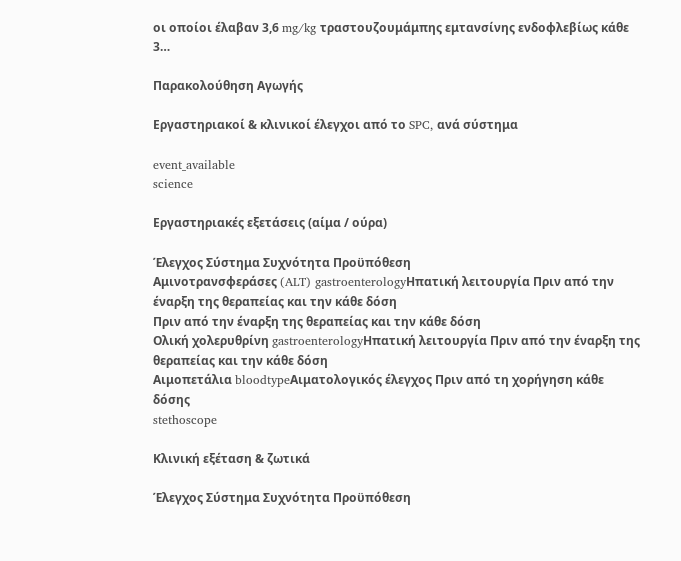οι οποίοι έλαβαν 3,6 mg/kg τραστουζουμάμπης εμτανσίνης ενδοφλεβίως κάθε 3…

Παρακολούθηση Αγωγής

Εργαστηριακοί & κλινικοί έλεγχοι από το SPC, ανά σύστημα

event_available
science

Εργαστηριακές εξετάσεις (αίμα / ούρα)

Έλεγχος Σύστημα Συχνότητα Προϋπόθεση
Αμινοτρανσφεράσες (ALT) gastroenterologyΗπατική λειτουργία Πριν από την έναρξη της θεραπείας και την κάθε δόση
Πριν από την έναρξη της θεραπείας και την κάθε δόση
Ολική χολερυθρίνη gastroenterologyΗπατική λειτουργία Πριν από την έναρξη της θεραπείας και την κάθε δόση
Αιμοπετάλια bloodtypeΑιματολογικός έλεγχος Πριν από τη χορήγηση κάθε δόσης
stethoscope

Κλινική εξέταση & ζωτικά

Έλεγχος Σύστημα Συχνότητα Προϋπόθεση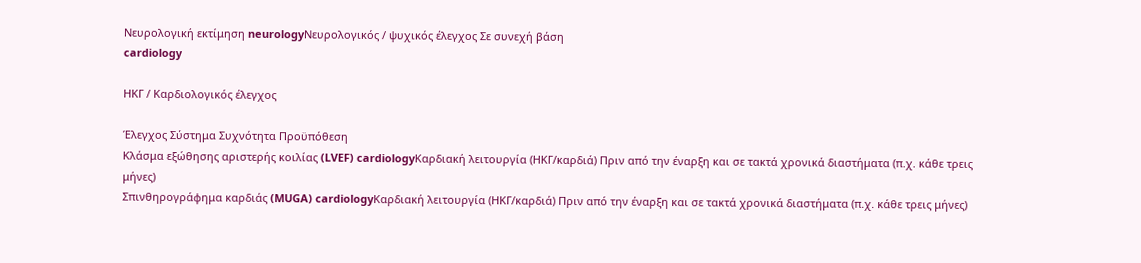Νευρολογική εκτίμηση neurologyΝευρολογικός / ψυχικός έλεγχος Σε συνεχή βάση
cardiology

ΗΚΓ / Καρδιολογικός έλεγχος

Έλεγχος Σύστημα Συχνότητα Προϋπόθεση
Κλάσμα εξώθησης αριστερής κοιλίας (LVEF) cardiologyΚαρδιακή λειτουργία (ΗΚΓ/καρδιά) Πριν από την έναρξη και σε τακτά χρονικά διαστήματα (π.χ. κάθε τρεις μήνες)
Σπινθηρογράφημα καρδιάς (MUGA) cardiologyΚαρδιακή λειτουργία (ΗΚΓ/καρδιά) Πριν από την έναρξη και σε τακτά χρονικά διαστήματα (π.χ. κάθε τρεις μήνες)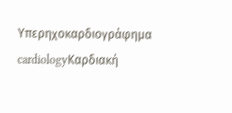Υπερηχοκαρδιογράφημα cardiologyΚαρδιακή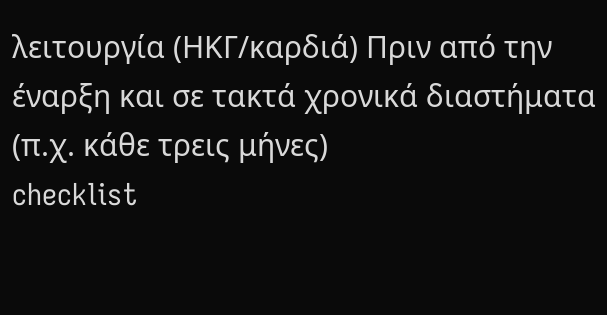λειτουργία (ΗΚΓ/καρδιά) Πριν από την έναρξη και σε τακτά χρονικά διαστήματα (π.χ. κάθε τρεις μήνες)
checklist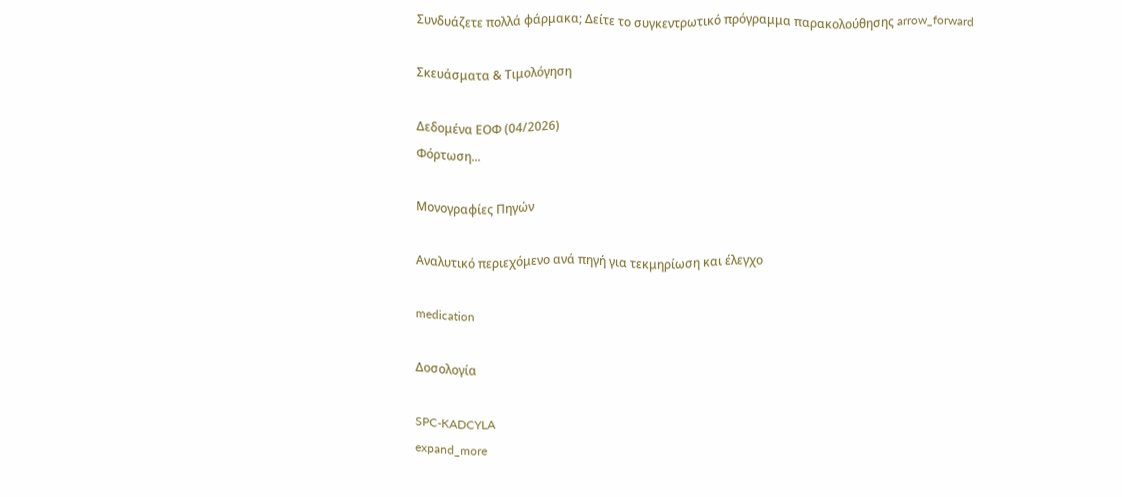Συνδυάζετε πολλά φάρμακα; Δείτε το συγκεντρωτικό πρόγραμμα παρακολούθησης arrow_forward

Σκευάσματα & Τιμολόγηση

Δεδομένα ΕΟΦ (04/2026)
Φόρτωση...

Μονογραφίες Πηγών

Αναλυτικό περιεχόμενο ανά πηγή για τεκμηρίωση και έλεγχο

medication

Δοσολογία

SPC-KADCYLA
expand_more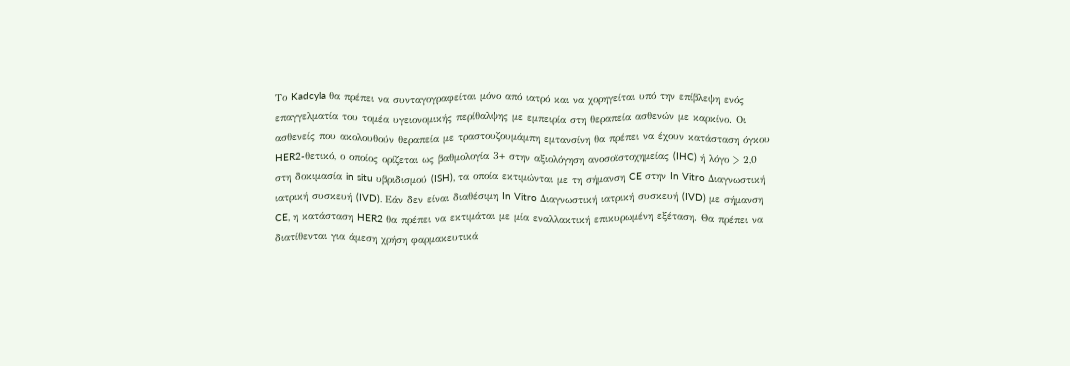Το Kadcyla θα πρέπει να συνταγογραφείται μόνο από ιατρό και να χορηγείται υπό την επίβλεψη ενός επαγγελματία του τομέα υγειονομικής περίθαλψης με εμπειρία στη θεραπεία ασθενών με καρκίνο. Οι ασθενείς που ακολουθούν θεραπεία με τραστουζουμάμπη εμτανσίνη θα πρέπει να έχουν κατάσταση όγκου HER2-θετικό, ο οποίος ορίζεται ως βαθμολογία 3+ στην αξιολόγηση ανοσοϊστοχημείας (IHC) ή λόγο > 2,0 στη δοκιμασία in situ υβριδισμού (ISH), τα οποία εκτιμώνται με τη σήμανση CE στην In Vitro Διαγνωστική ιατρική συσκευή (IVD). Εάν δεν είναι διαθέσιμη In Vitro Διαγνωστική ιατρική συσκευή (IVD) με σήμανση CE, η κατάσταση HER2 θα πρέπει να εκτιμάται με μία εναλλακτική επικυρωμένη εξέταση. Θα πρέπει να διατίθενται για άμεση χρήση φαρμακευτικά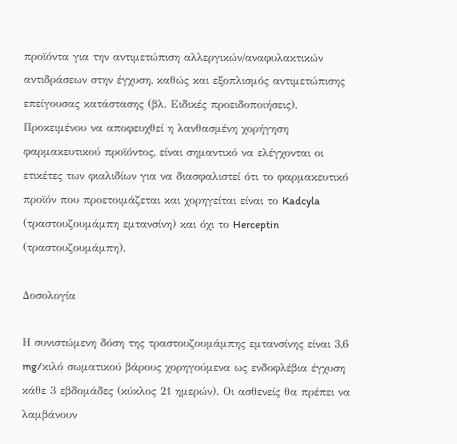προϊόντα για την αντιμετώπιση αλλεργικών/αναφυλακτικών αντιδράσεων στην έγχυση, καθώς και εξοπλισμός αντιμετώπισης επείγουσας κατάστασης (βλ. Ειδικές προειδοποιήσεις). Προκειμένου να αποφευχθεί η λανθασμένη χορήγηση φαρμακευτικού προϊόντος, είναι σημαντικό να ελέγχονται οι ετικέτες των φιαλιδίων για να διασφαλιστεί ότι το φαρμακευτικό προϊόν που προετοιμάζεται και χορηγείται είναι το Kadcyla (τραστουζουμάμπη εμτανσίνη) και όχι το Herceptin (τραστουζουμάμπη).

Δοσολογία

Η συνιστώμενη δόση της τραστουζουμάμπης εμτανσίνης είναι 3,6 mg/κιλό σωματικού βάρους χορηγούμενα ως ενδοφλέβια έγχυση κάθε 3 εβδομάδες (κύκλος 21 ημερών). Οι ασθενείς θα πρέπει να λαμβάνουν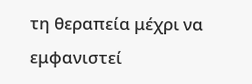τη θεραπεία μέχρι να εμφανιστεί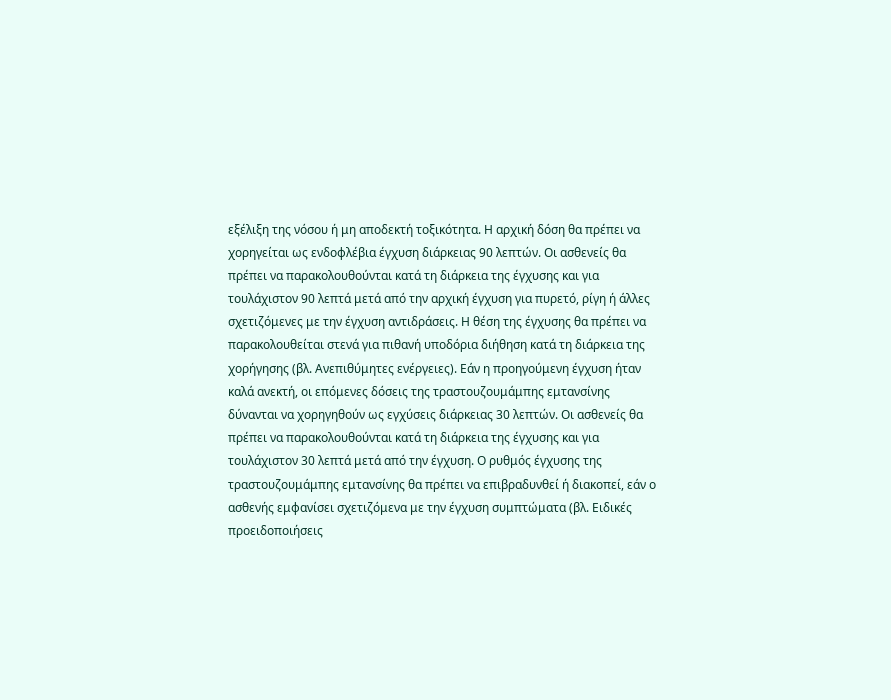εξέλιξη της νόσου ή μη αποδεκτή τοξικότητα. Η αρχική δόση θα πρέπει να χορηγείται ως ενδοφλέβια έγχυση διάρκειας 90 λεπτών. Οι ασθενείς θα πρέπει να παρακολουθούνται κατά τη διάρκεια της έγχυσης και για τουλάχιστον 90 λεπτά μετά από την αρχική έγχυση για πυρετό, ρίγη ή άλλες σχετιζόμενες με την έγχυση αντιδράσεις. Η θέση της έγχυσης θα πρέπει να παρακολουθείται στενά για πιθανή υποδόρια διήθηση κατά τη διάρκεια της χορήγησης (βλ. Ανεπιθύμητες ενέργειες). Εάν η προηγούμενη έγχυση ήταν καλά ανεκτή, οι επόμενες δόσεις της τραστουζουμάμπης εμτανσίνης δύνανται να χορηγηθούν ως εγχύσεις διάρκειας 30 λεπτών. Οι ασθενείς θα πρέπει να παρακολουθούνται κατά τη διάρκεια της έγχυσης και για τουλάχιστον 30 λεπτά μετά από την έγχυση. Ο ρυθμός έγχυσης της τραστουζουμάμπης εμτανσίνης θα πρέπει να επιβραδυνθεί ή διακοπεί, εάν ο ασθενής εμφανίσει σχετιζόμενα με την έγχυση συμπτώματα (βλ. Ειδικές προειδοποιήσεις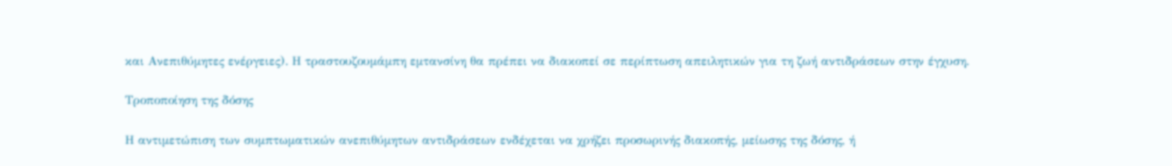και Ανεπιθύμητες ενέργειες). Η τραστουζουμάμπη εμτανσίνη θα πρέπει να διακοπεί σε περίπτωση απειλητικών για τη ζωή αντιδράσεων στην έγχυση.

Τροποποίηση της δόσης

Η αντιμετώπιση των συμπτωματικών ανεπιθύμητων αντιδράσεων ενδέχεται να χρήζει προσωρινής διακοπής, μείωσης της δόσης, ή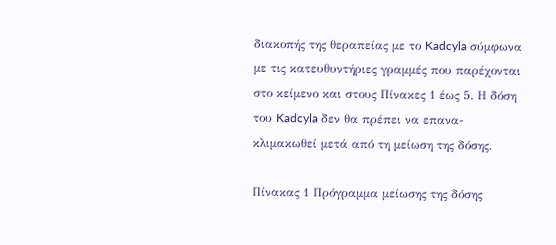διακοπής της θεραπείας με το Kadcyla σύμφωνα με τις κατευθυντήριες γραμμές που παρέχονται στο κείμενο και στους Πίνακες 1 έως 5. Η δόση του Kadcyla δεν θα πρέπει να επανα-κλιμακωθεί μετά από τη μείωση της δόσης.

Πίνακας 1 Πρόγραμμα μείωσης της δόσης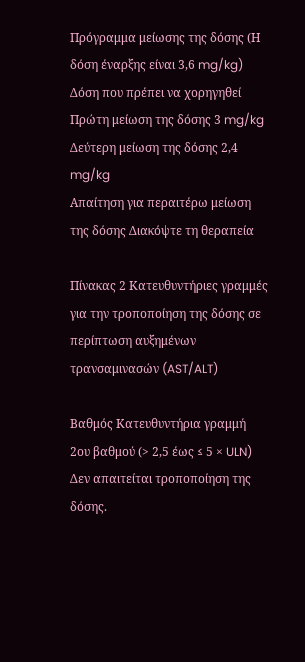Πρόγραμμα μείωσης της δόσης (Η δόση έναρξης είναι 3,6 mg/kg) Δόση που πρέπει να χορηγηθεί
Πρώτη μείωση της δόσης 3 mg/kg
Δεύτερη μείωση της δόσης 2,4 mg/kg
Απαίτηση για περαιτέρω μείωση της δόσης Διακόψτε τη θεραπεία

Πίνακας 2 Κατευθυντήριες γραμμές για την τροποποίηση της δόσης σε περίπτωση αυξημένων τρανσαμινασών (AST/ALT)

Βαθμός Κατευθυντήρια γραμμή
2ου βαθμού (> 2,5 έως ≤ 5 × ULN) Δεν απαιτείται τροποποίηση της δόσης.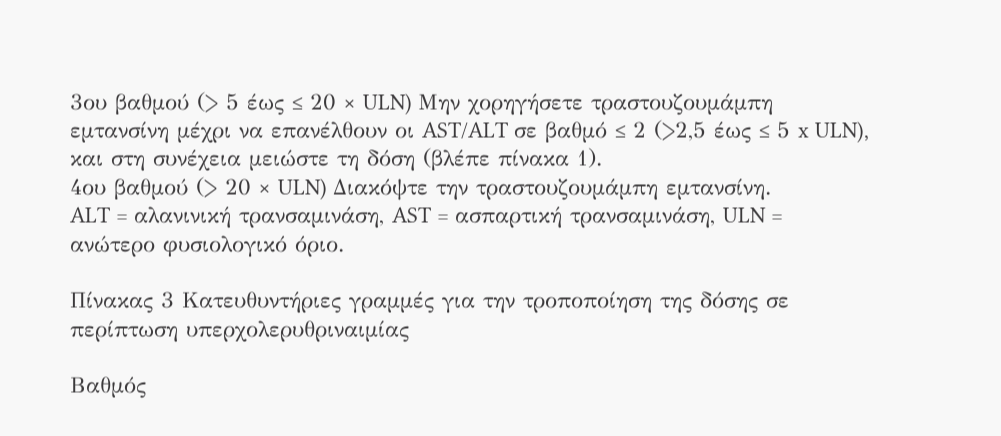3ου βαθμού (> 5 έως ≤ 20 × ULN) Μην χορηγήσετε τραστουζουμάμπη εμτανσίνη μέχρι να επανέλθουν οι AST/ALT σε βαθμό ≤ 2 (>2,5 έως ≤ 5 x ULN), και στη συνέχεια μειώστε τη δόση (βλέπε πίνακα 1).
4ου βαθμού (> 20 × ULN) Διακόψτε την τραστουζουμάμπη εμτανσίνη.
ALT = αλανινική τρανσαμινάση, AST = ασπαρτική τρανσαμινάση, ULN = ανώτερο φυσιολογικό όριο.

Πίνακας 3 Κατευθυντήριες γραμμές για την τροποποίηση της δόσης σε περίπτωση υπερχολερυθριναιμίας

Βαθμός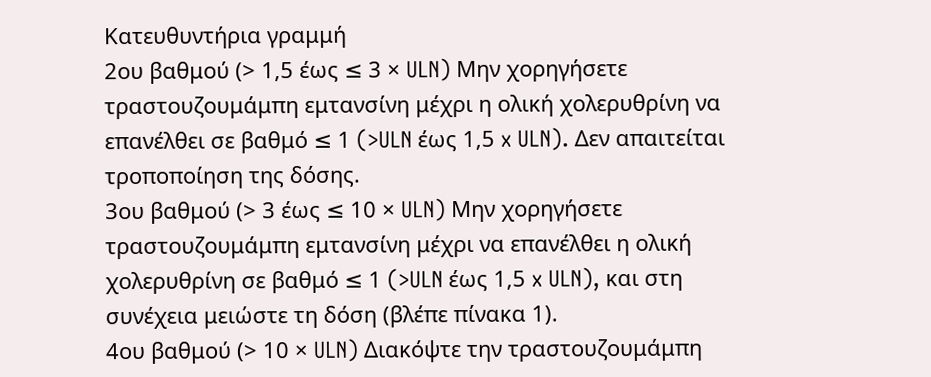Κατευθυντήρια γραμμή
2ου βαθμού (> 1,5 έως ≤ 3 × ULN) Μην χορηγήσετε τραστουζουμάμπη εμτανσίνη μέχρι η ολική χολερυθρίνη να επανέλθει σε βαθμό ≤ 1 (>ULN έως 1,5 x ULN). Δεν απαιτείται τροποποίηση της δόσης.
3ου βαθμού (> 3 έως ≤ 10 × ULN) Μην χορηγήσετε τραστουζουμάμπη εμτανσίνη μέχρι να επανέλθει η ολική χολερυθρίνη σε βαθμό ≤ 1 (>ULN έως 1,5 x ULN), και στη συνέχεια μειώστε τη δόση (βλέπε πίνακα 1).
4ου βαθμού (> 10 × ULN) Διακόψτε την τραστουζουμάμπη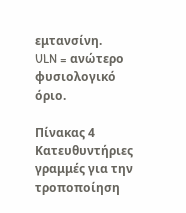εμτανσίνη.
ULN = ανώτερο φυσιολογικό όριο.

Πίνακας 4 Κατευθυντήριες γραμμές για την τροποποίηση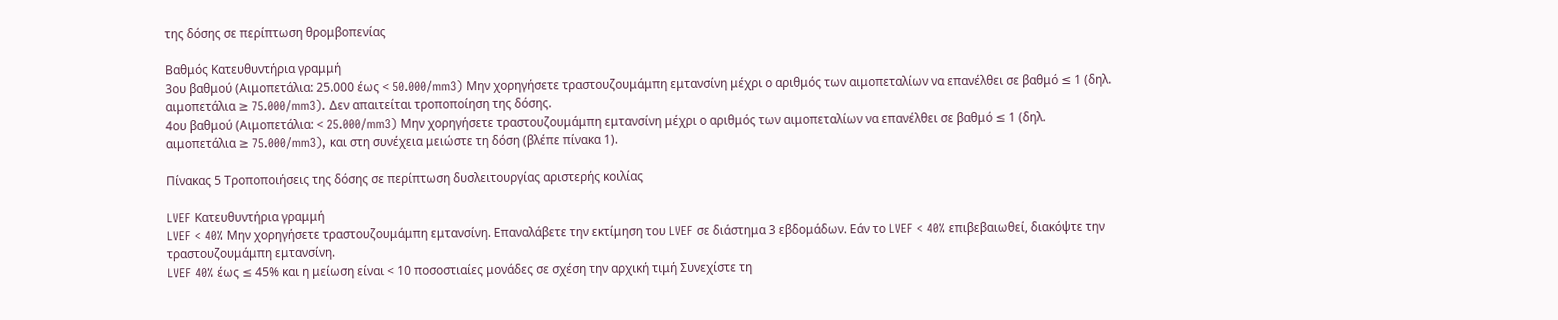της δόσης σε περίπτωση θρομβοπενίας

Βαθμός Κατευθυντήρια γραμμή
3ου βαθμού (Αιμοπετάλια: 25.000 έως < 50.000/mm3) Μην χορηγήσετε τραστουζουμάμπη εμτανσίνη μέχρι ο αριθμός των αιμοπεταλίων να επανέλθει σε βαθμό ≤ 1 (δηλ. αιμοπετάλια ≥ 75.000/mm3). Δεν απαιτείται τροποποίηση της δόσης.
4ου βαθμού (Αιμοπετάλια: < 25.000/mm3) Μην χορηγήσετε τραστουζουμάμπη εμτανσίνη μέχρι ο αριθμός των αιμοπεταλίων να επανέλθει σε βαθμό ≤ 1 (δηλ. αιμοπετάλια ≥ 75.000/mm3), και στη συνέχεια μειώστε τη δόση (βλέπε πίνακα 1).

Πίνακας 5 Τροποποιήσεις της δόσης σε περίπτωση δυσλειτουργίας αριστερής κοιλίας

LVEF Κατευθυντήρια γραμμή
LVEF < 40% Μην χορηγήσετε τραστουζουμάμπη εμτανσίνη. Επαναλάβετε την εκτίμηση του LVEF σε διάστημα 3 εβδομάδων. Εάν το LVEF < 40% επιβεβαιωθεί, διακόψτε την τραστουζουμάμπη εμτανσίνη.
LVEF 40% έως ≤ 45% και η μείωση είναι < 10 ποσοστιαίες μονάδες σε σχέση την αρχική τιμή Συνεχίστε τη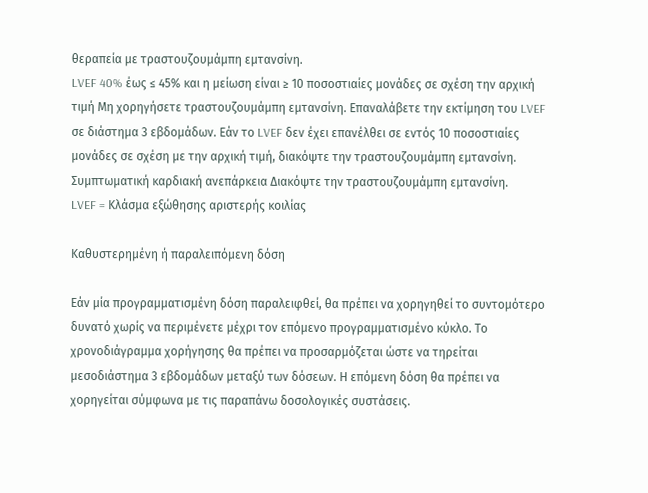θεραπεία με τραστουζουμάμπη εμτανσίνη.
LVEF 40% έως ≤ 45% και η μείωση είναι ≥ 10 ποσοστιαίες μονάδες σε σχέση την αρχική τιμή Μη χορηγήσετε τραστουζουμάμπη εμτανσίνη. Επαναλάβετε την εκτίμηση του LVEF σε διάστημα 3 εβδομάδων. Εάν το LVEF δεν έχει επανέλθει σε εντός 10 ποσοστιαίες μονάδες σε σχέση με την αρχική τιμή, διακόψτε την τραστουζουμάμπη εμτανσίνη.
Συμπτωματική καρδιακή ανεπάρκεια Διακόψτε την τραστουζουμάμπη εμτανσίνη.
LVEF = Κλάσμα εξώθησης αριστερής κοιλίας

Καθυστερημένη ή παραλειπόμενη δόση

Εάν μία προγραμματισμένη δόση παραλειφθεί, θα πρέπει να χορηγηθεί το συντομότερο δυνατό χωρίς να περιμένετε μέχρι τον επόμενο προγραμματισμένο κύκλο. Το χρονοδιάγραμμα χορήγησης θα πρέπει να προσαρμόζεται ώστε να τηρείται μεσοδιάστημα 3 εβδομάδων μεταξύ των δόσεων. Η επόμενη δόση θα πρέπει να χορηγείται σύμφωνα με τις παραπάνω δοσολογικές συστάσεις.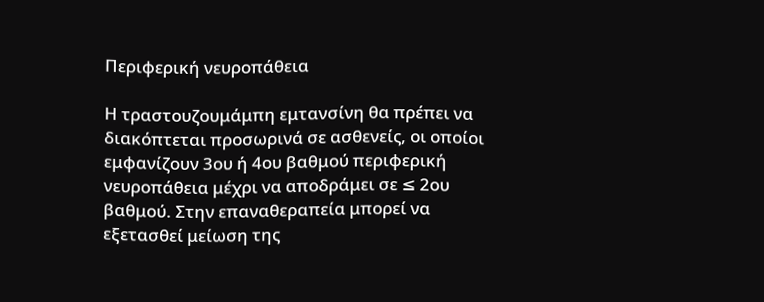Περιφερική νευροπάθεια

Η τραστουζουμάμπη εμτανσίνη θα πρέπει να διακόπτεται προσωρινά σε ασθενείς, οι οποίοι εμφανίζουν 3ου ή 4ου βαθμού περιφερική νευροπάθεια μέχρι να αποδράμει σε ≤ 2ου βαθμού. Στην επαναθεραπεία μπορεί να εξετασθεί μείωση της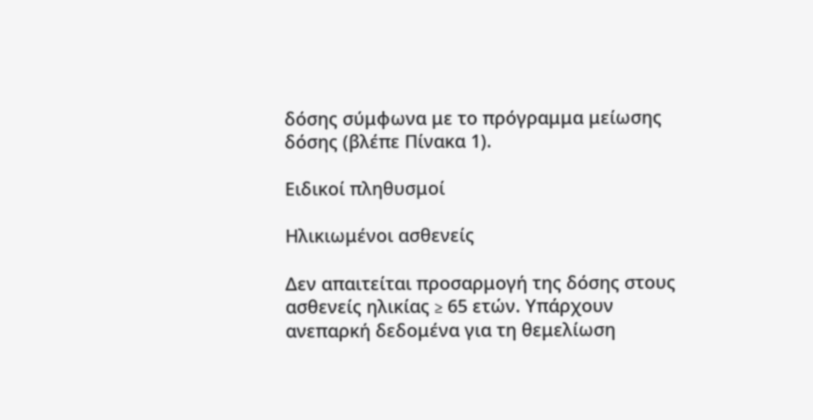δόσης σύμφωνα με το πρόγραμμα μείωσης δόσης (βλέπε Πίνακα 1).

Ειδικοί πληθυσμοί

Ηλικιωμένοι ασθενείς

Δεν απαιτείται προσαρμογή της δόσης στους ασθενείς ηλικίας ≥ 65 ετών. Υπάρχουν ανεπαρκή δεδομένα για τη θεμελίωση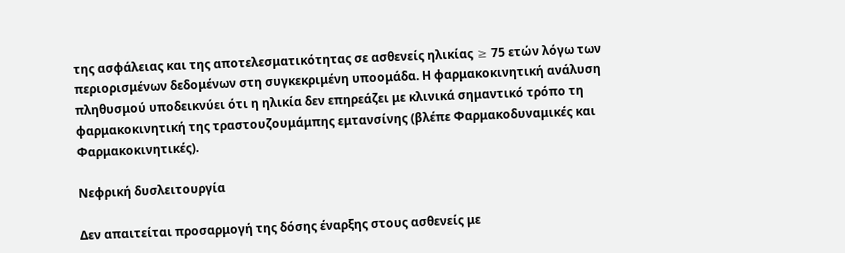της ασφάλειας και της αποτελεσματικότητας σε ασθενείς ηλικίας ≥ 75 ετών λόγω των περιορισμένων δεδομένων στη συγκεκριμένη υποομάδα. Η φαρμακοκινητική ανάλυση πληθυσμού υποδεικνύει ότι η ηλικία δεν επηρεάζει με κλινικά σημαντικό τρόπο τη φαρμακοκινητική της τραστουζουμάμπης εμτανσίνης (βλέπε Φαρμακοδυναμικές και Φαρμακοκινητικές).

Νεφρική δυσλειτουργία

Δεν απαιτείται προσαρμογή της δόσης έναρξης στους ασθενείς με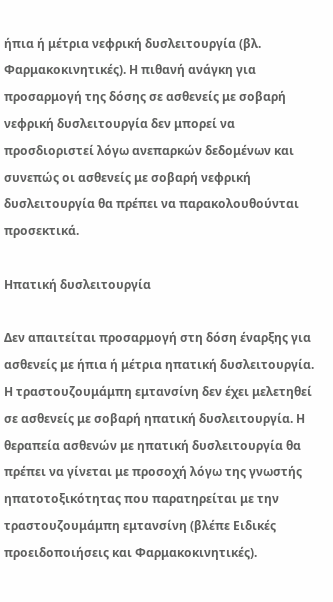ήπια ή μέτρια νεφρική δυσλειτουργία (βλ. Φαρμακοκινητικές). Η πιθανή ανάγκη για προσαρμογή της δόσης σε ασθενείς με σοβαρή νεφρική δυσλειτουργία δεν μπορεί να προσδιοριστεί λόγω ανεπαρκών δεδομένων και συνεπώς οι ασθενείς με σοβαρή νεφρική δυσλειτουργία θα πρέπει να παρακολουθούνται προσεκτικά.

Ηπατική δυσλειτουργία

Δεν απαιτείται προσαρμογή στη δόση έναρξης για ασθενείς με ήπια ή μέτρια ηπατική δυσλειτουργία. Η τραστουζουμάμπη εμτανσίνη δεν έχει μελετηθεί σε ασθενείς με σοβαρή ηπατική δυσλειτουργία. Η θεραπεία ασθενών με ηπατική δυσλειτουργία θα πρέπει να γίνεται με προσοχή λόγω της γνωστής ηπατοτοξικότητας που παρατηρείται με την τραστουζουμάμπη εμτανσίνη (βλέπε Ειδικές προειδοποιήσεις και Φαρμακοκινητικές).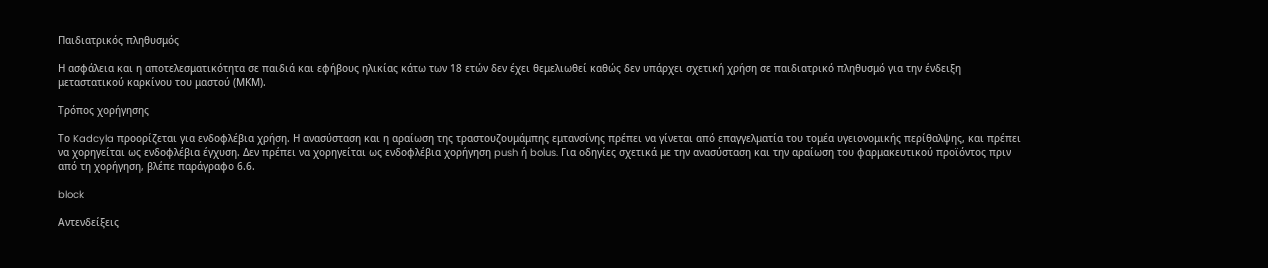Παιδιατρικός πληθυσμός

Η ασφάλεια και η αποτελεσματικότητα σε παιδιά και εφήβους ηλικίας κάτω των 18 ετών δεν έχει θεμελιωθεί καθώς δεν υπάρχει σχετική χρήση σε παιδιατρικό πληθυσμό για την ένδειξη μεταστατικού καρκίνου του μαστού (ΜΚΜ).

Τρόπος χορήγησης

Το Kadcyla προορίζεται για ενδοφλέβια χρήση. Η ανασύσταση και η αραίωση της τραστουζουμάμπης εμτανσίνης πρέπει να γίνεται από επαγγελματία του τομέα υγειονομικής περίθαλψης, και πρέπει να χορηγείται ως ενδοφλέβια έγχυση. Δεν πρέπει να χορηγείται ως ενδοφλέβια χορήγηση push ή bolus. Για οδηγίες σχετικά με την ανασύσταση και την αραίωση του φαρμακευτικού προϊόντος πριν από τη χορήγηση, βλέπε παράγραφο 6.6.

block

Αντενδείξεις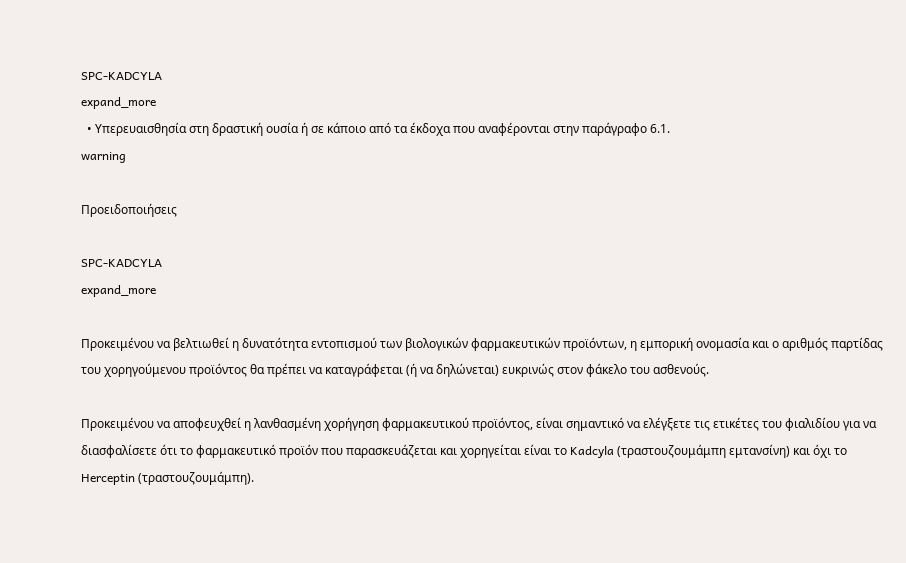SPC-KADCYLA
expand_more
  • Υπερευαισθησία στη δραστική ουσία ή σε κάποιο από τα έκδοχα που αναφέρονται στην παράγραφο 6.1.
warning

Προειδοποιήσεις

SPC-KADCYLA
expand_more

Προκειμένου να βελτιωθεί η δυνατότητα εντοπισμού των βιολογικών φαρμακευτικών προϊόντων, η εμπορική ονομασία και ο αριθμός παρτίδας του χορηγούμενου προϊόντος θα πρέπει να καταγράφεται (ή να δηλώνεται) ευκρινώς στον φάκελο του ασθενούς.

Προκειμένου να αποφευχθεί η λανθασμένη χορήγηση φαρμακευτικού προϊόντος, είναι σημαντικό να ελέγξετε τις ετικέτες του φιαλιδίου για να διασφαλίσετε ότι το φαρμακευτικό προϊόν που παρασκευάζεται και χορηγείται είναι το Kadcyla (τραστουζουμάμπη εμτανσίνη) και όχι το Herceptin (τραστουζουμάμπη).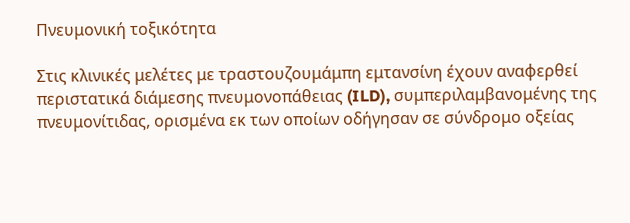Πνευμονική τοξικότητα

Στις κλινικές μελέτες με τραστουζουμάμπη εμτανσίνη έχουν αναφερθεί περιστατικά διάμεσης πνευμονοπάθειας (ILD), συμπεριλαμβανομένης της πνευμονίτιδας, ορισμένα εκ των οποίων οδήγησαν σε σύνδρομο οξείας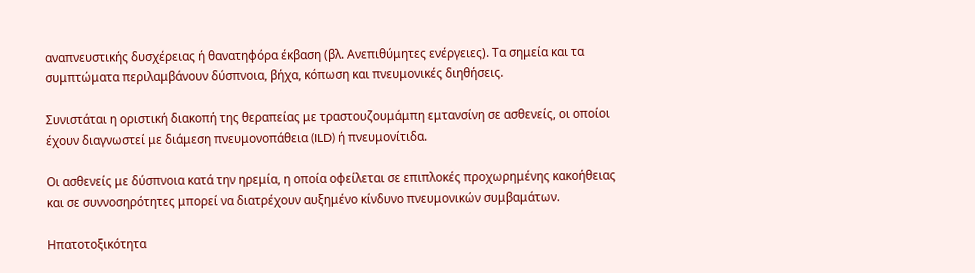αναπνευστικής δυσχέρειας ή θανατηφόρα έκβαση (βλ. Ανεπιθύμητες ενέργειες). Τα σημεία και τα συμπτώματα περιλαμβάνουν δύσπνοια, βήχα, κόπωση και πνευμονικές διηθήσεις.

Συνιστάται η οριστική διακοπή της θεραπείας με τραστουζουμάμπη εμτανσίνη σε ασθενείς, οι οποίοι έχουν διαγνωστεί με διάμεση πνευμονοπάθεια (ILD) ή πνευμονίτιδα.

Οι ασθενείς με δύσπνοια κατά την ηρεμία, η οποία οφείλεται σε επιπλοκές προχωρημένης κακοήθειας και σε συννοσηρότητες μπορεί να διατρέχουν αυξημένο κίνδυνο πνευμονικών συμβαμάτων.

Ηπατοτοξικότητα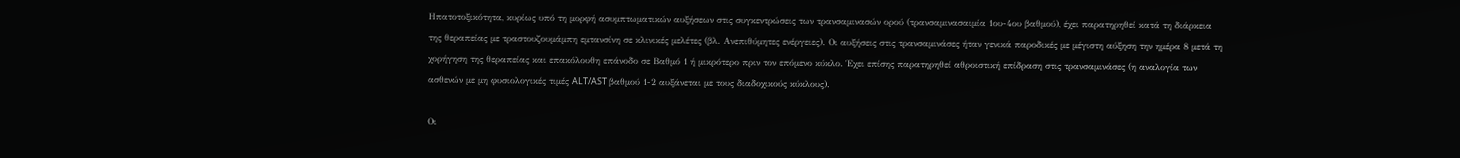Ηπατοτοξικότητα, κυρίως υπό τη μορφή ασυμπτωματικών αυξήσεων στις συγκεντρώσεις των τρανσαμινασών ορού (τρανσαμινασαιμία 1ου-4ου βαθμού), έχει παρατηρηθεί κατά τη διάρκεια της θεραπείας με τραστουζουμάμπη εμτανσίνη σε κλινικές μελέτες (βλ. Ανεπιθύμητες ενέργειες). Οι αυξήσεις στις τρανσαμινάσες ήταν γενικά παροδικές με μέγιστη αύξηση την ημέρα 8 μετά τη χορήγηση της θεραπείας και επακόλουθη επάνοδο σε Βαθμό 1 ή μικρότερο πριν τον επόμενο κύκλο. Έχει επίσης παρατηρηθεί αθροιστική επίδραση στις τρανσαμινάσες (η αναλογία των ασθενών με μη φυσιολογικές τιμές ALT/AST βαθμού 1-2 αυξάνεται με τους διαδοχικούς κύκλους).

Οι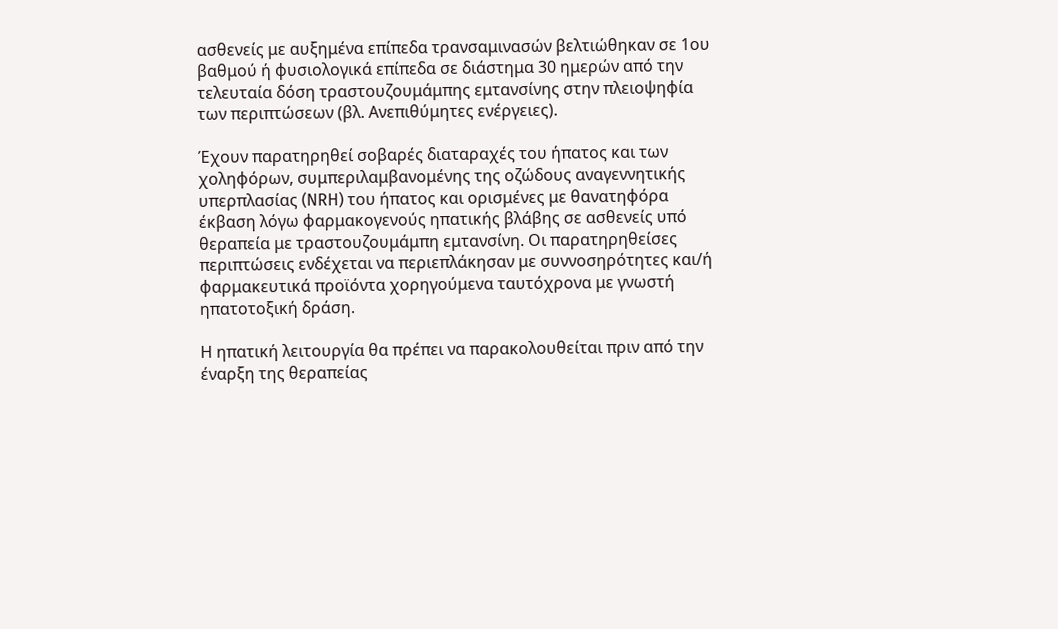ασθενείς με αυξημένα επίπεδα τρανσαμινασών βελτιώθηκαν σε 1ου βαθμού ή φυσιολογικά επίπεδα σε διάστημα 30 ημερών από την τελευταία δόση τραστουζουμάμπης εμτανσίνης στην πλειοψηφία των περιπτώσεων (βλ. Ανεπιθύμητες ενέργειες).

Έχουν παρατηρηθεί σοβαρές διαταραχές του ήπατος και των χοληφόρων, συμπεριλαμβανομένης της οζώδους αναγεννητικής υπερπλασίας (NRH) του ήπατος και ορισμένες με θανατηφόρα έκβαση λόγω φαρμακογενούς ηπατικής βλάβης σε ασθενείς υπό θεραπεία με τραστουζουμάμπη εμτανσίνη. Οι παρατηρηθείσες περιπτώσεις ενδέχεται να περιεπλάκησαν με συννοσηρότητες και/ή φαρμακευτικά προϊόντα χορηγούμενα ταυτόχρονα με γνωστή ηπατοτοξική δράση.

Η ηπατική λειτουργία θα πρέπει να παρακολουθείται πριν από την έναρξη της θεραπείας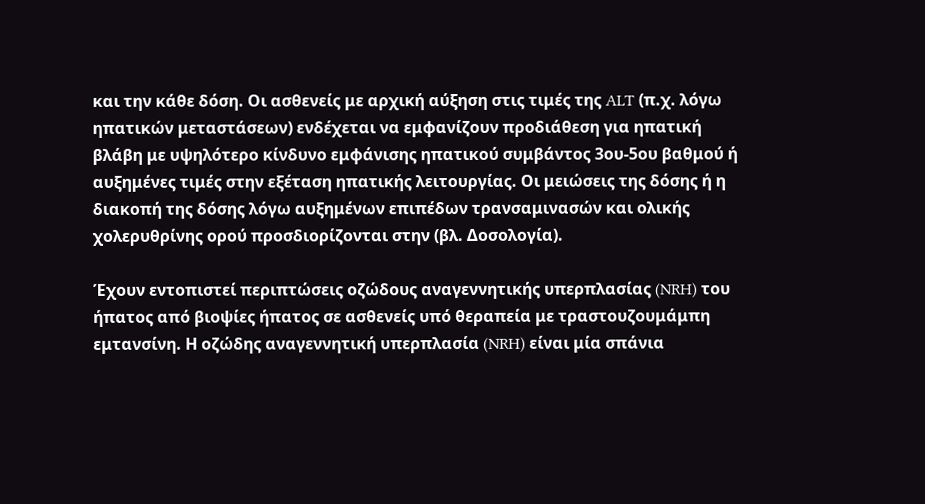και την κάθε δόση. Οι ασθενείς με αρχική αύξηση στις τιμές της ALT (π.χ. λόγω ηπατικών μεταστάσεων) ενδέχεται να εμφανίζουν προδιάθεση για ηπατική βλάβη με υψηλότερο κίνδυνο εμφάνισης ηπατικού συμβάντος 3ου-5ου βαθμού ή αυξημένες τιμές στην εξέταση ηπατικής λειτουργίας. Οι μειώσεις της δόσης ή η διακοπή της δόσης λόγω αυξημένων επιπέδων τρανσαμινασών και ολικής χολερυθρίνης ορού προσδιορίζονται στην (βλ. Δοσολογία).

Έχουν εντοπιστεί περιπτώσεις οζώδους αναγεννητικής υπερπλασίας (NRH) του ήπατος από βιοψίες ήπατος σε ασθενείς υπό θεραπεία με τραστουζουμάμπη εμτανσίνη. Η οζώδης αναγεννητική υπερπλασία (NRH) είναι μία σπάνια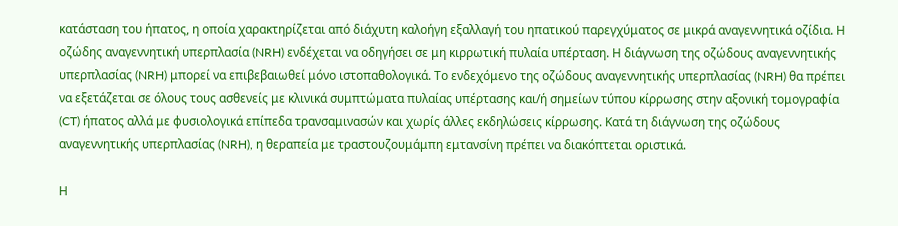κατάσταση του ήπατος, η οποία χαρακτηρίζεται από διάχυτη καλοήγη εξαλλαγή του ηπατικού παρεγχύματος σε μικρά αναγεννητικά οζίδια. Η οζώδης αναγεννητική υπερπλασία (NRH) ενδέχεται να οδηγήσει σε μη κιρρωτική πυλαία υπέρταση. Η διάγνωση της οζώδους αναγεννητικής υπερπλασίας (NRH) μπορεί να επιβεβαιωθεί μόνο ιστοπαθολογικά. Το ενδεχόμενο της οζώδους αναγεννητικής υπερπλασίας (NRH) θα πρέπει να εξετάζεται σε όλους τους ασθενείς με κλινικά συμπτώματα πυλαίας υπέρτασης και/ή σημείων τύπου κίρρωσης στην αξονική τομογραφία (CT) ήπατος αλλά με φυσιολογικά επίπεδα τρανσαμινασών και χωρίς άλλες εκδηλώσεις κίρρωσης. Κατά τη διάγνωση της οζώδους αναγεννητικής υπερπλασίας (NRH), η θεραπεία με τραστουζουμάμπη εμτανσίνη πρέπει να διακόπτεται οριστικά.

Η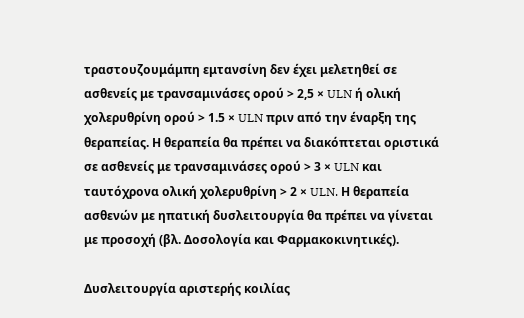τραστουζουμάμπη εμτανσίνη δεν έχει μελετηθεί σε ασθενείς με τρανσαμινάσες ορού > 2,5 × ULN ή ολική χολερυθρίνη ορού > 1.5 × ULN πριν από την έναρξη της θεραπείας. Η θεραπεία θα πρέπει να διακόπτεται οριστικά σε ασθενείς με τρανσαμινάσες ορού > 3 × ULN και ταυτόχρονα ολική χολερυθρίνη > 2 × ULN. Η θεραπεία ασθενών με ηπατική δυσλειτουργία θα πρέπει να γίνεται με προσοχή (βλ. Δοσολογία και Φαρμακοκινητικές).

Δυσλειτουργία αριστερής κοιλίας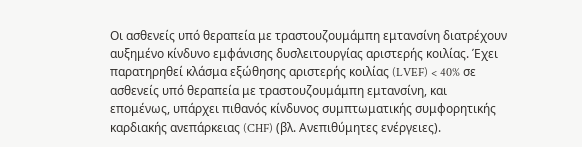Οι ασθενείς υπό θεραπεία με τραστουζουμάμπη εμτανσίνη διατρέχουν αυξημένο κίνδυνο εμφάνισης δυσλειτουργίας αριστερής κοιλίας. Έχει παρατηρηθεί κλάσμα εξώθησης αριστερής κοιλίας (LVEF) < 40% σε ασθενείς υπό θεραπεία με τραστουζουμάμπη εμτανσίνη, και επομένως, υπάρχει πιθανός κίνδυνος συμπτωματικής συμφορητικής καρδιακής ανεπάρκειας (CHF) (βλ. Ανεπιθύμητες ενέργειες).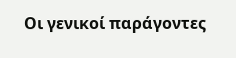Οι γενικοί παράγοντες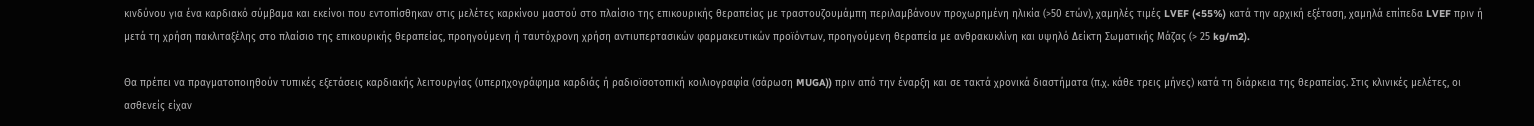κινδύνου για ένα καρδιακό σύμβαμα και εκείνοι που εντοπίσθηκαν στις μελέτες καρκίνου μαστού στο πλαίσιο της επικουρικής θεραπείας με τραστουζουμάμπη περιλαμβάνουν προχωρημένη ηλικία (>50 ετών), χαμηλές τιμές LVEF (<55%) κατά την αρχική εξέταση, χαμηλά επίπεδα LVEF πριν ή μετά τη χρήση πακλιταξέλης στο πλαίσιο της επικουρικής θεραπείας, προηγούμενη ή ταυτόχρονη χρήση αντιυπερτασικών φαρμακευτικών προϊόντων, προηγούμενη θεραπεία με ανθρακυκλίνη και υψηλό Δείκτη Σωματικής Μάζας (> 25 kg/m2).

Θα πρέπει να πραγματοποιηθούν τυπικές εξετάσεις καρδιακής λειτουργίας (υπερηχογράφημα καρδιάς ή ραδιοϊσοτοπική κοιλιογραφία (σάρωση MUGA)) πριν από την έναρξη και σε τακτά χρονικά διαστήματα (π.χ. κάθε τρεις μήνες) κατά τη διάρκεια της θεραπείας. Στις κλινικές μελέτες, οι ασθενείς είχαν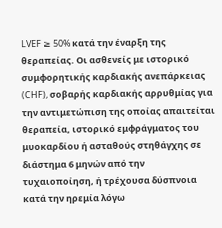LVEF ≥ 50% κατά την έναρξη της θεραπείας. Οι ασθενείς με ιστορικό συμφορητικής καρδιακής ανεπάρκειας (CHF), σοβαρής καρδιακής αρρυθμίας για την αντιμετώπιση της οποίας απαιτείται θεραπεία, ιστορικό εμφράγματος του μυοκαρδίου ή ασταθούς στηθάγχης σε διάστημα 6 μηνών από την τυχαιοποίηση, ή τρέχουσα δύσπνοια κατά την ηρεμία λόγω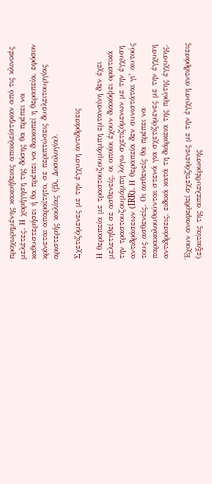προχωρημένης κακοήθειας αποκλείστηκαν από τις κλινικές μελέτες. Η χορήγηση της δόσης θα πρέπει να καθυστερήσει ή θα πρέπει να διακοπεί η θεραπεία, εφόσον κρίνεται απαραίτητο, σε περιπτώσεις δυσλειτουργίας αριστερής κοιλίας (βλ. Δοσολογία).

Σχετιζόμενες με την έγχυση αντιδράσεις

Η θεραπεία με τραστουζουμάμπη εμτανσίνη δεν έχει μελετηθεί σε ασθενείς, οι οποίοι έχουν διακόψει οριστικά την τραστουζουμάμπη λόγω σχετιζόμενων με την έγχυση αντιδράσεων (IRR). Η θεραπεία δεν συνιστάται γι’ αυτούς τους ασθενείς. Οι ασθενείς θα πρέπει να παρακολουθούνται στενά για σχετιζόμενες με την έγχυση αντιδράσεις, ειδικά κατά τη διάρκεια της πρώτης έγχυσης.

Έχουν αναφερθεί σχετιζόμενες με την έγχυση αντιδράσεις (εξαιτίας της απελευθέρωσης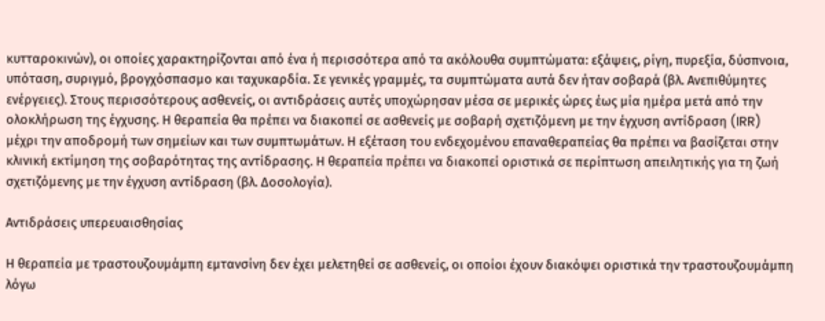κυτταροκινών), οι οποίες χαρακτηρίζονται από ένα ή περισσότερα από τα ακόλουθα συμπτώματα: εξάψεις, ρίγη, πυρεξία, δύσπνοια, υπόταση, συριγμό, βρογχόσπασμο και ταχυκαρδία. Σε γενικές γραμμές, τα συμπτώματα αυτά δεν ήταν σοβαρά (βλ. Ανεπιθύμητες ενέργειες). Στους περισσότερους ασθενείς, οι αντιδράσεις αυτές υποχώρησαν μέσα σε μερικές ώρες έως μία ημέρα μετά από την ολοκλήρωση της έγχυσης. Η θεραπεία θα πρέπει να διακοπεί σε ασθενείς με σοβαρή σχετιζόμενη με την έγχυση αντίδραση (IRR) μέχρι την αποδρομή των σημείων και των συμπτωμάτων. Η εξέταση του ενδεχομένου επαναθεραπείας θα πρέπει να βασίζεται στην κλινική εκτίμηση της σοβαρότητας της αντίδρασης. Η θεραπεία πρέπει να διακοπεί οριστικά σε περίπτωση απειλητικής για τη ζωή σχετιζόμενης με την έγχυση αντίδραση (βλ. Δοσολογία).

Αντιδράσεις υπερευαισθησίας

Η θεραπεία με τραστουζουμάμπη εμτανσίνη δεν έχει μελετηθεί σε ασθενείς, οι οποίοι έχουν διακόψει οριστικά την τραστουζουμάμπη λόγω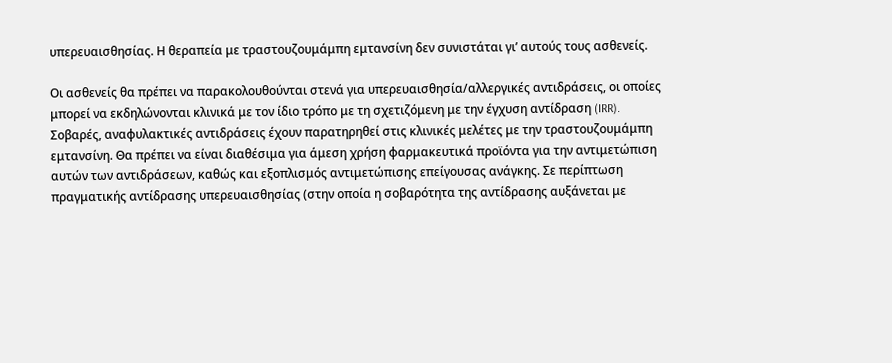υπερευαισθησίας. Η θεραπεία με τραστουζουμάμπη εμτανσίνη δεν συνιστάται γι’ αυτούς τους ασθενείς.

Οι ασθενείς θα πρέπει να παρακολουθούνται στενά για υπερευαισθησία/αλλεργικές αντιδράσεις, οι οποίες μπορεί να εκδηλώνονται κλινικά με τον ίδιο τρόπο με τη σχετιζόμενη με την έγχυση αντίδραση (IRR). Σοβαρές, αναφυλακτικές αντιδράσεις έχουν παρατηρηθεί στις κλινικές μελέτες με την τραστουζουμάμπη εμτανσίνη. Θα πρέπει να είναι διαθέσιμα για άμεση χρήση φαρμακευτικά προϊόντα για την αντιμετώπιση αυτών των αντιδράσεων, καθώς και εξοπλισμός αντιμετώπισης επείγουσας ανάγκης. Σε περίπτωση πραγματικής αντίδρασης υπερευαισθησίας (στην οποία η σοβαρότητα της αντίδρασης αυξάνεται με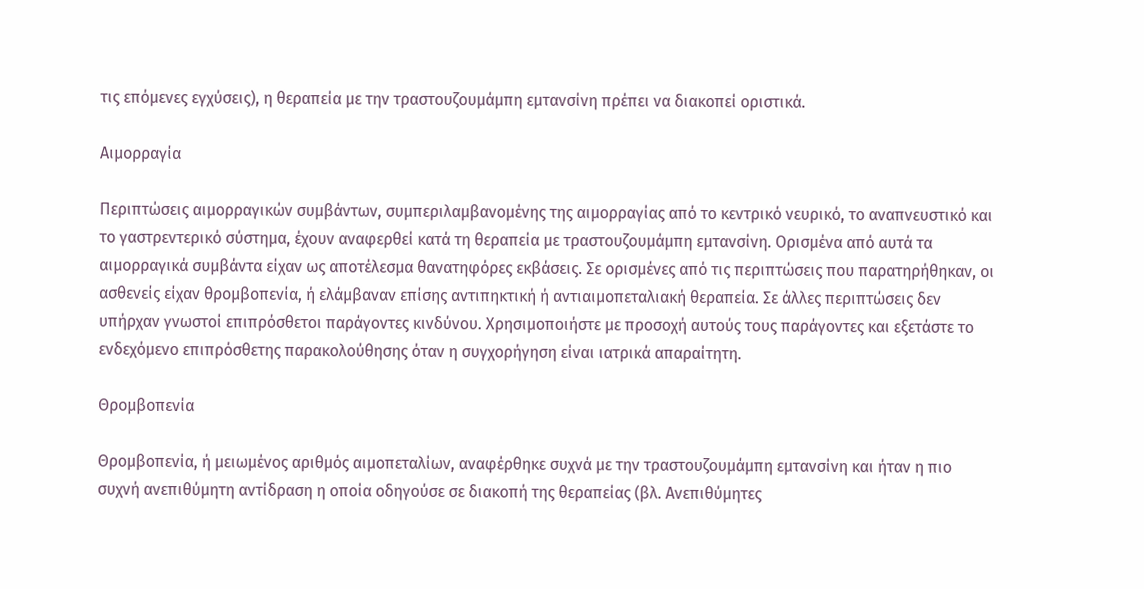τις επόμενες εγχύσεις), η θεραπεία με την τραστουζουμάμπη εμτανσίνη πρέπει να διακοπεί οριστικά.

Αιμορραγία

Περιπτώσεις αιμορραγικών συμβάντων, συμπεριλαμβανομένης της αιμορραγίας από το κεντρικό νευρικό, το αναπνευστικό και το γαστρεντερικό σύστημα, έχουν αναφερθεί κατά τη θεραπεία με τραστουζουμάμπη εμτανσίνη. Ορισμένα από αυτά τα αιμορραγικά συμβάντα είχαν ως αποτέλεσμα θανατηφόρες εκβάσεις. Σε ορισμένες από τις περιπτώσεις που παρατηρήθηκαν, οι ασθενείς είχαν θρομβοπενία, ή ελάμβαναν επίσης αντιπηκτική ή αντιαιμοπεταλιακή θεραπεία. Σε άλλες περιπτώσεις δεν υπήρχαν γνωστοί επιπρόσθετοι παράγοντες κινδύνου. Χρησιμοποιήστε με προσοχή αυτούς τους παράγοντες και εξετάστε το ενδεχόμενο επιπρόσθετης παρακολούθησης όταν η συγχορήγηση είναι ιατρικά απαραίτητη.

Θρομβοπενία

Θρομβοπενία, ή μειωμένος αριθμός αιμοπεταλίων, αναφέρθηκε συχνά με την τραστουζουμάμπη εμτανσίνη και ήταν η πιο συχνή ανεπιθύμητη αντίδραση η οποία οδηγούσε σε διακοπή της θεραπείας (βλ. Ανεπιθύμητες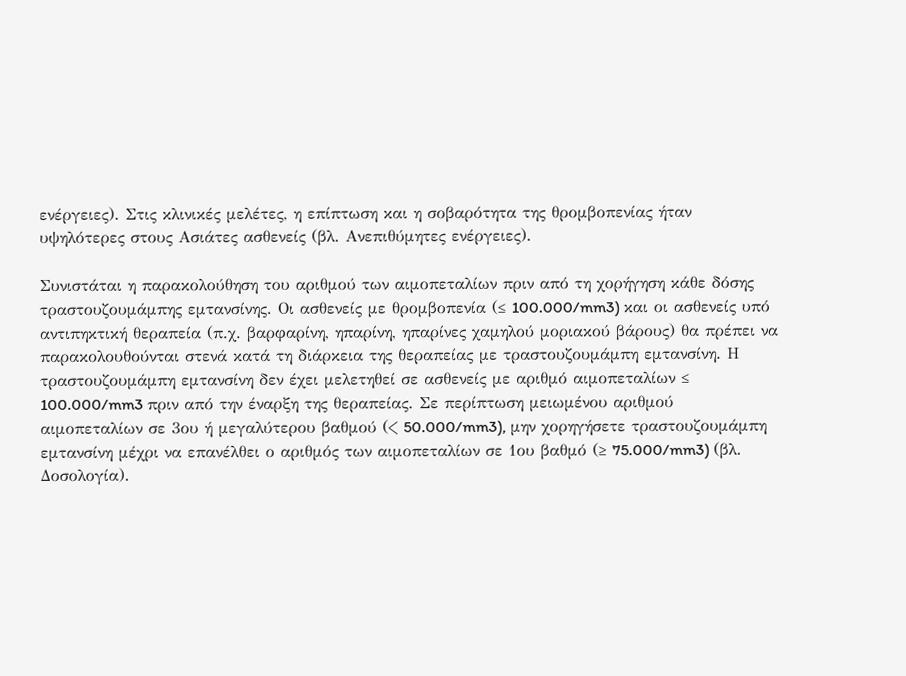ενέργειες). Στις κλινικές μελέτες, η επίπτωση και η σοβαρότητα της θρομβοπενίας ήταν υψηλότερες στους Ασιάτες ασθενείς (βλ. Ανεπιθύμητες ενέργειες).

Συνιστάται η παρακολούθηση του αριθμού των αιμοπεταλίων πριν από τη χορήγηση κάθε δόσης τραστουζουμάμπης εμτανσίνης. Οι ασθενείς με θρομβοπενία (≤ 100.000/mm3) και οι ασθενείς υπό αντιπηκτική θεραπεία (π.χ. βαρφαρίνη, ηπαρίνη, ηπαρίνες χαμηλού μοριακού βάρους) θα πρέπει να παρακολουθούνται στενά κατά τη διάρκεια της θεραπείας με τραστουζουμάμπη εμτανσίνη. Η τραστουζουμάμπη εμτανσίνη δεν έχει μελετηθεί σε ασθενείς με αριθμό αιμοπεταλίων ≤ 100.000/mm3 πριν από την έναρξη της θεραπείας. Σε περίπτωση μειωμένου αριθμού αιμοπεταλίων σε 3ου ή μεγαλύτερου βαθμού (< 50.000/mm3), μην χορηγήσετε τραστουζουμάμπη εμτανσίνη μέχρι να επανέλθει ο αριθμός των αιμοπεταλίων σε 1ου βαθμό (≥ 75.000/mm3) (βλ. Δοσολογία).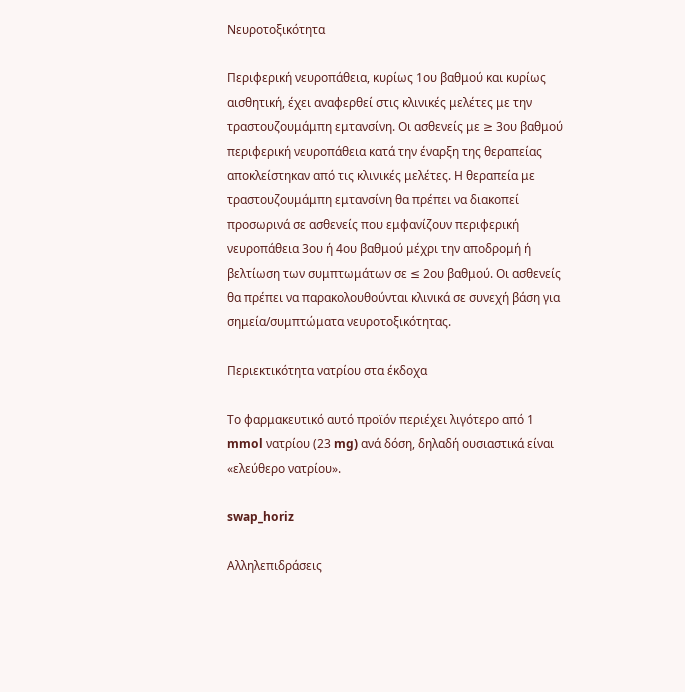Νευροτοξικότητα

Περιφερική νευροπάθεια, κυρίως 1ου βαθμού και κυρίως αισθητική, έχει αναφερθεί στις κλινικές μελέτες με την τραστουζουμάμπη εμτανσίνη. Οι ασθενείς με ≥ 3ου βαθμού περιφερική νευροπάθεια κατά την έναρξη της θεραπείας αποκλείστηκαν από τις κλινικές μελέτες. Η θεραπεία με τραστουζουμάμπη εμτανσίνη θα πρέπει να διακοπεί προσωρινά σε ασθενείς που εμφανίζουν περιφερική νευροπάθεια 3ου ή 4ου βαθμού μέχρι την αποδρομή ή βελτίωση των συμπτωμάτων σε ≤ 2ου βαθμού. Οι ασθενείς θα πρέπει να παρακολουθούνται κλινικά σε συνεχή βάση για σημεία/συμπτώματα νευροτοξικότητας.

Περιεκτικότητα νατρίου στα έκδοχα

Το φαρμακευτικό αυτό προϊόν περιέχει λιγότερο από 1 mmol νατρίου (23 mg) ανά δόση, δηλαδή ουσιαστικά είναι «ελεύθερο νατρίου».

swap_horiz

Αλληλεπιδράσεις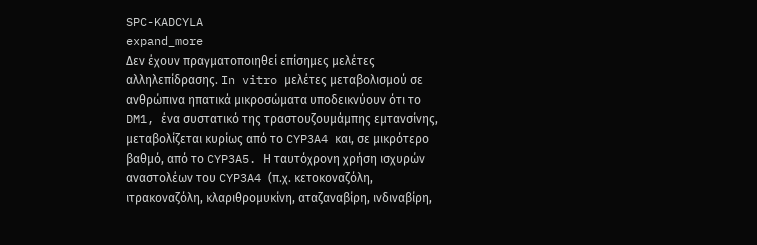SPC-KADCYLA
expand_more
Δεν έχουν πραγματοποιηθεί επίσημες μελέτες αλληλεπίδρασης. In vitro μελέτες μεταβολισμού σε ανθρώπινα ηπατικά μικροσώματα υποδεικνύουν ότι το DM1, ένα συστατικό της τραστουζουμάμπης εμτανσίνης, μεταβολίζεται κυρίως από το CYP3A4 και, σε μικρότερο βαθμό, από το CYP3A5. Η ταυτόχρονη χρήση ισχυρών αναστολέων του CYP3A4 (π.χ. κετοκοναζόλη, ιτρακοναζόλη, κλαριθρομυκίνη, αταζαναβίρη, ινδιναβίρη,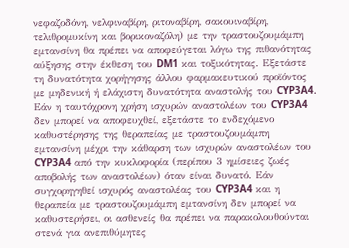νεφαζοδόνη, νελφιναβίρη, ριτοναβίρη, σακουιναβίρη, τελιθρομυκίνη και βορικοναζόλη) με την τραστουζουμάμπη εμτανσίνη θα πρέπει να αποφεύγεται λόγω της πιθανότητας αύξησης στην έκθεση του DM1 και τοξικότητας. Εξετάστε τη δυνατότητα χορήγησης άλλου φαρμακευτικού προϊόντος με μηδενική ή ελάχιστη δυνατότητα αναστολής του CYP3A4. Εάν η ταυτόχρονη χρήση ισχυρών αναστολέων του CYP3A4 δεν μπορεί να αποφευχθεί, εξετάστε το ενδεχόμενο καθυστέρησης της θεραπείας με τραστουζουμάμπη εμτανσίνη μέχρι την κάθαρση των ισχυρών αναστολέων του CYP3A4 από την κυκλοφορία (περίπου 3 ημίσειες ζωές αποβολής των αναστολέων) όταν είναι δυνατό. Εάν συγχορηγηθεί ισχυρός αναστολέας του CYP3A4 και η θεραπεία με τραστουζουμάμπη εμτανσίνη δεν μπορεί να καθυστερήσει, οι ασθενείς θα πρέπει να παρακολουθούνται στενά για ανεπιθύμητες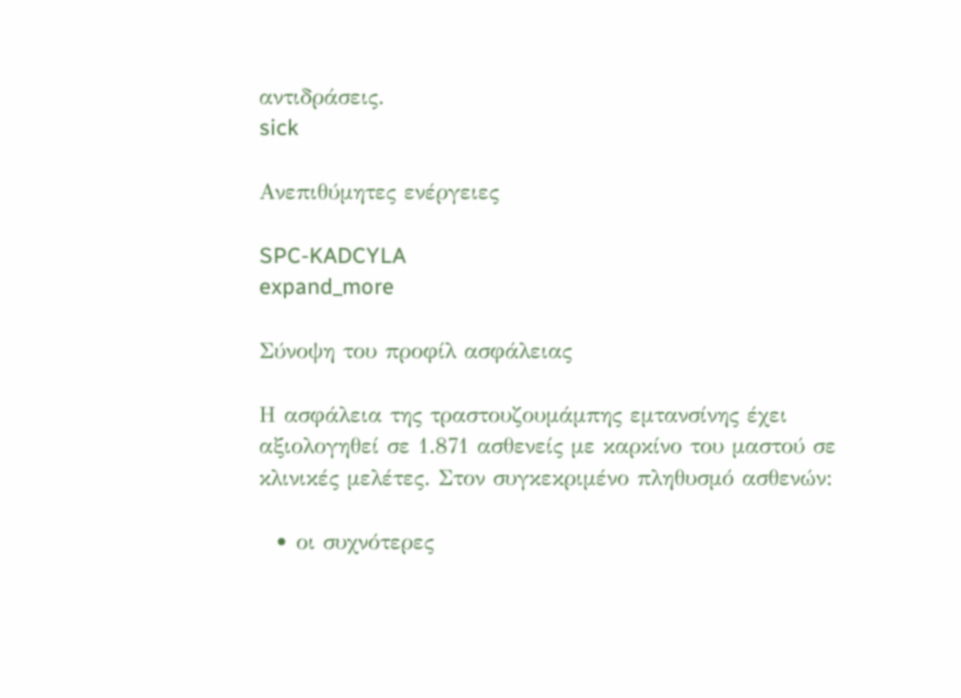αντιδράσεις.
sick

Ανεπιθύμητες ενέργειες

SPC-KADCYLA
expand_more

Σύνοψη του προφίλ ασφάλειας

Η ασφάλεια της τραστουζουμάμπης εμτανσίνης έχει αξιολογηθεί σε 1.871 ασθενείς με καρκίνο του μαστού σε κλινικές μελέτες. Στον συγκεκριμένο πληθυσμό ασθενών:

  • οι συχνότερες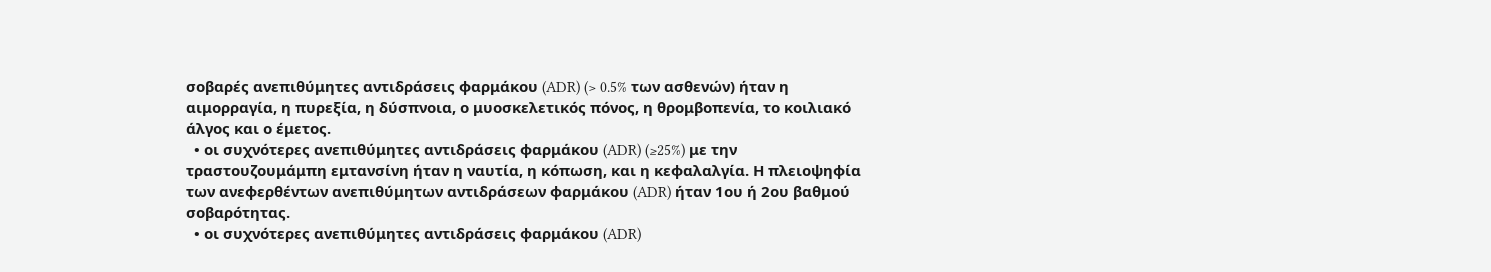σοβαρές ανεπιθύμητες αντιδράσεις φαρμάκου (ADR) (> 0.5% των ασθενών) ήταν η αιμορραγία, η πυρεξία, η δύσπνοια, ο μυοσκελετικός πόνος, η θρομβοπενία, το κοιλιακό άλγος και ο έμετος.
  • οι συχνότερες ανεπιθύμητες αντιδράσεις φαρμάκου (ADR) (≥25%) με την τραστουζουμάμπη εμτανσίνη ήταν η ναυτία, η κόπωση, και η κεφαλαλγία. Η πλειοψηφία των ανεφερθέντων ανεπιθύμητων αντιδράσεων φαρμάκου (ADR) ήταν 1ου ή 2ου βαθμού σοβαρότητας.
  • οι συχνότερες ανεπιθύμητες αντιδράσεις φαρμάκου (ADR)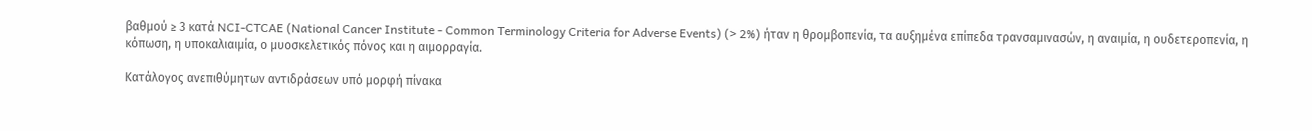βαθμού ≥ 3 κατά NCI-CTCAE (National Cancer Institute - Common Terminology Criteria for Adverse Events) (> 2%) ήταν η θρομβοπενία, τα αυξημένα επίπεδα τρανσαμινασών, η αναιμία, η ουδετεροπενία, η κόπωση, η υποκαλιαιμία, ο μυοσκελετικός πόνος και η αιμορραγία.

Κατάλογος ανεπιθύμητων αντιδράσεων υπό μορφή πίνακα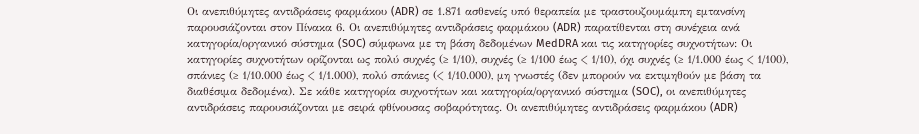Οι ανεπιθύμητες αντιδράσεις φαρμάκου (ADR) σε 1.871 ασθενείς υπό θεραπεία με τραστουζουμάμπη εμτανσίνη παρουσιάζονται στον Πίνακα 6. Οι ανεπιθύμητες αντιδράσεις φαρμάκου (ADR) παρατίθενται στη συνέχεια ανά κατηγορία/οργανικό σύστημα (SOC) σύμφωνα με τη βάση δεδομένων MedDRA και τις κατηγορίες συχνοτήτων: Οι κατηγορίες συχνοτήτων ορίζονται ως πολύ συχνές (≥ 1/10), συχνές (≥ 1/100 έως < 1/10), όχι συχνές (≥ 1/1.000 έως < 1/100), σπάνιες (≥ 1/10.000 έως < 1/1.000), πολύ σπάνιες (< 1/10.000), μη γνωστές (δεν μπορούν να εκτιμηθούν με βάση τα διαθέσιμα δεδομένα). Σε κάθε κατηγορία συχνοτήτων και κατηγορία/οργανικό σύστημα (SOC), οι ανεπιθύμητες αντιδράσεις παρουσιάζονται με σειρά φθίνουσας σοβαρότητας. Οι ανεπιθύμητες αντιδράσεις φαρμάκου (ADR)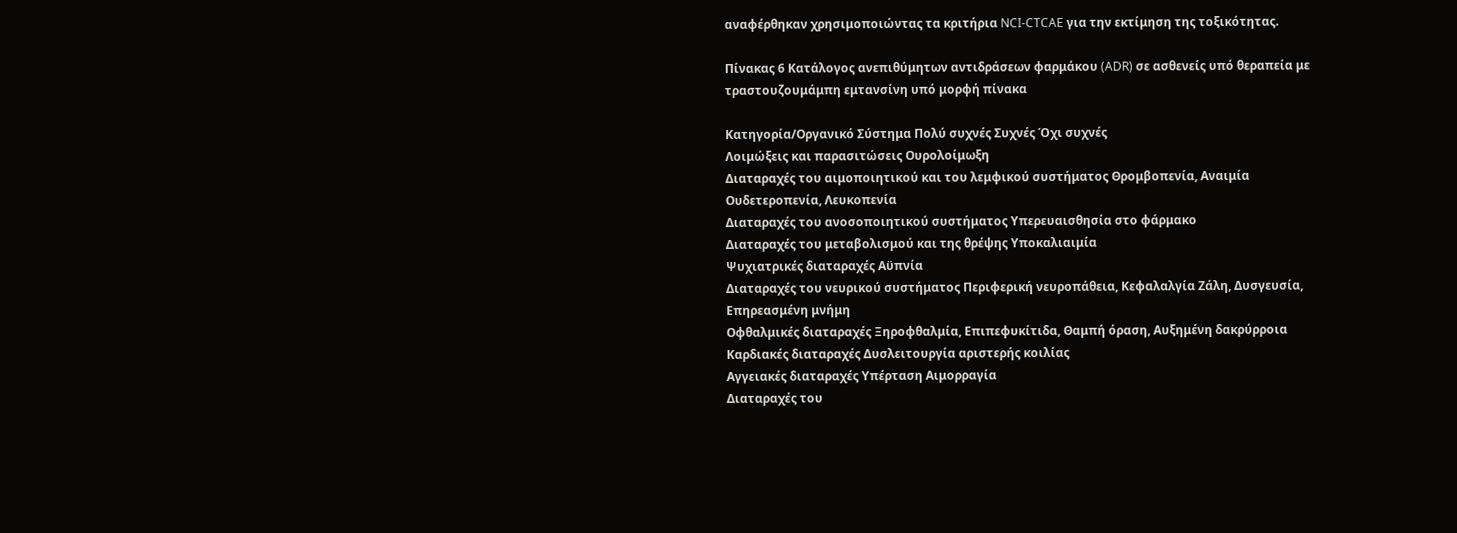αναφέρθηκαν χρησιμοποιώντας τα κριτήρια NCI-CTCAE για την εκτίμηση της τοξικότητας.

Πίνακας 6 Κατάλογος ανεπιθύμητων αντιδράσεων φαρμάκου (ADR) σε ασθενείς υπό θεραπεία με τραστουζουμάμπη εμτανσίνη υπό μορφή πίνακα

Kατηγορία/Οργανικό Σύστημα Πολύ συχνές Συχνές Όχι συχνές
Λοιμώξεις και παρασιτώσεις Ουρολοίμωξη
Διαταραχές του αιμοποιητικού και του λεμφικού συστήματος Θρομβοπενία, Αναιμία Ουδετεροπενία, Λευκοπενία
Διαταραχές του ανοσοποιητικού συστήματος Υπερευαισθησία στο φάρμακο
Διαταραχές του μεταβολισμού και της θρέψης Υποκαλιαιμία
Ψυχιατρικές διαταραχές Αϋπνία
Διαταραχές του νευρικού συστήματος Περιφερική νευροπάθεια, Κεφαλαλγία Ζάλη, Δυσγευσία, Επηρεασμένη μνήμη
Οφθαλμικές διαταραχές Ξηροφθαλμία, Επιπεφυκίτιδα, Θαμπή όραση, Αυξημένη δακρύρροια
Καρδιακές διαταραχές Δυσλειτουργία αριστερής κοιλίας
Αγγειακές διαταραχές Υπέρταση Αιμορραγία
Διαταραχές του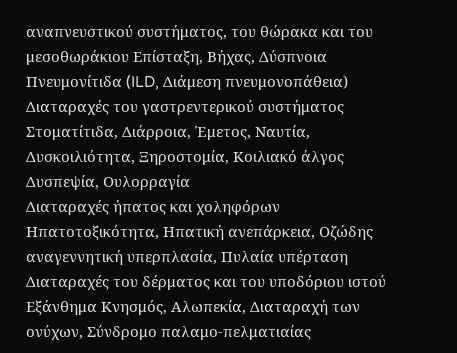αναπνευστικού συστήματος, του θώρακα και του μεσοθωράκιου Επίσταξη, Βήχας, Δύσπνοια Πνευμονίτιδα (ILD, Διάμεση πνευμονοπάθεια)
Διαταραχές του γαστρεντερικού συστήματος Στοματίτιδα, Διάρροια, Έμετος, Ναυτία, Δυσκοιλιότητα, Ξηροστομία, Κοιλιακό άλγος Δυσπεψία, Ουλορραγία
Διαταραχές ήπατος και χοληφόρων Ηπατοτοξικότητα, Ηπατική ανεπάρκεια, Οζώδης αναγεννητική υπερπλασία, Πυλαία υπέρταση
Διαταραχές του δέρματος και του υποδόριου ιστού Εξάνθημα Κνησμός, Αλωπεκία, Διαταραχή των ονύχων, Σύνδρομο παλαμο-πελματιαίας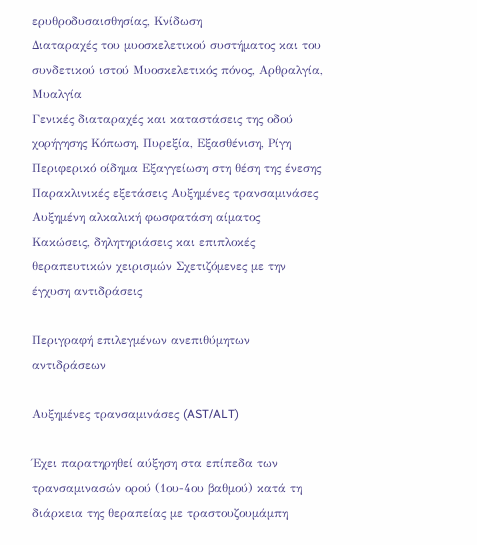ερυθροδυσαισθησίας, Κνίδωση
Διαταραχές του μυοσκελετικού συστήματος και του συνδετικού ιστού Μυοσκελετικός πόνος, Αρθραλγία, Μυαλγία
Γενικές διαταραχές και καταστάσεις της οδού χορήγησης Κόπωση, Πυρεξία, Εξασθένιση, Ρίγη Περιφερικό οίδημα Εξαγγείωση στη θέση της ένεσης
Παρακλινικές εξετάσεις Αυξημένες τρανσαμινάσες Αυξημένη αλκαλική φωσφατάση αίματος
Κακώσεις, δηλητηριάσεις και επιπλοκές θεραπευτικών χειρισμών Σχετιζόμενες με την έγχυση αντιδράσεις

Περιγραφή επιλεγμένων ανεπιθύμητων αντιδράσεων

Αυξημένες τρανσαμινάσες (AST/ALT)

Έχει παρατηρηθεί αύξηση στα επίπεδα των τρανσαμινασών ορού (1ου-4ου βαθμού) κατά τη διάρκεια της θεραπείας με τραστουζουμάμπη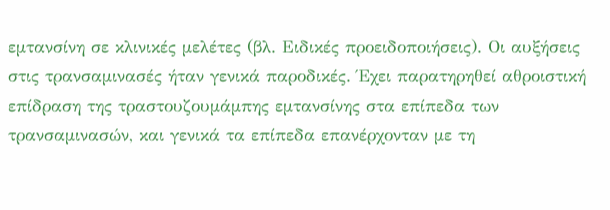εμτανσίνη σε κλινικές μελέτες (βλ. Ειδικές προειδοποιήσεις). Οι αυξήσεις στις τρανσαμινασές ήταν γενικά παροδικές. Έχει παρατηρηθεί αθροιστική επίδραση της τραστουζουμάμπης εμτανσίνης στα επίπεδα των τρανσαμινασών, και γενικά τα επίπεδα επανέρχονταν με τη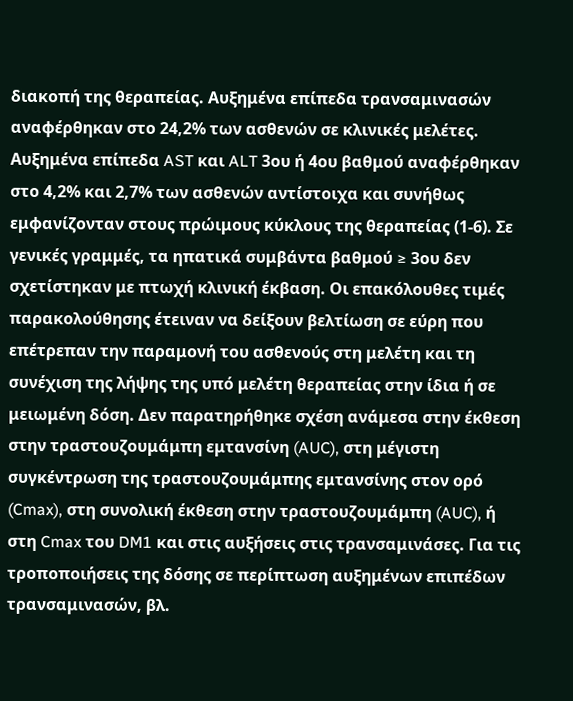διακοπή της θεραπείας. Αυξημένα επίπεδα τρανσαμινασών αναφέρθηκαν στο 24,2% των ασθενών σε κλινικές μελέτες. Αυξημένα επίπεδα AST και ALT 3ου ή 4ου βαθμού αναφέρθηκαν στο 4,2% και 2,7% των ασθενών αντίστοιχα και συνήθως εμφανίζονταν στους πρώιμους κύκλους της θεραπείας (1-6). Σε γενικές γραμμές, τα ηπατικά συμβάντα βαθμού ≥ 3ου δεν σχετίστηκαν με πτωχή κλινική έκβαση. Οι επακόλουθες τιμές παρακολούθησης έτειναν να δείξουν βελτίωση σε εύρη που επέτρεπαν την παραμονή του ασθενούς στη μελέτη και τη συνέχιση της λήψης της υπό μελέτη θεραπείας στην ίδια ή σε μειωμένη δόση. Δεν παρατηρήθηκε σχέση ανάμεσα στην έκθεση στην τραστουζουμάμπη εμτανσίνη (AUC), στη μέγιστη συγκέντρωση της τραστουζουμάμπης εμτανσίνης στον ορό (Cmax), στη συνολική έκθεση στην τραστουζουμάμπη (AUC), ή στη Cmax του DM1 και στις αυξήσεις στις τρανσαμινάσες. Για τις τροποποιήσεις της δόσης σε περίπτωση αυξημένων επιπέδων τρανσαμινασών, βλ.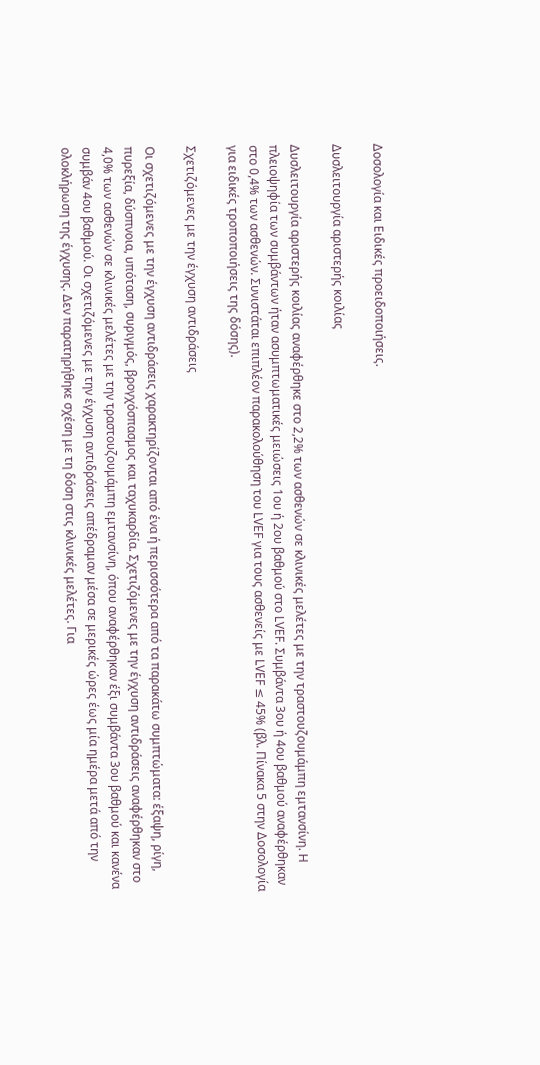Δοσολογία και Ειδικές προειδοποιήσεις.

Δυσλειτουργία αριστερής κοιλίας

Δυσλειτουργία αριστερής κοιλίας αναφέρθηκε στο 2,2% των ασθενών σε κλινικές μελέτες με την τραστουζουμάμπη εμτανσίνη. Η πλειοψηφία των συμβάντων ήταν ασυμπτωματικές μειώσεις 1ου ή 2ου βαθμού στο LVEF. Συμβάντα 3ου ή 4ου βαθμού αναφέρθηκαν στο 0,4% των ασθενών. Συνιστάται επιπλέον παρακολούθηση του LVEF για τους ασθενείς με LVEF ≤ 45% (βλ. Πίνακα 5 στην Δοσολογία για ειδικές τροποποιήσεις της δόσης).

Σχετιζόμενες με την έγχυση αντιδράσεις

Οι σχετιζόμενες με την έγχυση αντιδράσεις χαρακτηρίζονται από ένα ή περισσότερα από τα παρακάτω συμπτώματα: έξαψη, ρίγη, πυρεξία, δύσπνοια, υπόταση, συριγμός, βρογχόσπασμος και ταχυκαρδία. Σχετιζόμενες με την έγχυση αντιδράσεις αναφέρθηκαν στο 4,0% των ασθενών σε κλινικές μελέτες με την τραστουζουμάμπη εμτανσίνη, όπου αναφέρθηκαν έξι συμβάντα 3ου βαθμού και κανένα συμβάν 4ου βαθμού. Οι σχετιζόμενες με την έγχυση αντιδράσεις απέδραμαν μέσα σε μερικές ώρες έως μία ημέρα μετά από την ολοκλήρωση της έγχυσης. Δεν παρατηρήθηκε σχέση με τη δόση στις κλινικές μελέτες. Για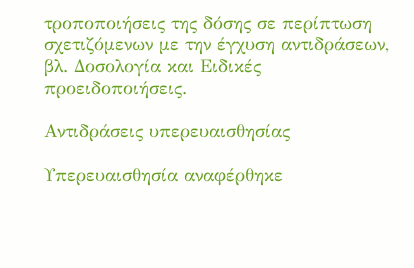τροποποιήσεις της δόσης σε περίπτωση σχετιζόμενων με την έγχυση αντιδράσεων, βλ. Δοσολογία και Ειδικές προειδοποιήσεις.

Αντιδράσεις υπερευαισθησίας

Υπερευαισθησία αναφέρθηκε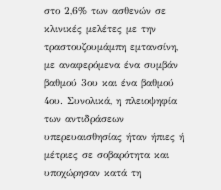στο 2,6% των ασθενών σε κλινικές μελέτες με την τραστουζουμάμπη εμτανσίνη, με αναφερόμενα ένα συμβάν βαθμού 3ου και ένα βαθμού 4ου. Συνολικά, η πλειοψηφία των αντιδράσεων υπερευαισθησίας ήταν ήπιες ή μέτριες σε σοβαρότητα και υποχώρησαν κατά τη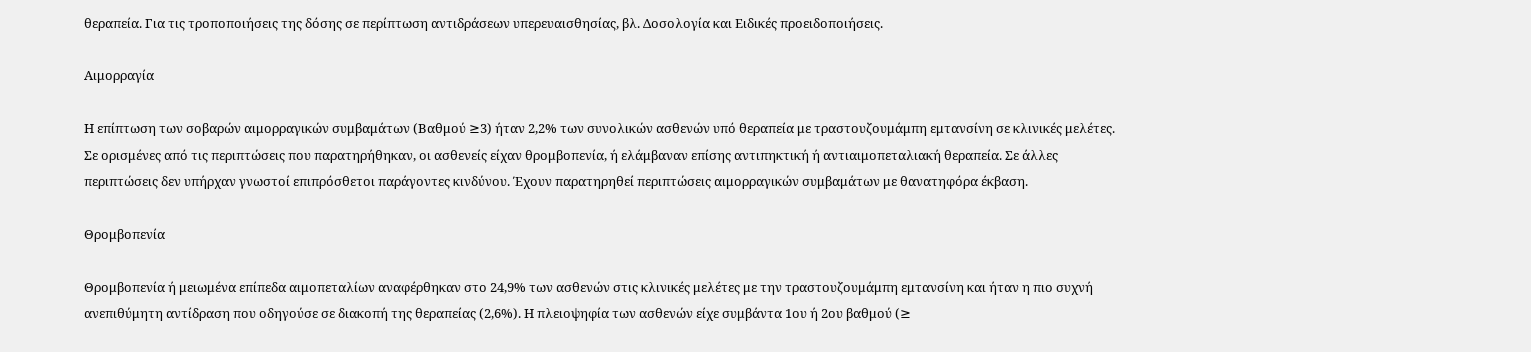θεραπεία. Για τις τροποποιήσεις της δόσης σε περίπτωση αντιδράσεων υπερευαισθησίας, βλ. Δοσολογία και Ειδικές προειδοποιήσεις.

Αιμορραγία

Η επίπτωση των σοβαρών αιμορραγικών συμβαμάτων (Βαθμού ≥3) ήταν 2,2% των συνολικών ασθενών υπό θεραπεία με τραστουζουμάμπη εμτανσίνη σε κλινικές μελέτες. Σε ορισμένες από τις περιπτώσεις που παρατηρήθηκαν, οι ασθενείς είχαν θρομβοπενία, ή ελάμβαναν επίσης αντιπηκτική ή αντιαιμοπεταλιακή θεραπεία. Σε άλλες περιπτώσεις δεν υπήρχαν γνωστοί επιπρόσθετοι παράγοντες κινδύνου. Έχουν παρατηρηθεί περιπτώσεις αιμορραγικών συμβαμάτων με θανατηφόρα έκβαση.

Θρομβοπενία

Θρομβοπενία ή μειωμένα επίπεδα αιμοπεταλίων αναφέρθηκαν στο 24,9% των ασθενών στις κλινικές μελέτες με την τραστουζουμάμπη εμτανσίνη και ήταν η πιο συχνή ανεπιθύμητη αντίδραση που οδηγούσε σε διακοπή της θεραπείας (2,6%). Η πλειοψηφία των ασθενών είχε συμβάντα 1ου ή 2ου βαθμού (≥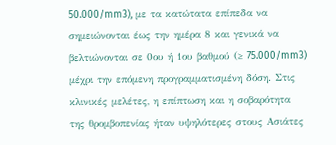50.000/mm3), με τα κατώτατα επίπεδα να σημειώνονται έως την ημέρα 8 και γενικά να βελτιώνονται σε 0ου ή 1ου βαθμού (≥ 75.000/mm3) μέχρι την επόμενη προγραμματισμένη δόση. Στις κλινικές μελέτες, η επίπτωση και η σοβαρότητα της θρομβοπενίας ήταν υψηλότερες στους Ασιάτες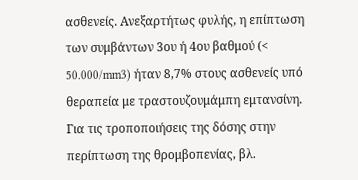ασθενείς. Ανεξαρτήτως φυλής, η επίπτωση των συμβάντων 3ου ή 4ου βαθμού (< 50.000/mm3) ήταν 8,7% στους ασθενείς υπό θεραπεία με τραστουζουμάμπη εμτανσίνη. Για τις τροποποιήσεις της δόσης στην περίπτωση της θρομβοπενίας, βλ.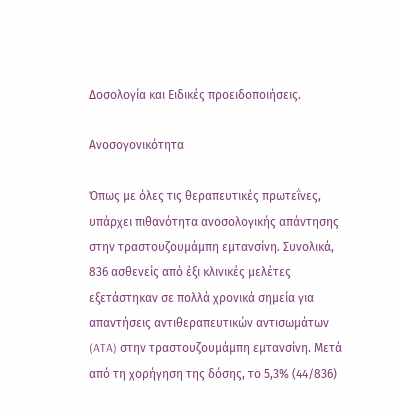Δοσολογία και Ειδικές προειδοποιήσεις.

Ανοσογονικότητα

Όπως με όλες τις θεραπευτικές πρωτεΐνες, υπάρχει πιθανότητα ανοσολογικής απάντησης στην τραστουζουμάμπη εμτανσίνη. Συνολικά, 836 ασθενείς από έξι κλινικές μελέτες εξετάστηκαν σε πολλά χρονικά σημεία για απαντήσεις αντιθεραπευτικών αντισωμάτων (ATA) στην τραστουζουμάμπη εμτανσίνη. Μετά από τη χορήγηση της δόσης, το 5,3% (44/836)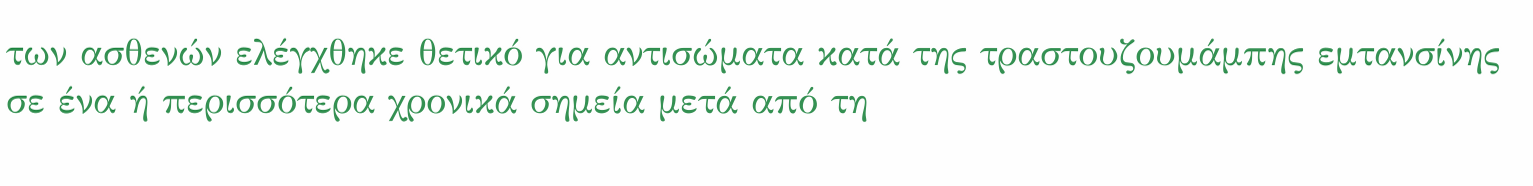των ασθενών ελέγχθηκε θετικό για αντισώματα κατά της τραστουζουμάμπης εμτανσίνης σε ένα ή περισσότερα χρονικά σημεία μετά από τη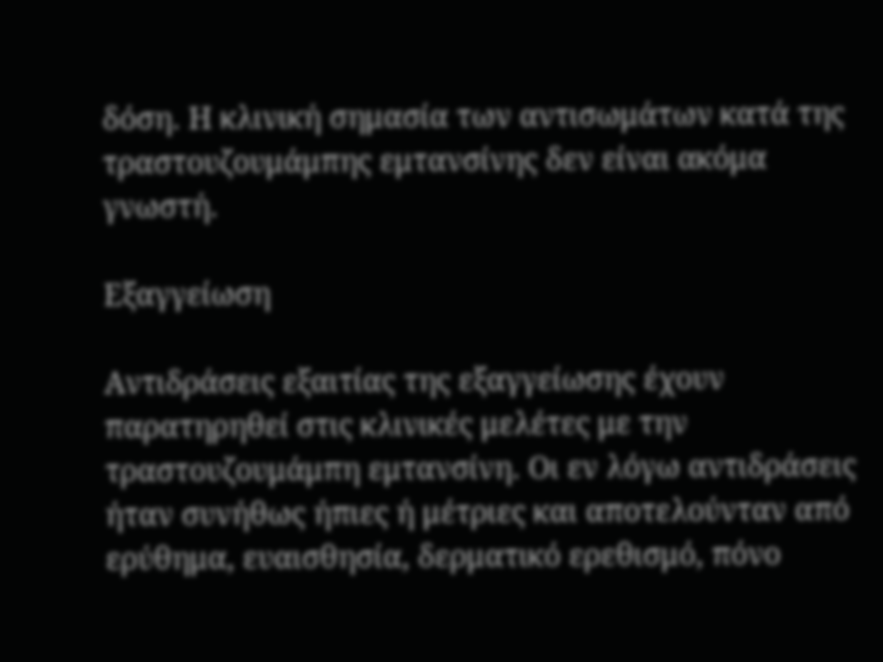δόση. Η κλινική σημασία των αντισωμάτων κατά της τραστουζουμάμπης εμτανσίνης δεν είναι ακόμα γνωστή.

Εξαγγείωση

Αντιδράσεις εξαιτίας της εξαγγείωσης έχουν παρατηρηθεί στις κλινικές μελέτες με την τραστουζουμάμπη εμτανσίνη. Οι εν λόγω αντιδράσεις ήταν συνήθως ήπιες ή μέτριες και αποτελούνταν από ερύθημα, ευαισθησία, δερματικό ερεθισμό, πόνο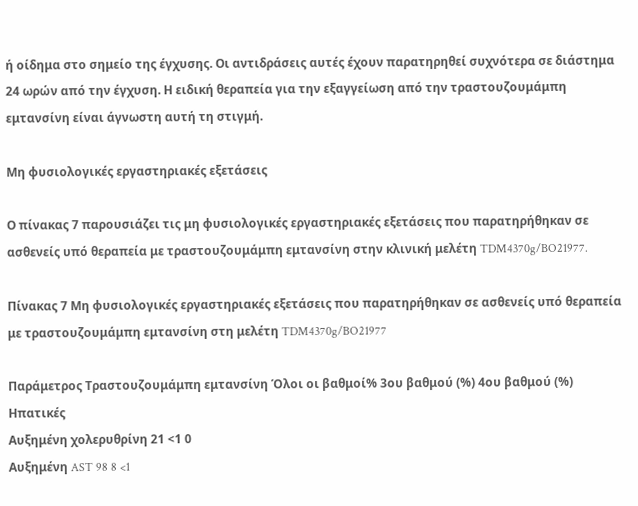ή οίδημα στο σημείο της έγχυσης. Οι αντιδράσεις αυτές έχουν παρατηρηθεί συχνότερα σε διάστημα 24 ωρών από την έγχυση. Η ειδική θεραπεία για την εξαγγείωση από την τραστουζουμάμπη εμτανσίνη είναι άγνωστη αυτή τη στιγμή.

Μη φυσιολογικές εργαστηριακές εξετάσεις

Ο πίνακας 7 παρουσιάζει τις μη φυσιολογικές εργαστηριακές εξετάσεις που παρατηρήθηκαν σε ασθενείς υπό θεραπεία με τραστουζουμάμπη εμτανσίνη στην κλινική μελέτη TDM4370g/BO21977.

Πίνακας 7 Μη φυσιολογικές εργαστηριακές εξετάσεις που παρατηρήθηκαν σε ασθενείς υπό θεραπεία με τραστουζουμάμπη εμτανσίνη στη μελέτη TDM4370g/BO21977

Παράμετρος Τραστουζουμάμπη εμτανσίνη Όλοι οι βαθμοί% 3ου βαθμού (%) 4ου βαθμού (%)
Ηπατικές
Αυξημένη χολερυθρίνη 21 <1 0
Αυξημένη AST 98 8 <1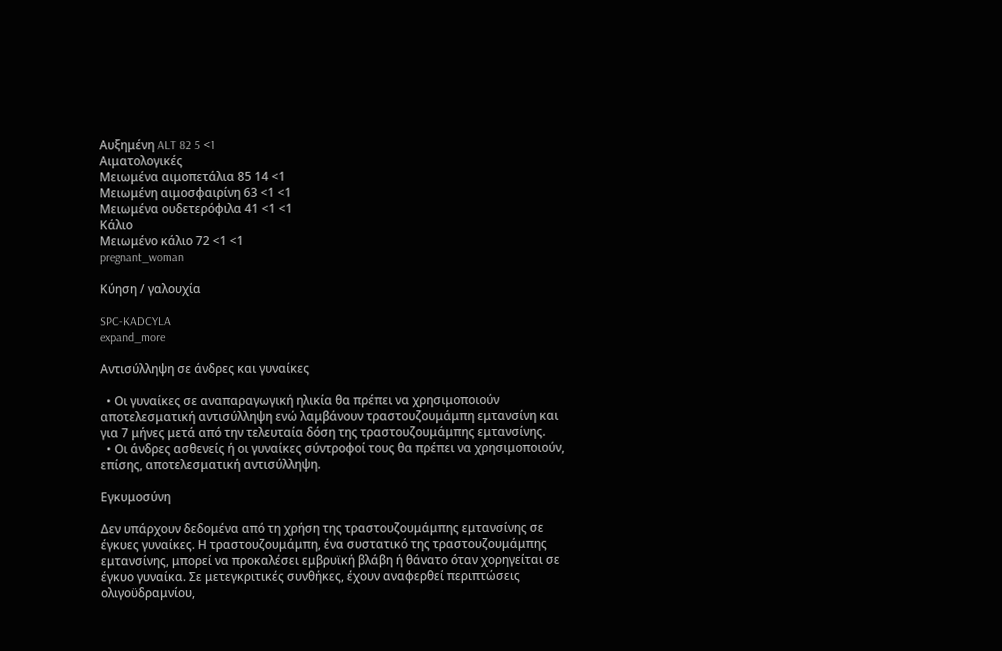Αυξημένη ALT 82 5 <1
Αιματολογικές
Μειωμένα αιμοπετάλια 85 14 <1
Μειωμένη αιμοσφαιρίνη 63 <1 <1
Μειωμένα ουδετερόφιλα 41 <1 <1
Κάλιο
Μειωμένο κάλιο 72 <1 <1
pregnant_woman

Κύηση / γαλουχία

SPC-KADCYLA
expand_more

Αντισύλληψη σε άνδρες και γυναίκες

  • Οι γυναίκες σε αναπαραγωγική ηλικία θα πρέπει να χρησιμοποιούν αποτελεσματική αντισύλληψη ενώ λαμβάνουν τραστουζουμάμπη εμτανσίνη και για 7 μήνες μετά από την τελευταία δόση της τραστουζουμάμπης εμτανσίνης.
  • Οι άνδρες ασθενείς ή οι γυναίκες σύντροφοί τους θα πρέπει να χρησιμοποιούν, επίσης, αποτελεσματική αντισύλληψη.

Εγκυμοσύνη

Δεν υπάρχουν δεδομένα από τη χρήση της τραστουζουμάμπης εμτανσίνης σε έγκυες γυναίκες. Η τραστουζουμάμπη, ένα συστατικό της τραστουζουμάμπης εμτανσίνης, μπορεί να προκαλέσει εμβρυϊκή βλάβη ή θάνατο όταν χορηγείται σε έγκυο γυναίκα. Σε μετεγκριτικές συνθήκες, έχουν αναφερθεί περιπτώσεις ολιγοϋδραμνίου,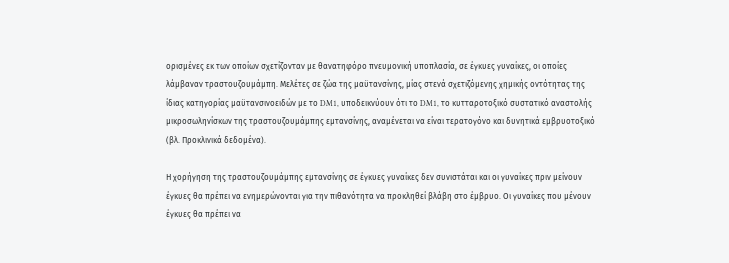ορισμένες εκ των οποίων σχετίζονταν με θανατηφόρο πνευμονική υποπλασία, σε έγκυες γυναίκες, οι οποίες λάμβαναν τραστουζουμάμπη. Μελέτες σε ζώα της μαϋτανσίνης, μίας στενά σχετιζόμενης χημικής οντότητας της ίδιας κατηγορίας μαϋτανσινοειδών με το DM1, υποδεικνύουν ότι το DM1, το κυτταροτοξικό συστατικό αναστολής μικροσωληνίσκων της τραστουζουμάμπης εμτανσίνης, αναμένεται να είναι τερατογόνο και δυνητικά εμβρυοτοξικό (βλ. Προκλινικά δεδομένα).

Η χορήγηση της τραστουζουμάμπης εμτανσίνης σε έγκυες γυναίκες δεν συνιστάται και οι γυναίκες πριν μείνουν έγκυες θα πρέπει να ενημερώνονται για την πιθανότητα να προκληθεί βλάβη στο έμβρυο. Οι γυναίκες που μένουν έγκυες θα πρέπει να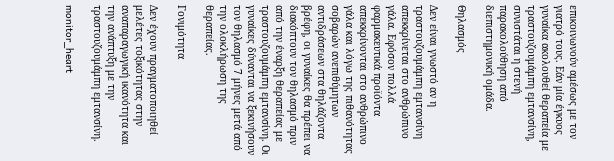επικοινωνούν αμέσως με τον γιατρό τους. Εάν μία έγκυος γυναίκα ακολουθεί θεραπεία με τραστουζουμάμπη εμτανσίνη, συνιστάται η στενή παρακολούθηση από διεπιστημονική ομάδα.

Θηλασμός

Δεν είναι γνωστό αν η τραστουζουμάμπη εμτανσίνη απεκκρίνεται στο ανθρώπινο γάλα. Εφόσον πολλά φαρμακευτικά προϊόντα απεκκρίνονται στο ανθρώπινο γάλα και λόγω της πιθανότητας σοβαρών ανεπιθύμητων αντιδράσεων στα θηλάζοντα βρέφη, οι γυναίκες θα πρέπει να διακόπτουν τον θηλασμό πριν από την έναρξη θεραπείας με τραστουζουμάμπη εμτανσίνη. Οι γυναίκες δύνανται να ξεκινήσουν τον θηλασμό 7 μήνες μετά από την ολοκλήρωση της θεραπείας.

Γονιμότητα

Δεν έχουν πραγματοποιηθεί μελέτες τοξικότητας στην αναπαραγωγική ικανότητα και την ανάπτυξη με την τραστουζουμάμπη εμτανσίνη.

monitor_heart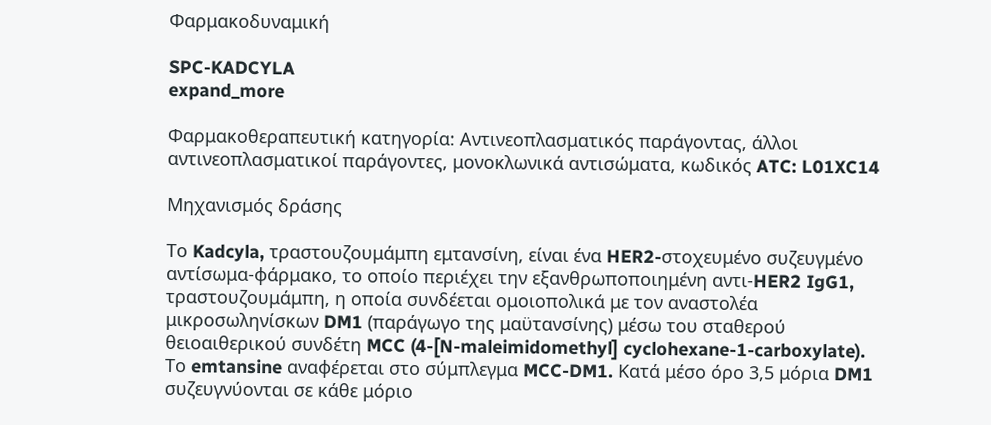Φαρμακοδυναμική

SPC-KADCYLA
expand_more

Φαρμακοθεραπευτική κατηγορία: Αντινεοπλασματικός παράγοντας, άλλοι αντινεοπλασματικοί παράγοντες, μονοκλωνικά αντισώματα, κωδικός ATC: L01XC14

Μηχανισμός δράσης

Το Kadcyla, τραστουζουμάμπη εμτανσίνη, είναι ένα HER2-στοχευμένο συζευγμένο αντίσωμα-φάρμακο, το οποίο περιέχει την εξανθρωποποιημένη αντι-HER2 IgG1, τραστουζουμάμπη, η οποία συνδέεται ομοιοπολικά με τον αναστολέα μικροσωληνίσκων DM1 (παράγωγο της μαϋτανσίνης) μέσω του σταθερού θειοαιθερικού συνδέτη MCC (4-[N-maleimidomethyl] cyclohexane-1-carboxylate). Το emtansine αναφέρεται στο σύμπλεγμα MCC-DM1. Κατά μέσο όρο 3,5 μόρια DM1 συζευγνύονται σε κάθε μόριο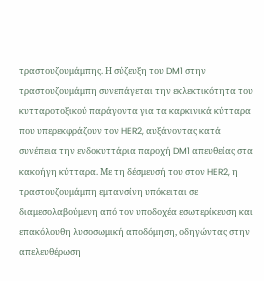τραστουζουμάμπης. Η σύζευξη του DM1 στην τραστουζουμάμπη συνεπάγεται την εκλεκτικότητα του κυτταροτοξικού παράγοντα για τα καρκινικά κύτταρα που υπερεκφράζουν τον HER2, αυξάνοντας κατά συνέπεια την ενδοκυττάρια παροχή DM1 απευθείας στα κακοήγη κύτταρα. Με τη δέσμευσή του στον HER2, η τραστουζουμάμπη εμτανσίνη υπόκειται σε διαμεσολαβούμενη από τον υποδοχέα εσωτερίκευση και επακόλουθη λυσοσωμική αποδόμηση, οδηγώντας στην απελευθέρωση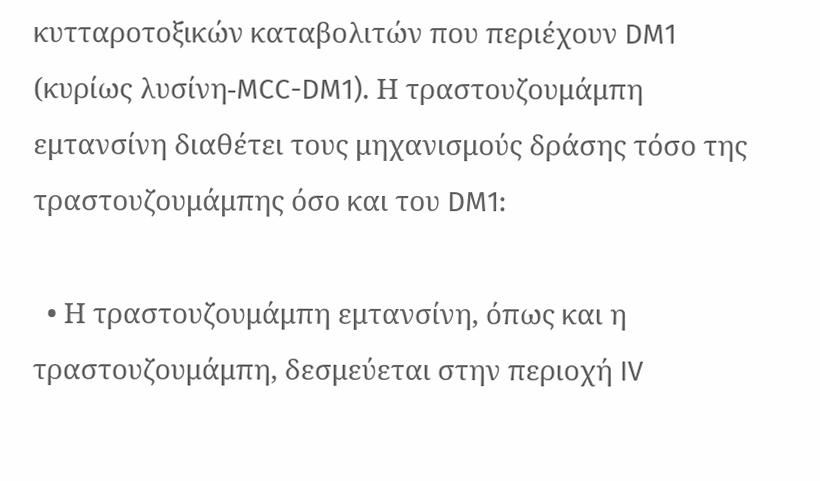κυτταροτοξικών καταβολιτών που περιέχουν DM1 (κυρίως λυσίνη-MCC-DM1). Η τραστουζουμάμπη εμτανσίνη διαθέτει τους μηχανισμούς δράσης τόσο της τραστουζουμάμπης όσο και του DM1:

  • Η τραστουζουμάμπη εμτανσίνη, όπως και η τραστουζουμάμπη, δεσμεύεται στην περιοχή IV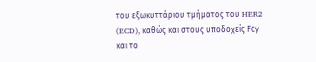του εξωκυττάριου τμήματος του HER2 (ECD), καθώς και στους υποδοχείς Fcγ και το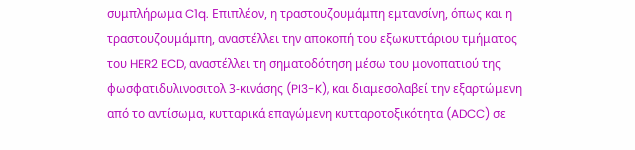συμπλήρωμα C1q. Επιπλέον, η τραστουζουμάμπη εμτανσίνη, όπως και η τραστουζουμάμπη, αναστέλλει την αποκοπή του εξωκυττάριου τμήματος του HER2 ECD, αναστέλλει τη σηματοδότηση μέσω του μονοπατιού της φωσφατιδυλινοσιτολ 3-κινάσης (PI3-K), και διαμεσολαβεί την εξαρτώμενη από το αντίσωμα, κυτταρικά επαγώμενη κυτταροτοξικότητα (ADCC) σε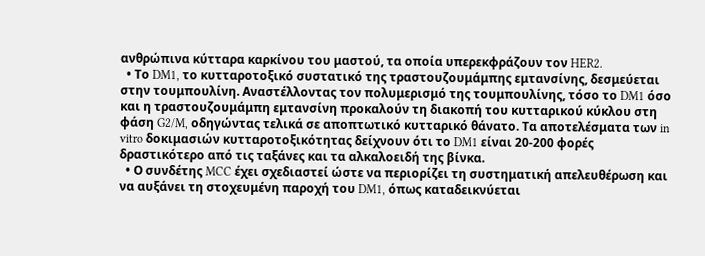ανθρώπινα κύτταρα καρκίνου του μαστού, τα οποία υπερεκφράζουν τον HER2.
  • Το DM1, το κυτταροτοξικό συστατικό της τραστουζουμάμπης εμτανσίνης, δεσμεύεται στην τουμπουλίνη. Αναστέλλοντας τον πολυμερισμό της τουμπουλίνης, τόσο το DM1 όσο και η τραστουζουμάμπη εμτανσίνη προκαλούν τη διακοπή του κυτταρικού κύκλου στη φάση G2/M, οδηγώντας τελικά σε αποπτωτικό κυτταρικό θάνατο. Τα αποτελέσματα των in vitro δοκιμασιών κυτταροτοξικότητας δείχνουν ότι το DM1 είναι 20-200 φορές δραστικότερο από τις ταξάνες και τα αλκαλοειδή της βίνκα.
  • Ο συνδέτης MCC έχει σχεδιαστεί ώστε να περιορίζει τη συστηματική απελευθέρωση και να αυξάνει τη στοχευμένη παροχή του DM1, όπως καταδεικνύεται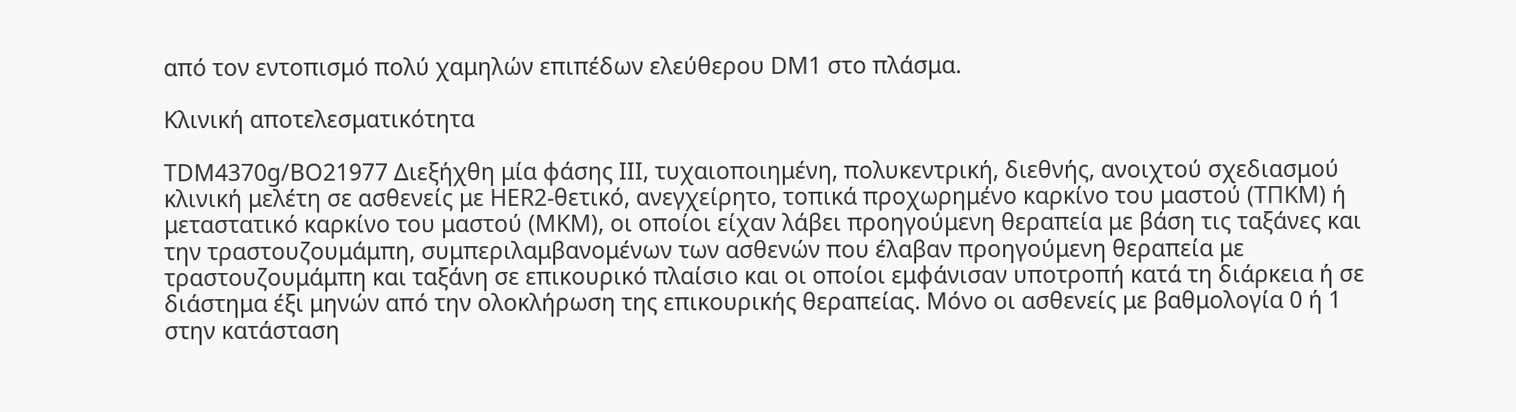από τον εντοπισμό πολύ χαμηλών επιπέδων ελεύθερου DM1 στο πλάσμα.

Κλινική αποτελεσματικότητα

TDM4370g/BO21977 Διεξήχθη μία φάσης III, τυχαιοποιημένη, πολυκεντρική, διεθνής, ανοιχτού σχεδιασμού κλινική μελέτη σε ασθενείς με HER2-θετικό, ανεγχείρητο, τοπικά προχωρημένο καρκίνο του μαστού (ΤΠΚΜ) ή μεταστατικό καρκίνο του μαστού (ΜΚΜ), οι οποίοι είχαν λάβει προηγούμενη θεραπεία με βάση τις ταξάνες και την τραστουζουμάμπη, συμπεριλαμβανομένων των ασθενών που έλαβαν προηγούμενη θεραπεία με τραστουζουμάμπη και ταξάνη σε επικουρικό πλαίσιο και οι οποίοι εμφάνισαν υποτροπή κατά τη διάρκεια ή σε διάστημα έξι μηνών από την ολοκλήρωση της επικουρικής θεραπείας. Μόνο οι ασθενείς με βαθμολογία 0 ή 1 στην κατάσταση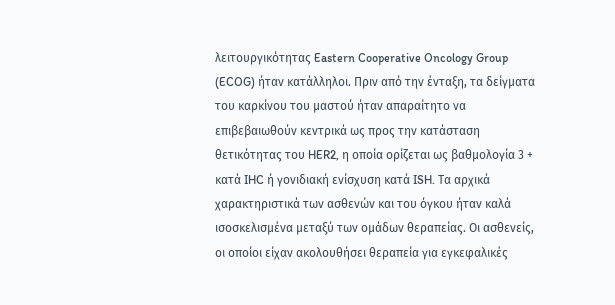λειτουργικότητας Eastern Cooperative Oncology Group (ECOG) ήταν κατάλληλοι. Πριν από την ένταξη, τα δείγματα του καρκίνου του μαστού ήταν απαραίτητο να επιβεβαιωθούν κεντρικά ως προς την κατάσταση θετικότητας του HER2, η οποία ορίζεται ως βαθμολογία 3 + κατά IHC ή γονιδιακή ενίσχυση κατά ISH. Τα αρχικά χαρακτηριστικά των ασθενών και του όγκου ήταν καλά ισοσκελισμένα μεταξύ των ομάδων θεραπείας. Οι ασθενείς, οι οποίοι είχαν ακολουθήσει θεραπεία για εγκεφαλικές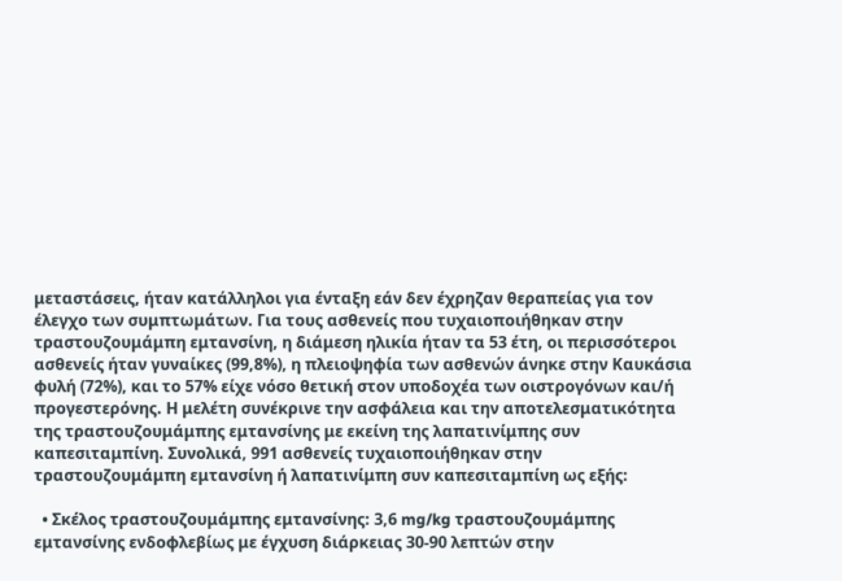μεταστάσεις, ήταν κατάλληλοι για ένταξη εάν δεν έχρηζαν θεραπείας για τον έλεγχο των συμπτωμάτων. Για τους ασθενείς που τυχαιοποιήθηκαν στην τραστουζουμάμπη εμτανσίνη, η διάμεση ηλικία ήταν τα 53 έτη, οι περισσότεροι ασθενείς ήταν γυναίκες (99,8%), η πλειοψηφία των ασθενών άνηκε στην Καυκάσια φυλή (72%), και το 57% είχε νόσο θετική στον υποδοχέα των οιστρογόνων και/ή προγεστερόνης. Η μελέτη συνέκρινε την ασφάλεια και την αποτελεσματικότητα της τραστουζουμάμπης εμτανσίνης με εκείνη της λαπατινίμπης συν καπεσιταμπίνη. Συνολικά, 991 ασθενείς τυχαιοποιήθηκαν στην τραστουζουμάμπη εμτανσίνη ή λαπατινίμπη συν καπεσιταμπίνη ως εξής:

  • Σκέλος τραστουζουμάμπης εμτανσίνης: 3,6 mg/kg τραστουζουμάμπης εμτανσίνης ενδοφλεβίως με έγχυση διάρκειας 30-90 λεπτών στην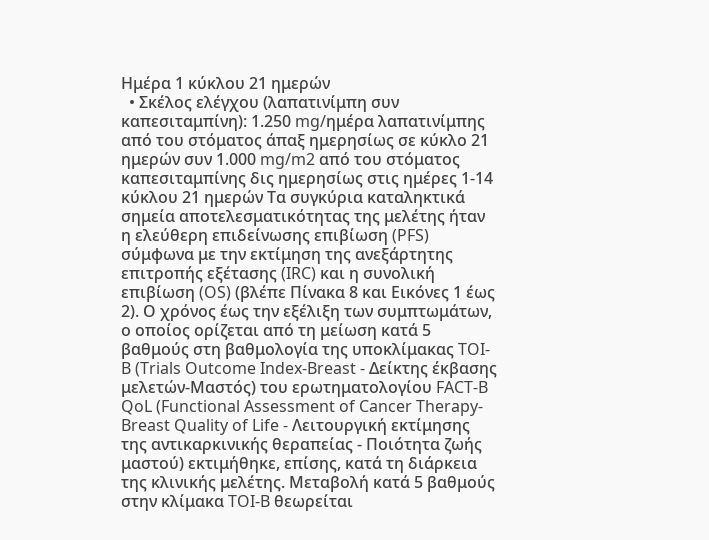Ημέρα 1 κύκλου 21 ημερών
  • Σκέλος ελέγχου (λαπατινίμπη συν καπεσιταμπίνη): 1.250 mg/ημέρα λαπατινίμπης από του στόματος άπαξ ημερησίως σε κύκλο 21 ημερών συν 1.000 mg/m2 από του στόματος καπεσιταμπίνης δις ημερησίως στις ημέρες 1-14 κύκλου 21 ημερών Τα συγκύρια καταληκτικά σημεία αποτελεσματικότητας της μελέτης ήταν η ελεύθερη επιδείνωσης επιβίωση (PFS) σύμφωνα με την εκτίμηση της ανεξάρτητης επιτροπής εξέτασης (IRC) και η συνολική επιβίωση (OS) (βλέπε Πίνακα 8 και Εικόνες 1 έως 2). Ο χρόνος έως την εξέλιξη των συμπτωμάτων, ο οποίος ορίζεται από τη μείωση κατά 5 βαθμούς στη βαθμολογία της υποκλίμακας TOI-B (Trials Outcome Index-Breast - Δείκτης έκβασης μελετών-Μαστός) του ερωτηματολογίου FACT-B QoL (Functional Assessment of Cancer Therapy-Breast Quality of Life - Λειτουργική εκτίμησης της αντικαρκινικής θεραπείας - Ποιότητα ζωής μαστού) εκτιμήθηκε, επίσης, κατά τη διάρκεια της κλινικής μελέτης. Μεταβολή κατά 5 βαθμούς στην κλίμακα TOI-B θεωρείται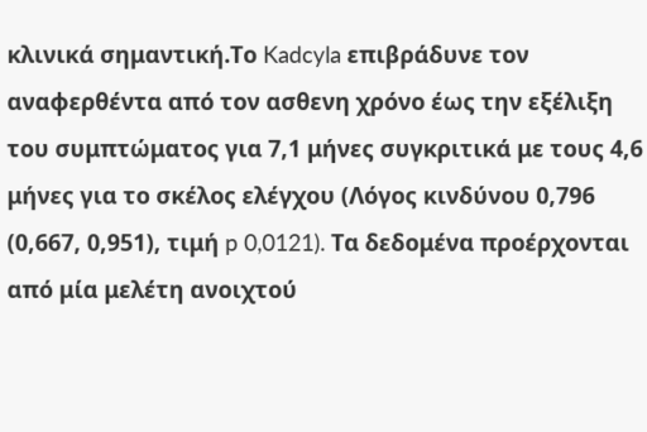κλινικά σημαντική.Το Kadcyla επιβράδυνε τον αναφερθέντα από τον ασθενη χρόνο έως την εξέλιξη του συμπτώματος για 7,1 μήνες συγκριτικά με τους 4,6 μήνες για το σκέλος ελέγχου (Λόγος κινδύνου 0,796 (0,667, 0,951), τιμή p 0,0121). Τα δεδομένα προέρχονται από μία μελέτη ανοιχτού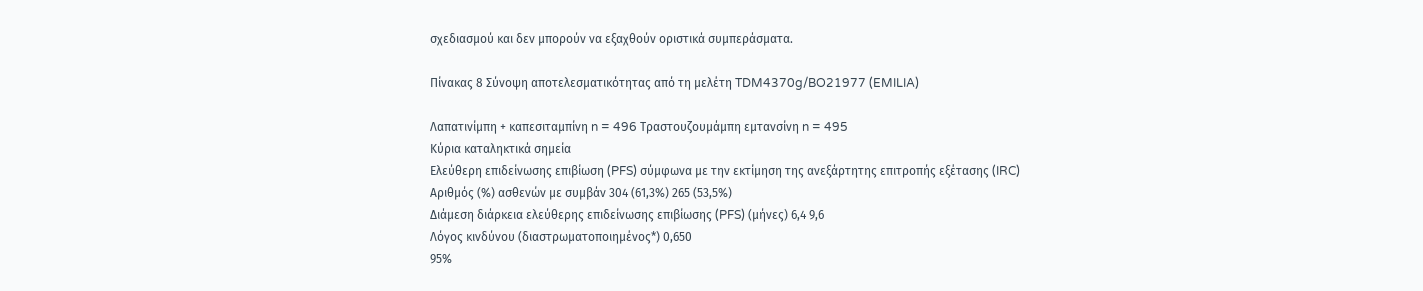σχεδιασμού και δεν μπορούν να εξαχθούν οριστικά συμπεράσματα.

Πίνακας 8 Σύνοψη αποτελεσματικότητας από τη μελέτη TDM4370g/BO21977 (EMILIA)

Λαπατινίμπη + καπεσιταμπίνη n = 496 Τραστουζουμάμπη εμτανσίνη n = 495
Κύρια καταληκτικά σημεία
Ελεύθερη επιδείνωσης επιβίωση (PFS) σύμφωνα με την εκτίμηση της ανεξάρτητης επιτροπής εξέτασης (IRC)
Αριθμός (%) ασθενών με συμβάν 304 (61,3%) 265 (53,5%)
Διάμεση διάρκεια ελεύθερης επιδείνωσης επιβίωσης (PFS) (μήνες) 6,4 9,6
Λόγος κινδύνου (διαστρωματοποιημένος*) 0,650
95%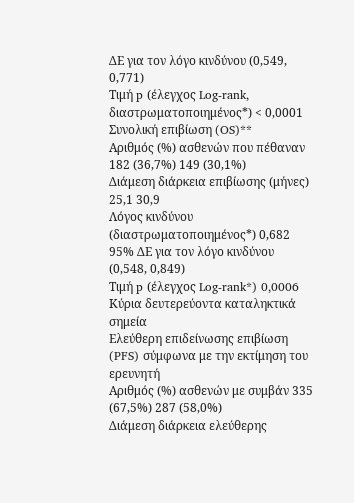ΔΕ για τον λόγο κινδύνου (0,549, 0,771)
Τιμή p (έλεγχος Log-rank, διαστρωματοποιημένος*) < 0,0001
Συνολική επιβίωση (OS)**
Αριθμός (%) ασθενών που πέθαναν 182 (36,7%) 149 (30,1%)
Διάμεση διάρκεια επιβίωσης (μήνες) 25,1 30,9
Λόγος κινδύνου (διαστρωματοποιημένος*) 0,682
95% ΔΕ για τον λόγο κινδύνου (0,548, 0,849)
Τιμή p (έλεγχος Log-rank*) 0,0006
Κύρια δευτερεύοντα καταληκτικά σημεία
Ελεύθερη επιδείνωσης επιβίωση (PFS) σύμφωνα με την εκτίμηση του ερευνητή
Αριθμός (%) ασθενών με συμβάν 335 (67,5%) 287 (58,0%)
Διάμεση διάρκεια ελεύθερης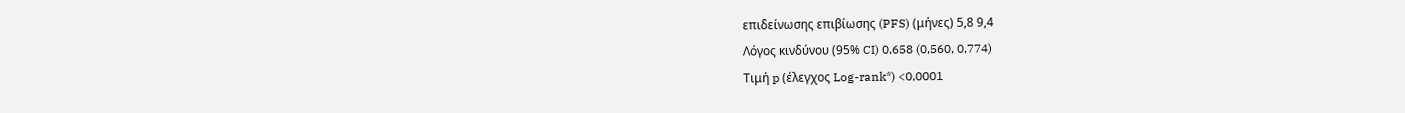επιδείνωσης επιβίωσης (PFS) (μήνες) 5,8 9,4
Λόγος κινδύνου (95% CI) 0,658 (0,560, 0,774)
Τιμή p (έλεγχος Log-rank*) <0,0001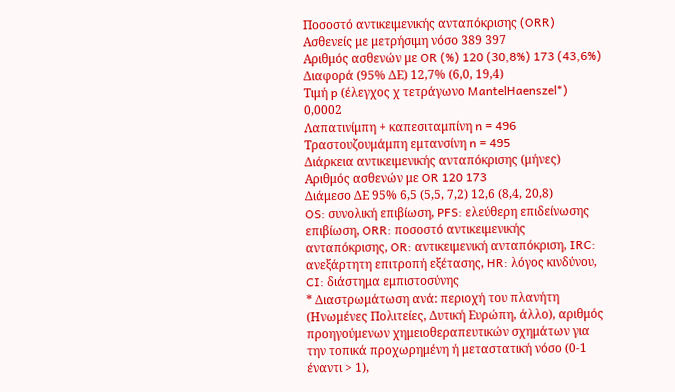Ποσοστό αντικειμενικής ανταπόκρισης (ORR)
Ασθενείς με μετρήσιμη νόσο 389 397
Αριθμός ασθενών με OR (%) 120 (30,8%) 173 (43,6%)
Διαφορά (95% ΔΕ) 12,7% (6,0, 19,4)
Τιμή p (έλεγχος χ τετράγωνο MantelHaenszel*) 0,0002
Λαπατινίμπη + καπεσιταμπίνη n = 496 Τραστουζουμάμπη εμτανσίνη n = 495
Διάρκεια αντικειμενικής ανταπόκρισης (μήνες)
Αριθμός ασθενών με OR 120 173
Διάμεσο ΔΕ 95% 6,5 (5,5, 7,2) 12,6 (8,4, 20,8)
OS: συνολική επιβίωση, PFS: ελεύθερη επιδείνωσης επιβίωση, ORR: ποσοστό αντικειμενικής ανταπόκρισης, OR: αντικειμενική ανταπόκριση, IRC: ανεξάρτητη επιτροπή εξέτασης, HR: λόγος κινδύνου, CI: διάστημα εμπιστοσύνης
* Διαστρωμάτωση ανά: περιοχή του πλανήτη (Ηνωμένες Πολιτείες, Δυτική Ευρώπη, άλλο), αριθμός προηγούμενων χημειοθεραπευτικών σχημάτων για την τοπικά προχωρημένη ή μεταστατική νόσο (0-1 έναντι > 1),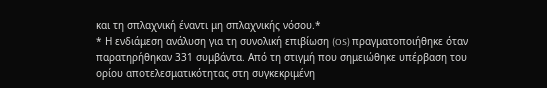και τη σπλαχνική έναντι μη σπλαχνικής νόσου.*
* Η ενδιάμεση ανάλυση για τη συνολική επιβίωση (OS) πραγματοποιήθηκε όταν παρατηρήθηκαν 331 συμβάντα. Από τη στιγμή που σημειώθηκε υπέρβαση του ορίου αποτελεσματικότητας στη συγκεκριμένη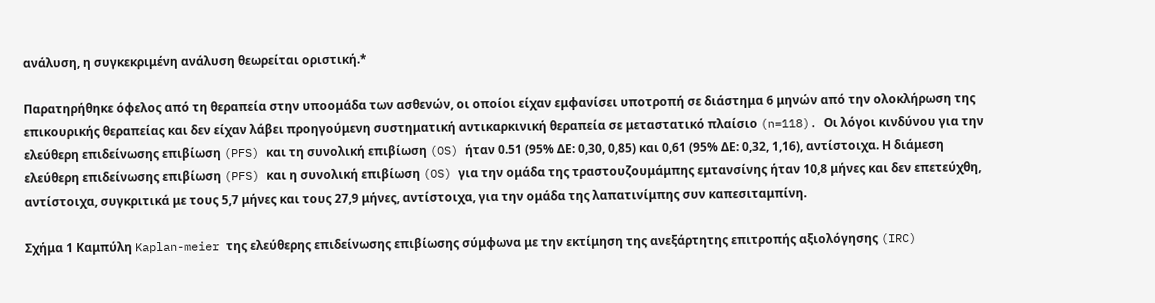ανάλυση, η συγκεκριμένη ανάλυση θεωρείται οριστική.*

Παρατηρήθηκε όφελος από τη θεραπεία στην υποομάδα των ασθενών, οι οποίοι είχαν εμφανίσει υποτροπή σε διάστημα 6 μηνών από την ολοκλήρωση της επικουρικής θεραπείας και δεν είχαν λάβει προηγούμενη συστηματική αντικαρκινική θεραπεία σε μεταστατικό πλαίσιο (n=118). Οι λόγοι κινδύνου για την ελεύθερη επιδείνωσης επιβίωση (PFS) και τη συνολική επιβίωση (OS) ήταν 0.51 (95% ΔΕ: 0,30, 0,85) και 0,61 (95% ΔΕ: 0,32, 1,16), αντίστοιχα. Η διάμεση ελεύθερη επιδείνωσης επιβίωση (PFS) και η συνολική επιβίωση (OS) για την ομάδα της τραστουζουμάμπης εμτανσίνης ήταν 10,8 μήνες και δεν επετεύχθη, αντίστοιχα, συγκριτικά με τους 5,7 μήνες και τους 27,9 μήνες, αντίστοιχα, για την ομάδα της λαπατινίμπης συν καπεσιταμπίνη.

Σχήμα 1 Καμπύλη Kaplan-meier της ελεύθερης επιδείνωσης επιβίωσης σύμφωνα με την εκτίμηση της ανεξάρτητης επιτροπής αξιολόγησης (IRC)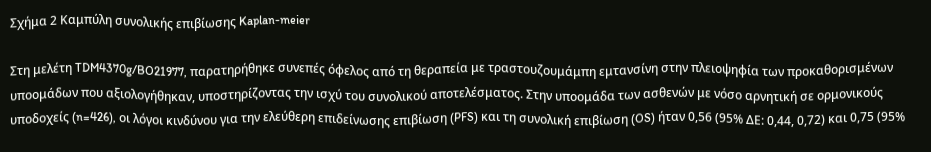Σχήμα 2 Καμπύλη συνολικής επιβίωσης Kaplan-meier

Στη μελέτη TDM4370g/BO21977, παρατηρήθηκε συνεπές όφελος από τη θεραπεία με τραστουζουμάμπη εμτανσίνη στην πλειοψηφία των προκαθορισμένων υποομάδων που αξιολογήθηκαν, υποστηρίζοντας την ισχύ του συνολικού αποτελέσματος. Στην υποομάδα των ασθενών με νόσο αρνητική σε ορμονικούς υποδοχείς (n=426), οι λόγοι κινδύνου για την ελεύθερη επιδείνωσης επιβίωση (PFS) και τη συνολική επιβίωση (OS) ήταν 0,56 (95% ΔΕ: 0,44, 0,72) και 0,75 (95%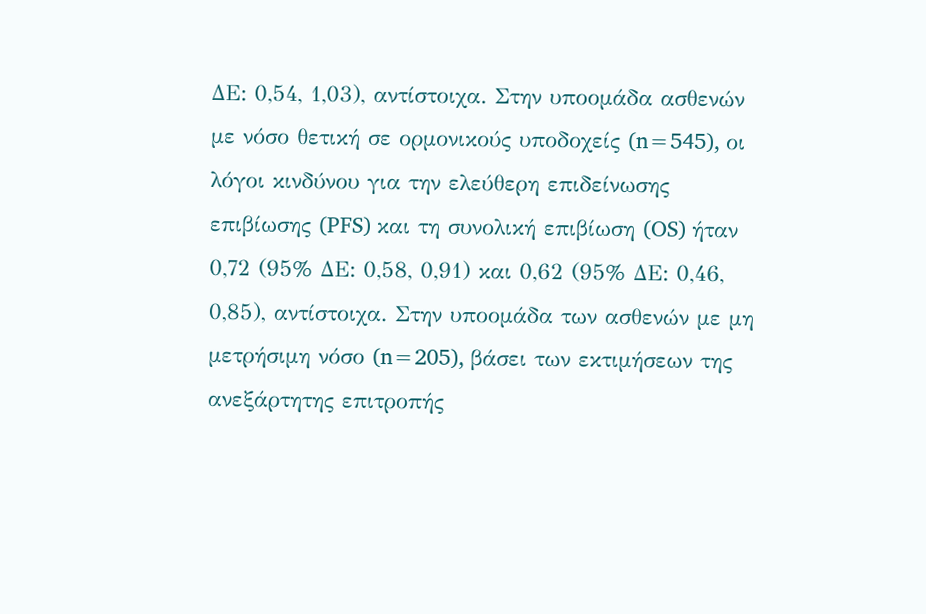ΔΕ: 0,54, 1,03), αντίστοιχα. Στην υποομάδα ασθενών με νόσο θετική σε ορμονικούς υποδοχείς (n=545), οι λόγοι κινδύνου για την ελεύθερη επιδείνωσης επιβίωσης (PFS) και τη συνολική επιβίωση (OS) ήταν 0,72 (95% ΔΕ: 0,58, 0,91) και 0,62 (95% ΔΕ: 0,46, 0,85), αντίστοιχα. Στην υποομάδα των ασθενών με μη μετρήσιμη νόσο (n=205), βάσει των εκτιμήσεων της ανεξάρτητης επιτροπής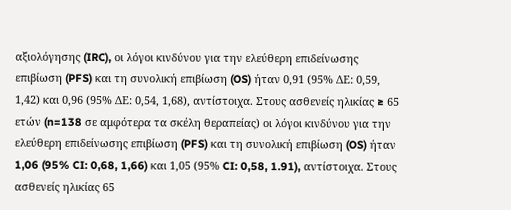αξιολόγησης (IRC), οι λόγοι κινδύνου για την ελεύθερη επιδείνωσης επιβίωση (PFS) και τη συνολική επιβίωση (OS) ήταν 0,91 (95% ΔΕ: 0,59, 1,42) και 0,96 (95% ΔΕ: 0,54, 1,68), αντίστοιχα. Στους ασθενείς ηλικίας ≥ 65 ετών (n=138 σε αμφότερα τα σκέλη θεραπείας) οι λόγοι κινδύνου για την ελεύθερη επιδείνωσης επιβίωση (PFS) και τη συνολική επιβίωση (OS) ήταν 1,06 (95% CI: 0,68, 1,66) και 1,05 (95% CI: 0,58, 1.91), αντίστοιχα. Στους ασθενείς ηλικίας 65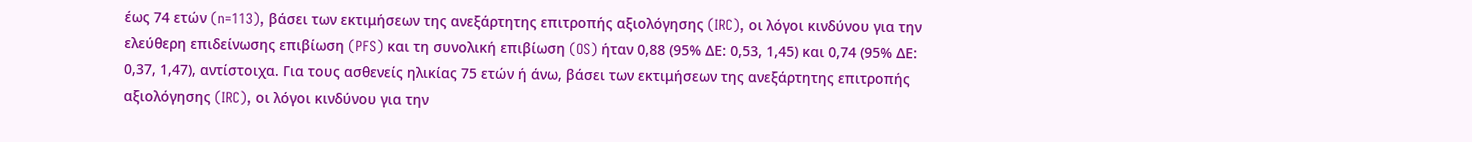έως 74 ετών (n=113), βάσει των εκτιμήσεων της ανεξάρτητης επιτροπής αξιολόγησης (IRC), οι λόγοι κινδύνου για την ελεύθερη επιδείνωσης επιβίωση (PFS) και τη συνολική επιβίωση (OS) ήταν 0,88 (95% ΔΕ: 0,53, 1,45) και 0,74 (95% ΔΕ: 0,37, 1,47), αντίστοιχα. Για τους ασθενείς ηλικίας 75 ετών ή άνω, βάσει των εκτιμήσεων της ανεξάρτητης επιτροπής αξιολόγησης (IRC), οι λόγοι κινδύνου για την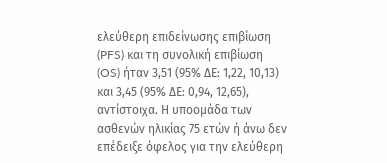ελεύθερη επιδείνωσης επιβίωση (PFS) και τη συνολική επιβίωση (OS) ήταν 3,51 (95% ΔΕ: 1,22, 10,13) και 3,45 (95% ΔΕ: 0,94, 12,65), αντίστοιχα. Η υποομάδα των ασθενών ηλικίας 75 ετών ή άνω δεν επέδειξε όφελος για την ελεύθερη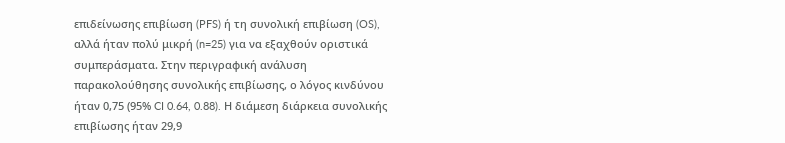επιδείνωσης επιβίωση (PFS) ή τη συνολική επιβίωση (OS), αλλά ήταν πολύ μικρή (n=25) για να εξαχθούν οριστικά συμπεράσματα. Στην περιγραφική ανάλυση παρακολούθησης συνολικής επιβίωσης, ο λόγος κινδύνου ήταν 0,75 (95% CI 0.64, 0.88). Η διάμεση διάρκεια συνολικής επιβίωσης ήταν 29,9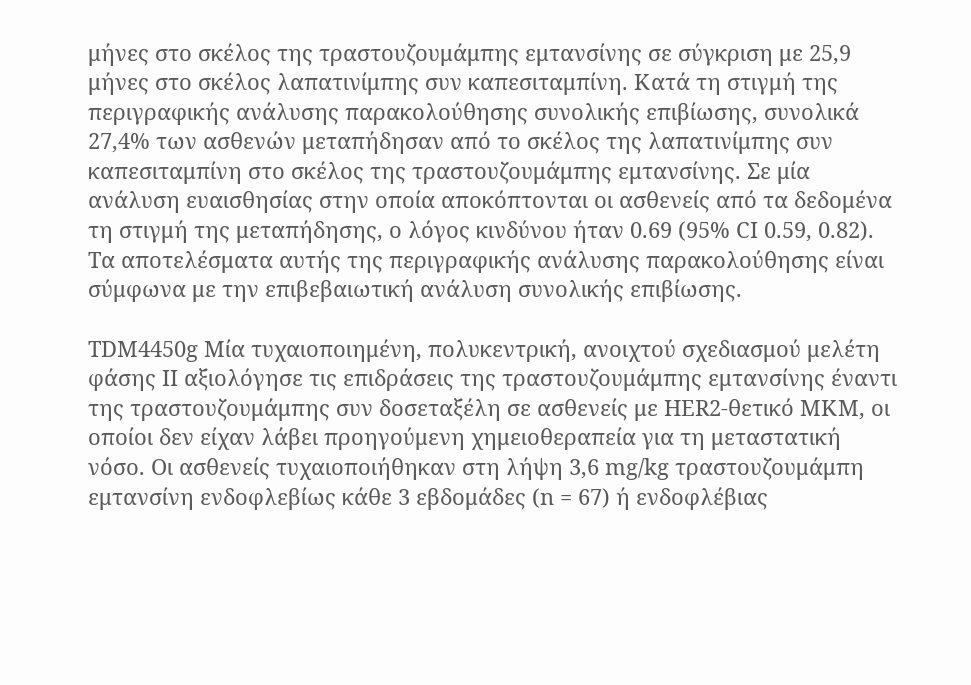μήνες στο σκέλος της τραστουζουμάμπης εμτανσίνης σε σύγκριση με 25,9 μήνες στο σκέλος λαπατινίμπης συν καπεσιταμπίνη. Κατά τη στιγμή της περιγραφικής ανάλυσης παρακολούθησης συνολικής επιβίωσης, συνολικά 27,4% των ασθενών μεταπήδησαν από το σκέλος της λαπατινίμπης συν καπεσιταμπίνη στο σκέλος της τραστουζουμάμπης εμτανσίνης. Σε μία ανάλυση ευαισθησίας στην οποία αποκόπτονται οι ασθενείς από τα δεδομένα τη στιγμή της μεταπήδησης, ο λόγος κινδύνου ήταν 0.69 (95% CI 0.59, 0.82). Τα αποτελέσματα αυτής της περιγραφικής ανάλυσης παρακολούθησης είναι σύμφωνα με την επιβεβαιωτική ανάλυση συνολικής επιβίωσης.

TDM4450g Μία τυχαιοποιημένη, πολυκεντρική, ανοιχτού σχεδιασμού μελέτη φάσης ΙΙ αξιολόγησε τις επιδράσεις της τραστουζουμάμπης εμτανσίνης έναντι της τραστουζουμάμπης συν δοσεταξέλη σε ασθενείς με HER2-θετικό ΜΚΜ, οι οποίοι δεν είχαν λάβει προηγούμενη χημειοθεραπεία για τη μεταστατική νόσο. Οι ασθενείς τυχαιοποιήθηκαν στη λήψη 3,6 mg/kg τραστουζουμάμπη εμτανσίνη ενδοφλεβίως κάθε 3 εβδομάδες (n = 67) ή ενδοφλέβιας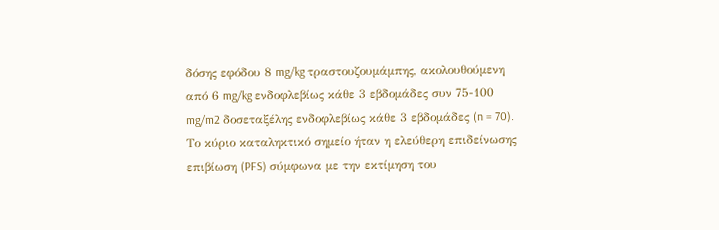δόσης εφόδου 8 mg/kg τραστουζουμάμπης, ακολουθούμενη από 6 mg/kg ενδοφλεβίως κάθε 3 εβδομάδες συν 75-100 mg/m2 δοσεταξέλης ενδοφλεβίως κάθε 3 εβδομάδες (n = 70). Το κύριο καταληκτικό σημείο ήταν η ελεύθερη επιδείνωσης επιβίωση (PFS) σύμφωνα με την εκτίμηση του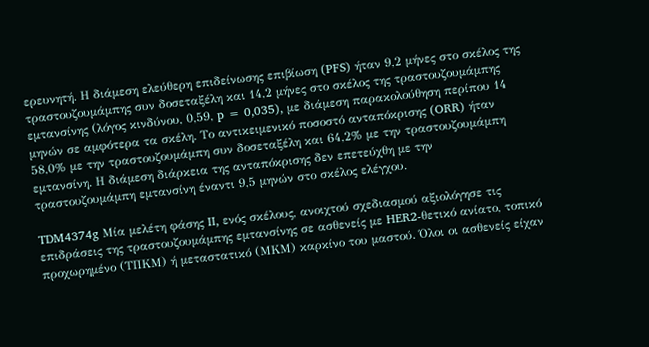ερευνητή. Η διάμεση ελεύθερη επιδείνωσης επιβίωση (PFS) ήταν 9,2 μήνες στο σκέλος της τραστουζουμάμπης συν δοσεταξέλη και 14,2 μήνες στο σκέλος της τραστουζουμάμπης εμτανσίνης (λόγος κινδύνου, 0,59, p = 0,035), με διάμεση παρακολούθηση περίπου 14 μηνών σε αμφότερα τα σκέλη. Το αντικειμενικό ποσοστό ανταπόκρισης (ORR) ήταν 58,0% με την τραστουζουμάμπη συν δοσεταξέλη και 64,2% με την τραστουζουμάμπη εμτανσίνη. Η διάμεση διάρκεια της ανταπόκρισης δεν επετεύχθη με την τραστουζουμάμπη εμτανσίνη έναντι 9,5 μηνών στο σκέλος ελέγχου.

TDM4374g Μία μελέτη φάσης II, ενός σκέλους, ανοιχτού σχεδιασμού αξιολόγησε τις επιδράσεις της τραστουζουμάμπης εμτανσίνης σε ασθενείς με HER2-θετικό ανίατο, τοπικό προχωρημένο (ΤΠΚΜ) ή μεταστατικό (ΜΚΜ) καρκίνο του μαστού. Όλοι οι ασθενείς είχαν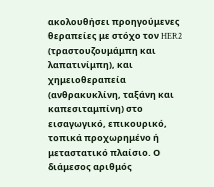ακολουθήσει προηγούμενες θεραπείες με στόχο τον HER2 (τραστουζουμάμπη και λαπατινίμπη), και χημειοθεραπεία (ανθρακυκλίνη, ταξάνη και καπεσιταμπίνη) στο εισαγωγικό, επικουρικό, τοπικά προχωρημένο ή μεταστατικό πλαίσιο. Ο διάμεσος αριθμός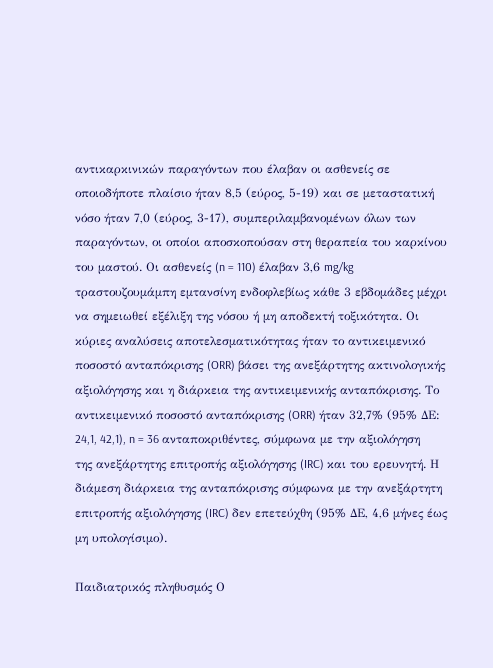αντικαρκινικών παραγόντων που έλαβαν οι ασθενείς σε οποιοδήποτε πλαίσιο ήταν 8,5 (εύρος, 5-19) και σε μεταστατική νόσο ήταν 7,0 (εύρος, 3-17), συμπεριλαμβανομένων όλων των παραγόντων, οι οποίοι αποσκοπούσαν στη θεραπεία του καρκίνου του μαστού. Οι ασθενείς (n = 110) έλαβαν 3,6 mg/kg τραστουζουμάμπη εμτανσίνη ενδοφλεβίως κάθε 3 εβδομάδες μέχρι να σημειωθεί εξέλιξη της νόσου ή μη αποδεκτή τοξικότητα. Οι κύριες αναλύσεις αποτελεσματικότητας ήταν το αντικειμενικό ποσοστό ανταπόκρισης (ORR) βάσει της ανεξάρτητης ακτινολογικής αξιολόγησης και η διάρκεια της αντικειμενικής ανταπόκρισης. Το αντικειμενικό ποσοστό ανταπόκρισης (ORR) ήταν 32,7% (95% ΔΕ: 24,1, 42,1), n = 36 ανταποκριθέντες, σύμφωνα με την αξιολόγηση της ανεξάρτητης επιτροπής αξιολόγησης (IRC) και του ερευνητή. Η διάμεση διάρκεια της ανταπόκρισης σύμφωνα με την ανεξάρτητη επιτροπής αξιολόγησης (IRC) δεν επετεύχθη (95% ΔΕ, 4,6 μήνες έως μη υπολογίσιμο).

Παιδιατρικός πληθυσμός Ο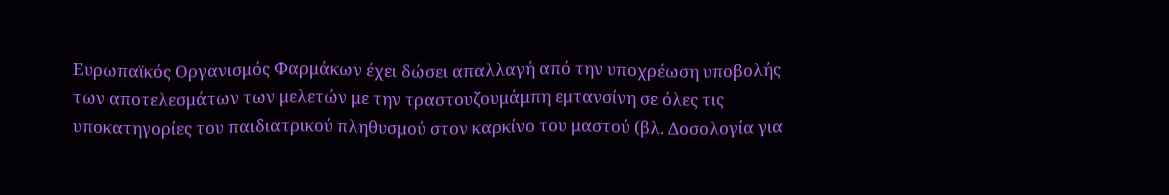Ευρωπαϊκός Οργανισμός Φαρμάκων έχει δώσει απαλλαγή από την υποχρέωση υποβολής των αποτελεσμάτων των μελετών με την τραστουζουμάμπη εμτανσίνη σε όλες τις υποκατηγορίες του παιδιατρικού πληθυσμού στον καρκίνο του μαστού (βλ. Δοσολογία για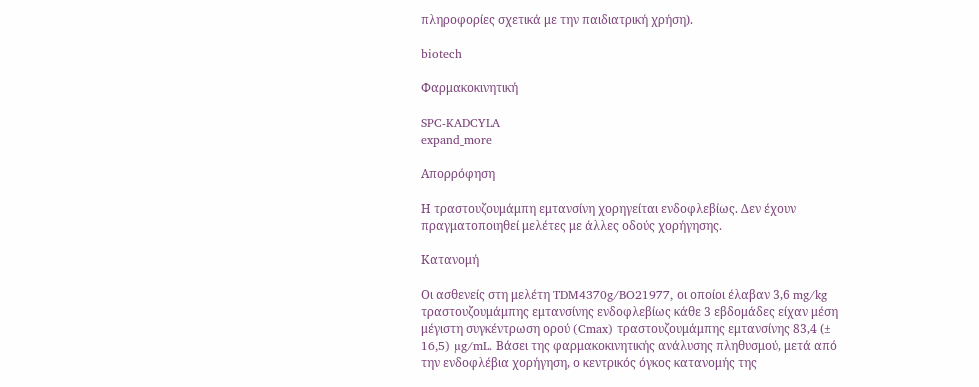πληροφορίες σχετικά με την παιδιατρική χρήση).

biotech

Φαρμακοκινητική

SPC-KADCYLA
expand_more

Απορρόφηση

Η τραστουζουμάμπη εμτανσίνη χορηγείται ενδοφλεβίως. Δεν έχουν πραγματοποιηθεί μελέτες με άλλες οδούς χορήγησης.

Κατανομή

Οι ασθενείς στη μελέτη TDM4370g/BO21977, οι οποίοι έλαβαν 3,6 mg/kg τραστουζουμάμπης εμτανσίνης ενδοφλεβίως κάθε 3 εβδομάδες είχαν μέση μέγιστη συγκέντρωση ορού (Cmax) τραστουζουμάμπης εμτανσίνης 83,4 (± 16,5) µg/mL. Βάσει της φαρμακοκινητικής ανάλυσης πληθυσμού, μετά από την ενδοφλέβια χορήγηση, ο κεντρικός όγκος κατανομής της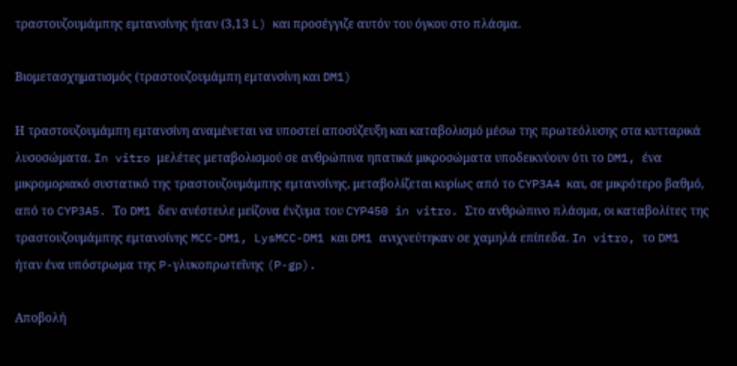τραστουζουμάμπης εμτανσίνης ήταν (3,13 L) και προσέγγιζε αυτόν του όγκου στο πλάσμα.

Βιομετασχηματισμός (τραστουζουμάμπη εμτανσίνη και DM1)

Η τραστουζουμάμπη εμτανσίνη αναμένεται να υποστεί αποσύζευξη και καταβολισμό μέσω της πρωτεόλυσης στα κυτταρικά λυσοσώματα. In vitro μελέτες μεταβολισμού σε ανθρώπινα ηπατικά μικροσώματα υποδεικνύουν ότι το DM1, ένα μικρομοριακό συστατικό της τραστουζουμάμπης εμτανσίνης, μεταβολίζεται κυρίως από το CYP3A4 και, σε μικρότερο βαθμό, από το CYP3A5. Το DM1 δεν ανέστειλε μείζονα ένζυμα του CYP450 in vitro. Στο ανθρώπινο πλάσμα, οι καταβολίτες της τραστουζουμάμπης εμτανσίνης MCC-DM1, LysMCC-DM1 και DM1 ανιχνεύτηκαν σε χαμηλά επίπεδα. In vitro, το DM1 ήταν ένα υπόστρωμα της P-γλυκοπρωτεΐνης (P-gp).

Αποβολή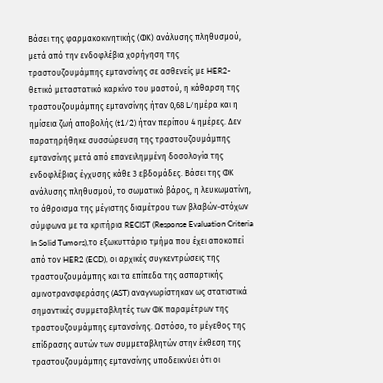Βάσει της φαρμακοκινητικής (ΦΚ) ανάλυσης πληθυσμού, μετά από την ενδοφλέβια χορήγηση της τραστουζουμάμπης εμτανσίνης σε ασθενείς με HER2-θετικό μεταστατικό καρκίνο του μαστού, η κάθαρση της τραστουζουμάμπης εμτανσίνης ήταν 0,68 L/ημέρα και η ημίσεια ζωή αποβολής (t1/2) ήταν περίπου 4 ημέρες. Δεν παρατηρήθηκε συσσώρευση της τραστουζουμάμπης εμτανσίνης μετά από επανειλημμένη δοσολογία της ενδοφλέβιας έγχυσης κάθε 3 εβδομάδες. Βάσει της ΦΚ ανάλυσης πληθυσμού, το σωματικό βάρος, η λευκωματίνη, το άθροισμα της μέγιστης διαμέτρου των βλαβών-στόχων σύμφωνα με τα κριτήρια RECIST (Response Evaluation Criteria In Solid Tumors),το εξωκυττάριο τμήμα που έχει αποκοπεί από τον HER2 (ECD), οι αρχικές συγκεντρώσεις της τραστουζουμάμπης και τα επίπεδα της ασπαρτικής αμινοτρανσφεράσης (AST) αναγνωρίστηκαν ως στατιστικά σημαντικές συμμεταβλητές των ΦΚ παραμέτρων της τραστουζουμάμπης εμτανσίνης. Ωστόσο, το μέγεθος της επίδρασης αυτών των συμμεταβλητών στην έκθεση της τραστουζουμάμπης εμτανσίνης υποδεικνύει ότι οι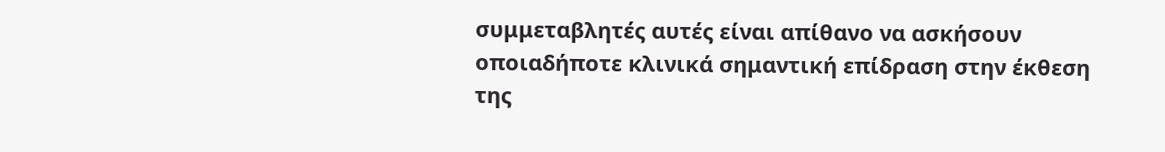συμμεταβλητές αυτές είναι απίθανο να ασκήσουν οποιαδήποτε κλινικά σημαντική επίδραση στην έκθεση της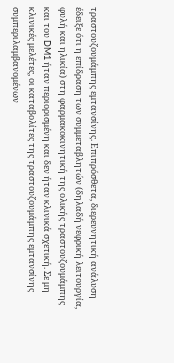τραστουζουμάμπης εμτανσίνης. Επιπρόσθετα, διερευνητική ανάλυση έδειξε ότι η επίδραση των συμμεταβλητών (δηλαδή νεφρική λειτουργία, φυλή και ηλικία) στη φαρμακοκινητική της ολικής τραστουζουμάμπης και του DM1 ήταν περιορισμένη και δεν ήταν κλινικά σχετική. Σε μη κλινικές μελέτες, οι καταβολίτες της τραστουζουμάμπης εμτανσίνης συμπεριλαμβανομένων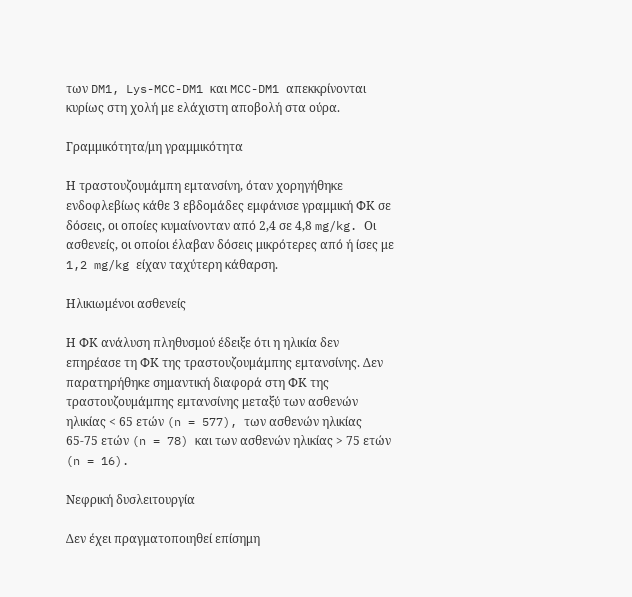των DM1, Lys-MCC-DM1 και MCC-DM1 απεκκρίνονται κυρίως στη χολή με ελάχιστη αποβολή στα ούρα.

Γραμμικότητα/μη γραμμικότητα

Η τραστουζουμάμπη εμτανσίνη, όταν χορηγήθηκε ενδοφλεβίως κάθε 3 εβδομάδες εμφάνισε γραμμική ΦΚ σε δόσεις, οι οποίες κυμαίνονταν από 2,4 σε 4,8 mg/kg. Οι ασθενείς, οι οποίοι έλαβαν δόσεις μικρότερες από ή ίσες με 1,2 mg/kg είχαν ταχύτερη κάθαρση.

Ηλικιωμένοι ασθενείς

Η ΦΚ ανάλυση πληθυσμού έδειξε ότι η ηλικία δεν επηρέασε τη ΦΚ της τραστουζουμάμπης εμτανσίνης. Δεν παρατηρήθηκε σημαντική διαφορά στη ΦΚ της τραστουζουμάμπης εμτανσίνης μεταξύ των ασθενών ηλικίας < 65 ετών (n = 577), των ασθενών ηλικίας 65-75 ετών (n = 78) και των ασθενών ηλικίας > 75 ετών (n = 16).

Νεφρική δυσλειτουργία

Δεν έχει πραγματοποιηθεί επίσημη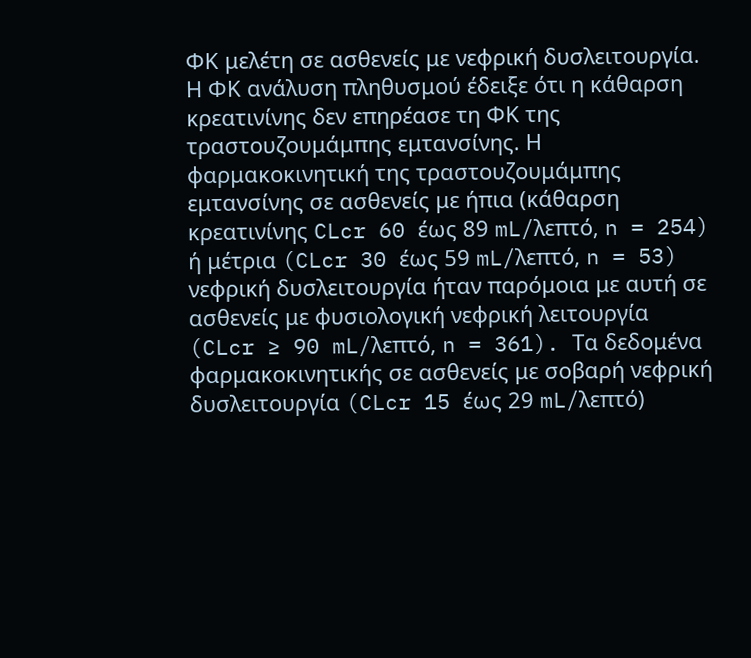ΦΚ μελέτη σε ασθενείς με νεφρική δυσλειτουργία. Η ΦΚ ανάλυση πληθυσμού έδειξε ότι η κάθαρση κρεατινίνης δεν επηρέασε τη ΦΚ της τραστουζουμάμπης εμτανσίνης. Η φαρμακοκινητική της τραστουζουμάμπης εμτανσίνης σε ασθενείς με ήπια (κάθαρση κρεατινίνης CLcr 60 έως 89 mL/λεπτό, n = 254) ή μέτρια (CLcr 30 έως 59 mL/λεπτό, n = 53) νεφρική δυσλειτουργία ήταν παρόμοια με αυτή σε ασθενείς με φυσιολογική νεφρική λειτουργία (CLcr ≥ 90 mL/λεπτό, n = 361). Τα δεδομένα φαρμακοκινητικής σε ασθενείς με σοβαρή νεφρική δυσλειτουργία (CLcr 15 έως 29 mL/λεπτό)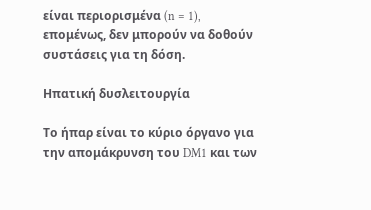είναι περιορισμένα (n = 1), επομένως, δεν μπορούν να δοθούν συστάσεις για τη δόση.

Ηπατική δυσλειτουργία

Το ήπαρ είναι το κύριο όργανο για την απομάκρυνση του DM1 και των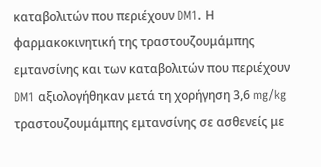καταβολιτών που περιέχουν DM1. Η φαρμακοκινητική της τραστουζουμάμπης εμτανσίνης και των καταβολιτών που περιέχουν DM1 αξιολογήθηκαν μετά τη χορήγηση 3,6 mg/kg τραστουζουμάμπης εμτανσίνης σε ασθενείς με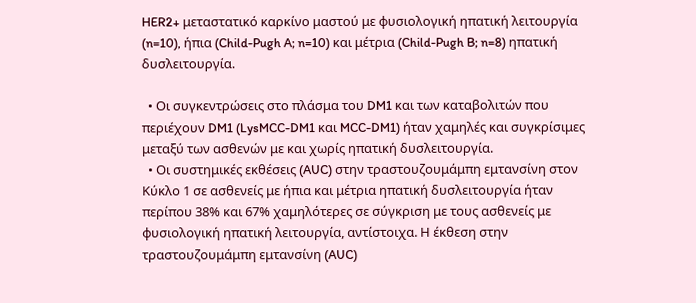HER2+ μεταστατικό καρκίνο μαστού με φυσιολογική ηπατική λειτουργία (n=10), ήπια (Child-Pugh A; n=10) και μέτρια (Child-Pugh B; n=8) ηπατική δυσλειτουργία.

  • Οι συγκεντρώσεις στο πλάσμα του DM1 και των καταβολιτών που περιέχουν DM1 (LysMCC-DM1 και MCC-DM1) ήταν χαμηλές και συγκρίσιμες μεταξύ των ασθενών με και χωρίς ηπατική δυσλειτουργία.
  • Οι συστημικές εκθέσεις (AUC) στην τραστουζουμάμπη εμτανσίνη στον Κύκλο 1 σε ασθενείς με ήπια και μέτρια ηπατική δυσλειτουργία ήταν περίπου 38% και 67% χαμηλότερες σε σύγκριση με τους ασθενείς με φυσιολογική ηπατική λειτουργία, αντίστοιχα. Η έκθεση στην τραστουζουμάμπη εμτανσίνη (AUC)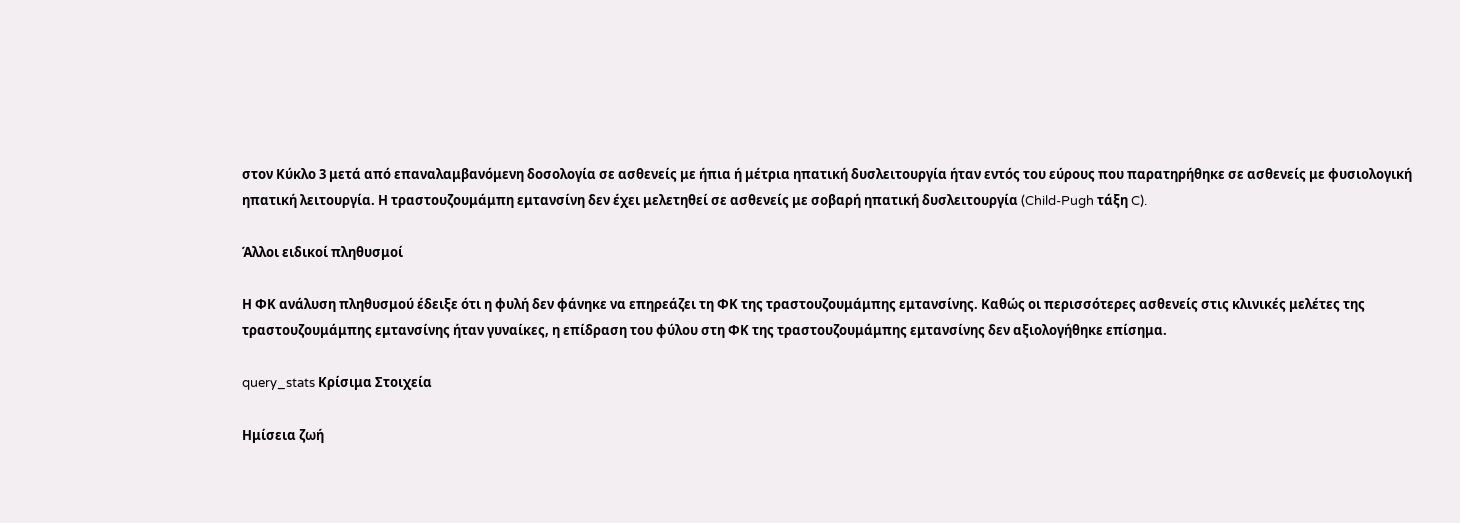στον Κύκλο 3 μετά από επαναλαμβανόμενη δοσολογία σε ασθενείς με ήπια ή μέτρια ηπατική δυσλειτουργία ήταν εντός του εύρους που παρατηρήθηκε σε ασθενείς με φυσιολογική ηπατική λειτουργία. Η τραστουζουμάμπη εμτανσίνη δεν έχει μελετηθεί σε ασθενείς με σοβαρή ηπατική δυσλειτουργία (Child-Pugh τάξη C).

Άλλοι ειδικοί πληθυσμοί

Η ΦΚ ανάλυση πληθυσμού έδειξε ότι η φυλή δεν φάνηκε να επηρεάζει τη ΦΚ της τραστουζουμάμπης εμτανσίνης. Καθώς οι περισσότερες ασθενείς στις κλινικές μελέτες της τραστουζουμάμπης εμτανσίνης ήταν γυναίκες, η επίδραση του φύλου στη ΦΚ της τραστουζουμάμπης εμτανσίνης δεν αξιολογήθηκε επίσημα.

query_stats Κρίσιμα Στοιχεία

Ημίσεια ζωή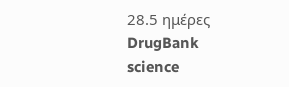28.5 ημέρες
DrugBank
science